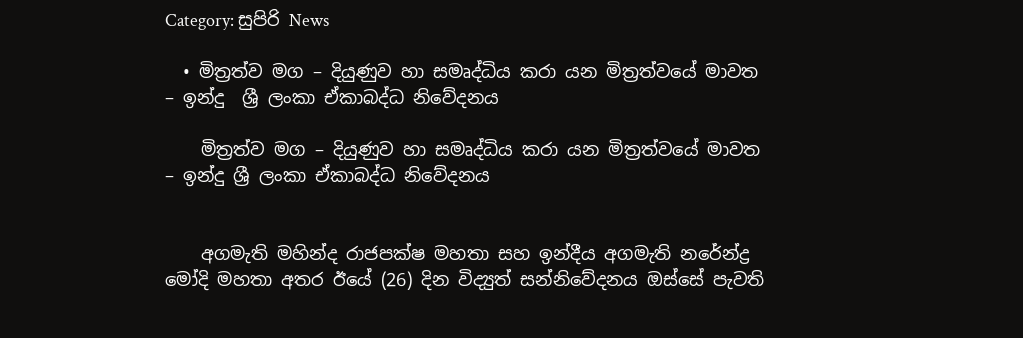Category: සුපිරි News

  • මිත්‍රත්ව මග – දියුණුව හා සමෘද්ධිය කරා යන මිත්‍රත්වයේ මාවත – ඉන්දු  ශ්‍රී ලංකා ඒකාබද්ධ නිවේදනය

    මිත්‍රත්ව මග – දියුණුව හා සමෘද්ධිය කරා යන මිත්‍රත්වයේ මාවත – ඉන්දු ශ්‍රී ලංකා ඒකාබද්ධ නිවේදනය


    අගමැති මහින්ද රාජපක්ෂ මහතා සහ ඉන්දීය අගමැති නරේන්ද්‍ර මෝදි මහතා අතර ඊයේ (26) දින විද්‍යුත් සන්නිවේදනය ඔස්සේ පැවති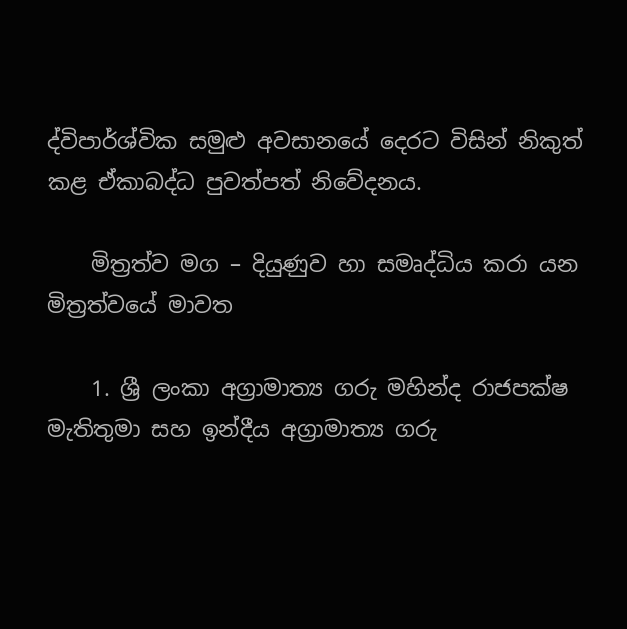ද්විපාර්ශ්වික සමුළු අවසානයේ දෙරට විසින් නිකුත් කළ ඒකාබද්ධ පුවත්පත් නිවේදනය.

    මිත්‍රත්ව මග – දියුණුව හා සමෘද්ධිය කරා යන මිත්‍රත්වයේ මාවත

    1. ශ්‍රී ලංකා අග්‍රාමාත්‍ය ගරු මහින්ද රාජපක්ෂ මැතිතුමා සහ ඉන්දීය අග්‍රාමාත්‍ය ගරු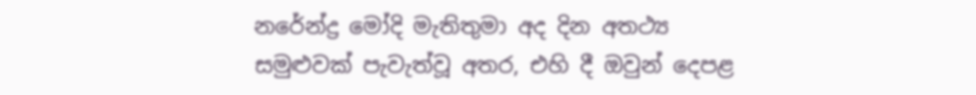නරේන්ද්‍ර මෝදි මැතිතුමා අද දින අතථ්‍ය සමුළුවක් පැවැත්වූ අතර, එහි දී ඔවුන් දෙපළ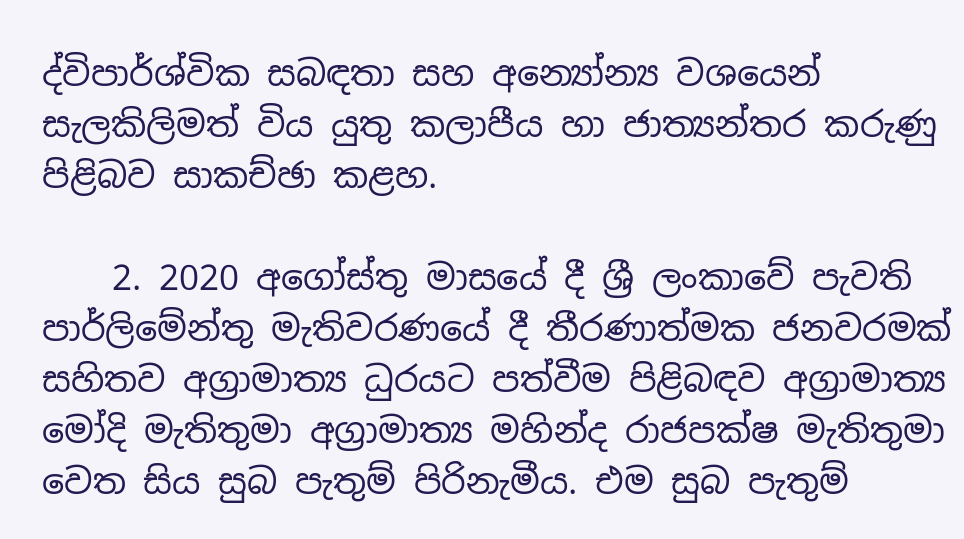ද්විපාර්ශ්වික සබඳතා සහ අන්‍යෝන්‍ය වශයෙන් සැලකිලිමත් විය යුතු කලාපීය හා ජාත්‍යන්තර කරුණු පිළිබව සාකච්ඡා කළහ.

    2. 2020 අගෝස්තු මාසයේ දී ශ්‍රී ලංකාවේ පැවති පාර්ලිමේන්තු මැතිවරණයේ දී තීරණාත්මක ජනවරමක් සහිතව අග්‍රාමාත්‍ය ධුරයට පත්වීම පිළිබඳව අග්‍රාමාත්‍ය මෝදි මැතිතුමා අග්‍රාමාත්‍ය මහින්ද රාජපක්ෂ මැතිතුමා වෙත සිය සුබ පැතුම් පිරිනැමීය. එම සුබ පැතුම්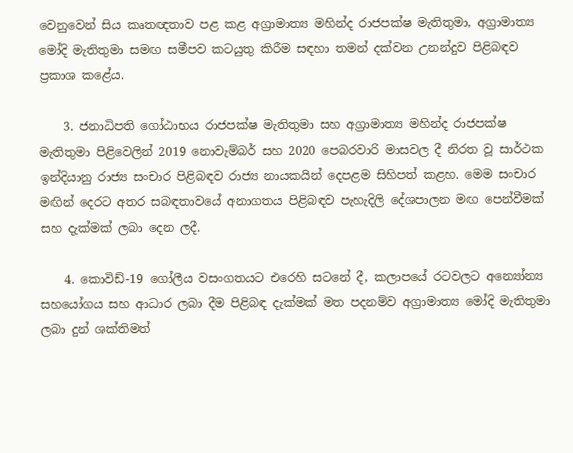වෙනුවෙන් සිය කෘතඥතාව පළ කළ අග්‍රාමාත්‍ය මහින්ද රාජපක්ෂ මැතිතුමා, අග්‍රාමාත්‍ය මෝදි මැතිතුමා සමඟ සමීපව කටයුතු කිරීම සඳහා තමන් දක්වන උනන්දුව පිළිබඳව ප්‍රකාශ කළේය.

    3. ජනාධිපති ගෝඨාභය රාජපක්ෂ මැතිතුමා සහ අග්‍රාමාත්‍ය මහින්ද රාජපක්ෂ මැතිතුමා පිළිවෙලින් 2019 නොවැම්බර් සහ 2020 පෙබරවාරි මාසවල දී නිරත වූ සාර්ථක ඉන්දියානු රාජ්‍ය සංචාර පිළිබඳව රාජ්‍ය නායකයින් දෙපළම සිහිපත් කළහ. මෙම සංචාර මඟින් දෙරට අතර සබඳතාවයේ අනාගතය පිළිබඳව පැහැදිලි දේශපාලන මඟ පෙන්වීමක් සහ දැක්මක් ලබා දෙන ලදී.

    4. කොවිඩ්-19 ගෝලීය වසංගතයට එරෙහි සටනේ දී, කලාපයේ රටවලට අන්‍යෝන්‍ය සහයෝගය සහ ආධාර ලබා දීම පිළිබඳ දැක්මක් මත පදනම්ව අග්‍රාමාත්‍ය මෝදි මැතිතුමා ලබා දුන් ශක්තිමත්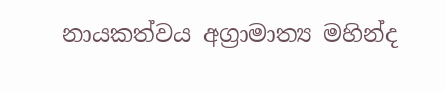නායකත්වය අග්‍රාමාත්‍ය මහින්ද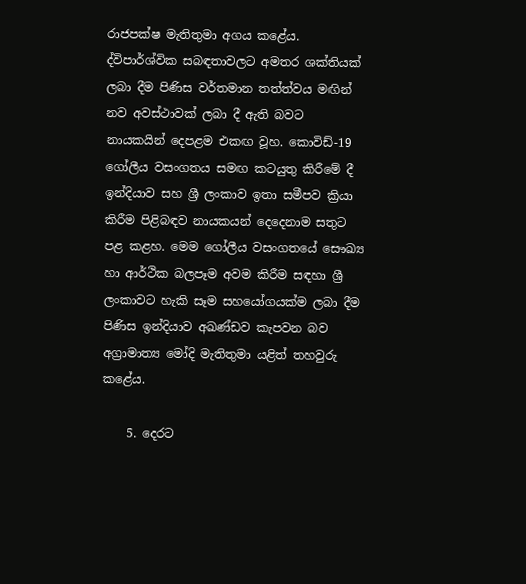රාජපක්ෂ මැතිතුමා අගය කළේය. ද්විපාර්ශ්වික සබඳතාවලට අමතර ශක්තියක් ලබා දීම පිණිස වර්තමාන තත්ත්වය මඟින් නව අවස්ථාවක් ලබා දී ඇති බවට නායකයින් දෙපළම එකඟ වූහ. කොවිඩ්-19 ගෝලීය වසංගතය සමඟ කටයුතු කිරීමේ දී ඉන්දියාව සහ ශ්‍රී ලංකාව ඉතා සමීපව ක්‍රියා කිරීම පිළිබඳව නායකයන් දෙදෙනාම සතුට පළ කළහ. මෙම ගෝලීය වසංගතයේ සෞඛ්‍ය හා ආර්ථික බලපෑම අවම කිරීම සඳහා ශ්‍රී ලංකාවට හැකි සෑම සහයෝගයක්ම ලබා දීම පිණිස ඉන්දියාව අඛණ්ඩව කැපවන බව අග්‍රාමාත්‍ය මෝදි මැතිතුමා යළිත් තහවුරු කළේය.

    5. දෙරට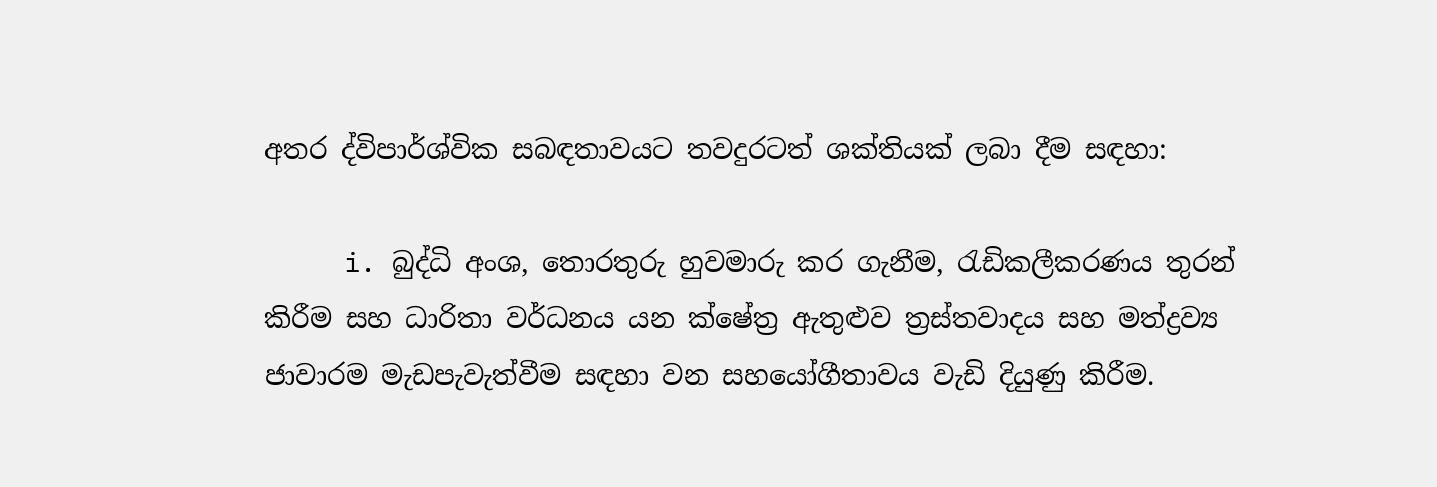අතර ද්විපාර්ශ්වික සබඳතාවයට තවදුරටත් ශක්තියක් ලබා දීම සඳහා:

     i. බුද්ධි අංශ, තොරතුරු හුවමාරු කර ගැනීම, රැඩිකලීකරණය තුරන් කිරීම සහ ධාරිතා වර්ධනය යන ක්ෂේත්‍ර ඇතුළුව ත්‍රස්තවාදය සහ මත්ද්‍රව්‍ය ජාවාරම මැඩපැවැත්වීම සඳහා වන සහයෝගීතාවය වැඩි දියුණු කිරීම.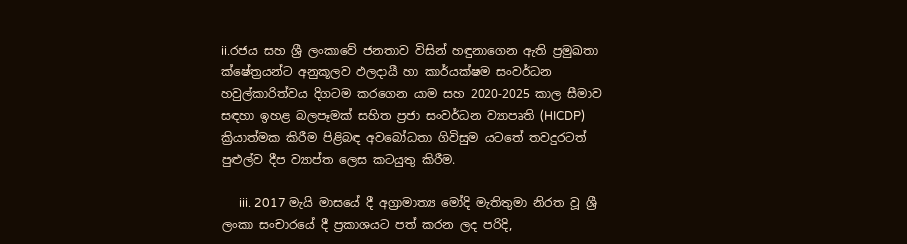ii.රජය සහ ශ්‍රී ලංකාවේ ජනතාව විසින් හඳුනාගෙන ඇති ප්‍රමුඛතා ක්ෂේත්‍රයන්ට අනුකූලව ඵලදායී හා කාර්යක්ෂම සංවර්ධන හවුල්කාරිත්වය දිගටම කරගෙන යාම සහ 2020-2025 කාල සීමාව සඳහා ඉහළ බලපෑමක් සහිත ප්‍රජා සංවර්ධන ව්‍යාපෘති (HICDP) ක්‍රියාත්මක කිරීම පිළිබඳ අවබෝධතා ගිවිසුම යටතේ තවදුරටත් පුළුල්ව දීප ව්‍යාප්ත ලෙස කටයුතු කිරීම.

      iii. 2017 මැයි මාසයේ දී අග්‍රාමාත්‍ය මෝදි මැතිතුමා නිරත වූ ශ්‍රී ලංකා සංචාරයේ දී ප්‍රකාශයට පත් කරන ලද පරිදි,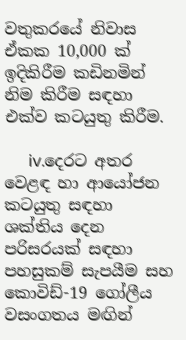වතුකරයේ නිවාස ඒකක 10,000 ක් ඉදිකිරීම කඩිනමින් නිම කිරීම සඳහා එක්ව කටයුතු කිරීම.

      iv.දෙරට අතර වෙළඳ හා ආයෝජන කටයුතු සඳහා ශක්තිය දෙන පරිසරයක් සඳහා පහසුකම් සැපයීම සහ කොවිඩ්-19 ගෝලීය වසංගතය මඟින්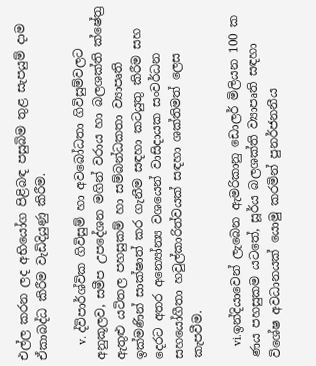එල්ල කරන ලද අභියෝග පිළිබඳ පසුබිම තුළ සැපයුම් දාම ඒකාබද්ධ කිරීම වැඩිදියුණු කිරීම.

     v. ද්විපාර්ශ්වික ගිවිසුම් හා අවබෝධතා ගිවිසුම්වලට අනුකූලව, සමීප උපදේශන මගින් වරාය හා බලශක්ති ක්ෂේත්‍ර ඇතුළු යටිතල පහසුකම් හා සම්බන්ධකතා ව්‍යාපෘති ඉක්මණින් සාක්ෂාත් කර ගැනීම සඳහා කටයුතු කිරීම සහ දෙරට අතර අන්‍යෝන්‍ය වශයෙන් වාසිදායක සංවර්ධන සහයෝගීතා හවුල්කාරිත්වයක් සඳහා ශක්තිමත් ලෙස කැපවීම.

    vi.ඉන්දියාවෙන් ලැබෙන ඇමරිකානු ඩොලර් මිලියන 100 ක ණය පහසුකම යටතේ, සූර්ය බලශක්ති ව්‍යාපෘති සඳහා විශේෂ අවධානයක් යොමු කරමින් පුනර්ජනනීය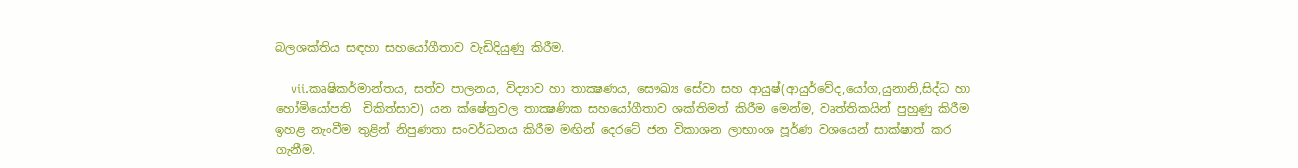බලශක්තිය සඳහා සහයෝගීතාව වැඩිදියුණු කිරීම.

    vii.කෘෂිකර්මාන්තය, සත්ව පාලනය, විද්‍යාව හා තාක්‍ෂණය, සෞඛ්‍ය සේවා සහ ආයුෂ්(ආයුර්වේද,යෝග,යුනානි,සිද්ධ හා හෝමියෝපති  චිකිත්සාව) යන ක්ෂේත්‍රවල තාක්‍ෂණික සහයෝගීතාව ශක්තිමත් කිරීම මෙන්ම, වෘත්තිකයින් පුහුණු කිරීම ඉහළ නැංවීම තුළින් නිපුණතා සංවර්ධනය කිරීම මඟින් දෙරටේ ජන විකාශන ලාභාංශ පූර්ණ වශයෙන් සාක්ෂාත් කර ගැනීම.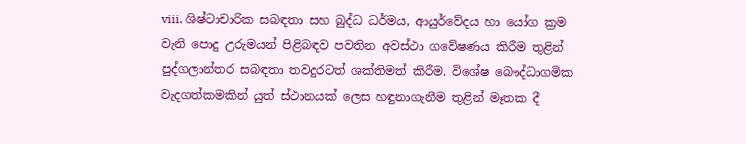viii. ශිෂ්ටාචාරික සබඳතා සහ බුද්ධ ධර්මය, ආයුර්වේදය හා යෝග ක්‍රම වැනි පොදු උරුමයන් පිළිබඳව පවතින අවස්ථා ගවේෂණය කිරීම තුළින් පුද්ගලාන්තර සබඳතා තවදුරටත් ශක්තිමත් කිරීම. විශේෂ බෞද්ධාගමික වැදගත්කමකින් යුත් ස්ථානයක් ලෙස හඳුනාගැනීම තුළින් මෑතක දී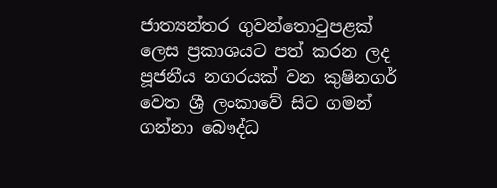ජාත්‍යන්තර ගුවන්තොටුපළක් ලෙස ප්‍රකාශයට පත් කරන ලද පූජනීය නගරයක් වන කුෂිනගර් වෙත ශ්‍රී ලංකාවේ සිට ගමන් ගන්නා බෞද්ධ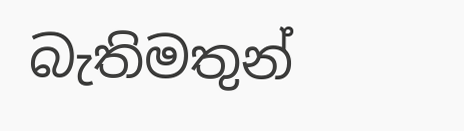බැතිමතුන්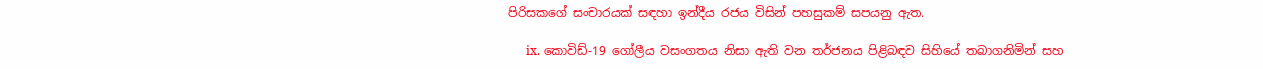පිරිසකගේ සංචාරයක් සඳහා ඉන්දීය රජය විසින් පහසුකම් සපයනු ඇත.

      ix. කොවිඩ්-19 ගෝලීය වසංගතය නිසා ඇති වන තර්ජනය පිළිබඳව සිහියේ තබාගනිමින් සහ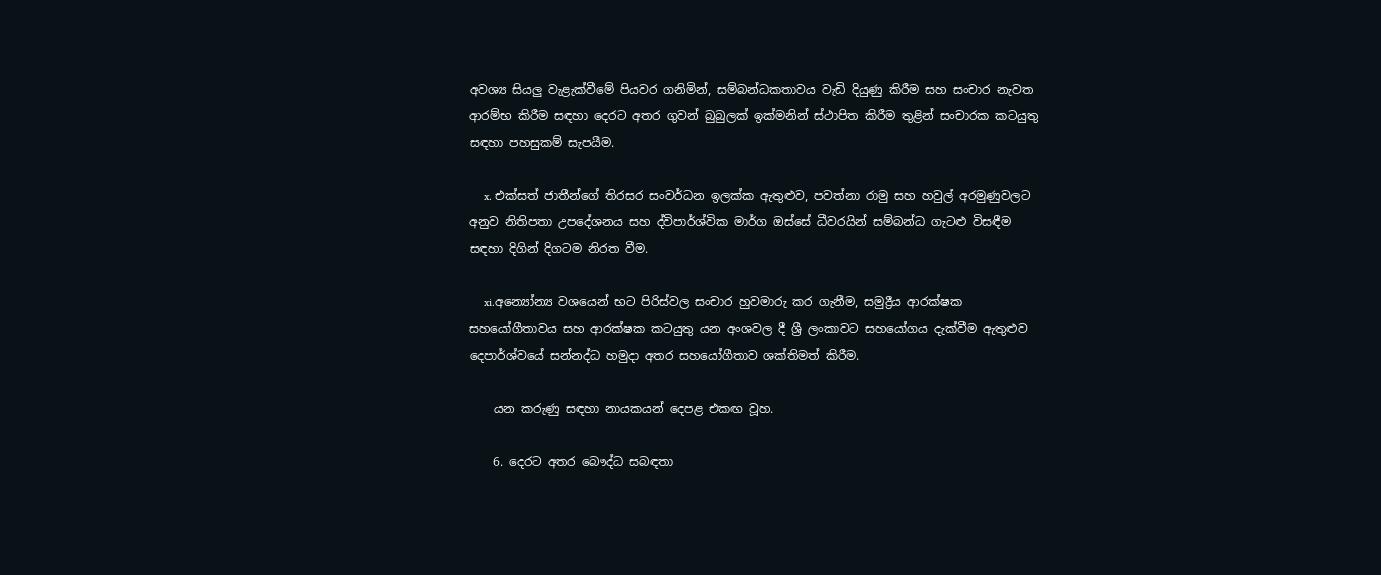අවශ්‍ය සියලු වැළැක්වීමේ පියවර ගනිමින්, සම්බන්ධකතාවය වැඩි දියුණු කිරීම සහ සංචාර නැවත ආරම්භ කිරීම සඳහා දෙරට අතර ගුවන් බුබුලක් ඉක්මනින් ස්ථාපිත කිරීම තුළින් සංචාරක කටයුතු සඳහා පහසුකම් සැපයීම.

     x. එක්සත් ජාතීන්ගේ තිරසර සංවර්ධන ඉලක්ක ඇතුළුව, පවත්නා රාමු සහ හවුල් අරමුණුවලට අනුව නිතිපතා උපදේශනය සහ ද්විපාර්ශ්වික මාර්ග ඔස්සේ ධීවරයින් සම්බන්ධ ගැටළු විසඳීම සඳහා දිගින් දිගටම නිරත වීම.

     xi.අන්‍යෝන්‍ය වශයෙන් භට පිරිස්වල සංචාර හුවමාරු කර ගැනීම, සමුද්‍රීය ආරක්ෂක සහයෝගීතාවය සහ ආරක්ෂක කටයුතු යන අංශවල දී ශ්‍රී ලංකාවට සහයෝගය දැක්වීම ඇතුළුව දෙපාර්ශ්වයේ සන්නද්ධ හමුදා අතර සහයෝගීතාව ශක්තිමත් කිරීම.

    යන කරුණු සඳහා නායකයන් දෙපළ එකඟ වූහ.

    6. දෙරට අතර බෞද්ධ සබඳතා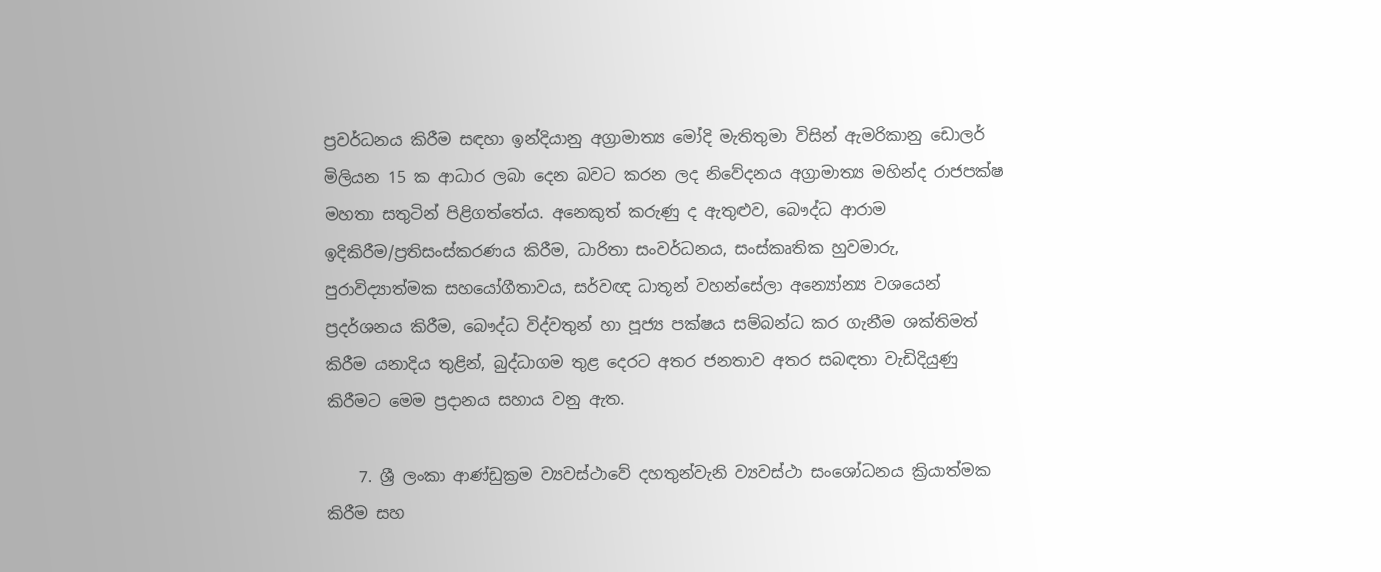ප්‍රවර්ධනය කිරීම සඳහා ඉන්දියානු අග්‍රාමාත්‍ය මෝදි මැතිතුමා විසින් ඇමරිකානු ඩොලර් මිලියන 15 ක ආධාර ලබා දෙන බවට කරන ලද නිවේදනය අග්‍රාමාත්‍ය මහින්ද රාජපක්ෂ මහතා සතුටින් පිළිගත්තේය. අනෙකුත් කරුණු ද ඇතුළුව, බෞද්ධ ආරාම ඉදිකිරීම/ප්‍රතිසංස්කරණය කිරීම, ධාරිතා සංවර්ධනය, සංස්කෘතික හුවමාරු, පුරාවිද්‍යාත්මක සහයෝගීතාවය, සර්වඥ ධාතූන් වහන්සේලා අන්‍යෝන්‍ය වශයෙන් ප්‍රදර්ශනය කිරීම, බෞද්ධ විද්වතුන් හා පූජ්‍ය පක්ෂය සම්බන්ධ කර ගැනීම ශක්තිමත් කිරීම යනාදිය තුළින්, බුද්ධාගම තුළ දෙරට අතර ජනතාව අතර සබඳතා වැඩිදියුණු කිරීමට මෙම ප්‍රදානය සහාය වනු ඇත.

    7. ශ්‍රී ලංකා ආණ්ඩුක්‍රම ව්‍යවස්ථාවේ දහතුන්වැනි ව්‍යවස්ථා සංශෝධනය ක්‍රියාත්මක කිරීම සහ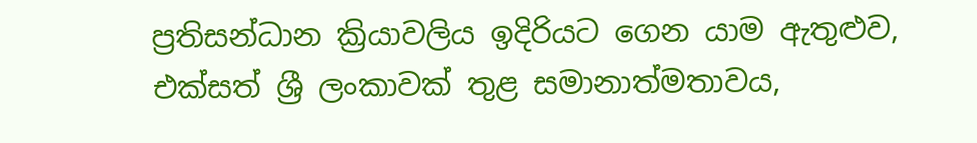ප්‍රතිසන්ධාන ක්‍රියාවලිය ඉදිරියට ගෙන යාම ඇතුළුව, එක්සත් ශ්‍රී ලංකාවක් තුළ සමානාත්මතාවය,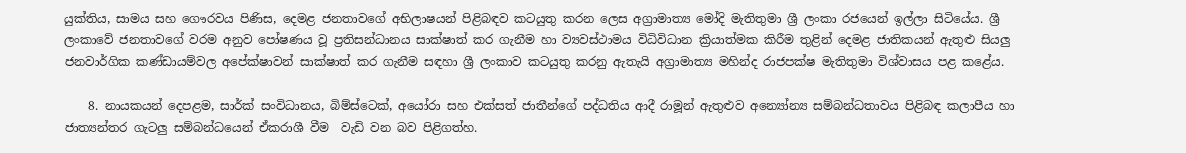යුක්තිය, සාමය සහ ගෞරවය පිණිස, දෙමළ ජනතාවගේ අභිලාෂයන් පිළිබඳව කටයුතු කරන ලෙස අග්‍රාමාත්‍ය මෝදි මැතිතුමා ශ්‍රී ලංකා රජයෙන් ඉල්ලා සිටියේය. ශ්‍රී ලංකාවේ ජනතාවගේ වරම අනුව පෝෂණය වූ ප්‍රතිසන්ධානය සාක්ෂාත් කර ගැනීම හා ව්‍යවස්ථාමය විධිවිධාන ක්‍රියාත්මක කිරීම තුළින් දෙමළ ජාතිකයන් ඇතුළු සියලු ජනවාර්ගික කණ්ඩායම්වල අපේක්ෂාවන් සාක්ෂාත් කර ගැනීම සඳහා ශ්‍රී ලංකාව කටයුතු කරනු ඇතැයි අග්‍රාමාත්‍ය මහින්ද රාජපක්ෂ මැතිතුමා විශ්වාසය පළ කළේය.

    8. නායකයන් දෙපළම, සාර්ක් සංවිධානය, බිම්ස්ටෙක්, අයෝරා සහ එක්සත් ජාතීන්ගේ පද්ධතිය ආදී රාමූන් ඇතුළුව අන්‍යෝන්‍ය සම්බන්ධතාවය පිළිබඳ කලාපීය හා ජාත්‍යන්තර ගැටලු සම්බන්ධයෙන් ඒකරාශී වීම  වැඩි වන බව පිළිගත්හ.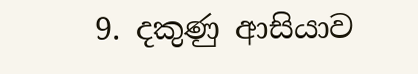9. දකුණු ආසියාව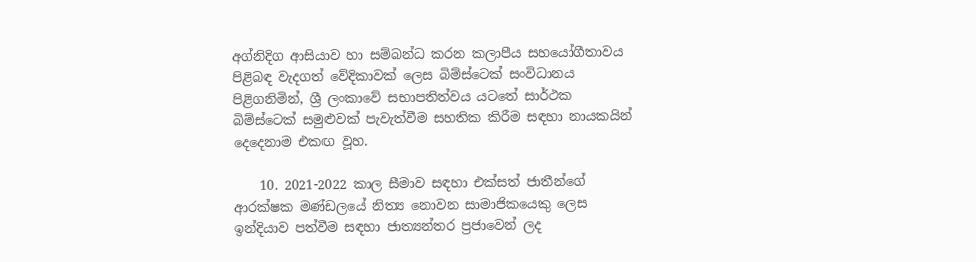අග්නිදිග ආසියාව හා සම්බන්ධ කරන කලාපීය සහයෝගීතාවය පිළිබඳ වැදගත් වේදිකාවක් ලෙස බිම්ස්ටෙක් සංවිධානය පිළිගනිමින්, ශ්‍රී ලංකාවේ සභාපතිත්වය යටතේ සාර්ථක බිම්ස්ටෙක් සමුළුවක් පැවැත්වීම සහතික කිරීම සඳහා නායකයින් දෙදෙනාම එකඟ වූහ.

    10. 2021-2022 කාල සීමාව සඳහා එක්සත් ජාතීන්ගේ ආරක්ෂක මණ්ඩලයේ නිත්‍ය නොවන සාමාජිකයෙකු ලෙස ඉන්දියාව පත්වීම සඳහා ජාත්‍යන්තර ප්‍රජාවෙන් ලද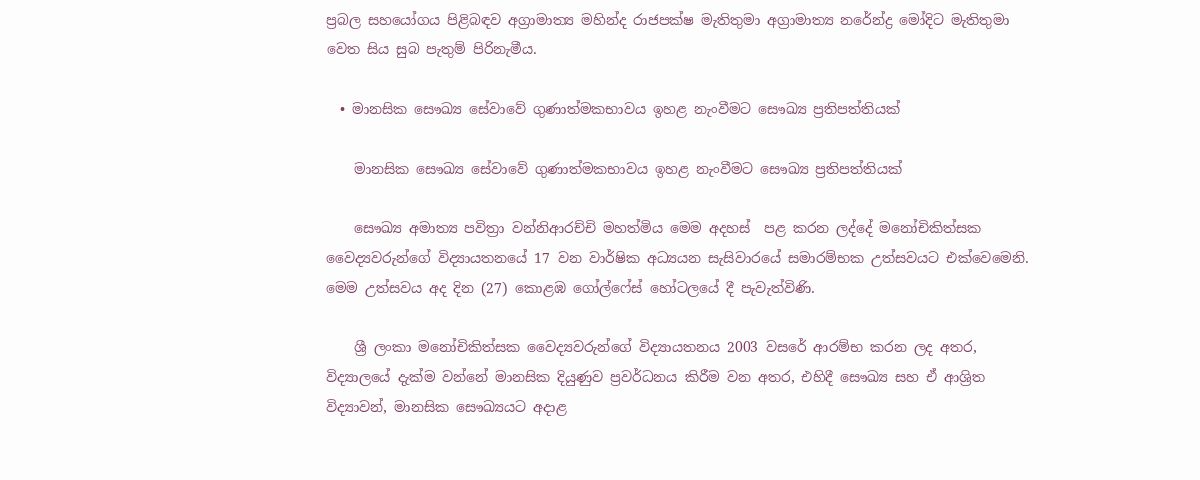ප්‍රබල සහයෝගය පිළිබඳව අග්‍රාමාත්‍ය මහින්ද රාජපක්ෂ මැතිතුමා අග්‍රාමාත්‍ය නරේන්ද්‍ර මෝදිට මැතිතුමා වෙත සිය සුබ පැතුම් පිරිනැමීය.

  • මානසික සෞඛ්‍ය සේවාවේ ගුණාත්මකභාවය ඉහළ නැංවීමට සෞඛ්‍ය ප්‍රතිපත්තියක්

    මානසික සෞඛ්‍ය සේවාවේ ගුණාත්මකභාවය ඉහළ නැංවීමට සෞඛ්‍ය ප්‍රතිපත්තියක්

    සෞඛ්‍ය අමාත්‍ය පවිත්‍රා වන්නිආරච්චි මහත්මිය මෙම අදහස්  පළ කරන ලද්දේ මනෝචිකිත්සක වෛද්‍යවරුන්ගේ විද්‍යායතනයේ 17 වන වාර්ෂික අධ්‍යයන සැසිවාරයේ සමාරම්භක උත්සවයට එක්වෙමෙනි. මෙම උත්සවය අද දින (27) කොළඹ ගෝල්ෆේස් හෝටලයේ දී පැවැත්විණි.

    ශ්‍රී ලංකා මනෝචිකිත්සක වෛද්‍යවරුන්ගේ විද්‍යායතනය 2003 වසරේ ආරම්භ කරන ලද අතර, විද්‍යාලයේ දැක්ම වන්නේ මානසික දියුණුව ප්‍රවර්ධනය කිරීම වන අතර, එහිදී සෞඛ්‍ය සහ ඒ ආශ්‍රිත විද්‍යාවන්, මානසික සෞඛ්‍යයට අදාළ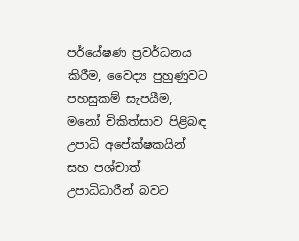පර්යේෂණ ප්‍රවර්ධනය කිරීම, වෛද්‍ය පුහුණුවට පහසුකම් සැපයීම, මනෝ චිකිත්සාව පිළිබඳ උපාධි අපේක්ෂකයින් සහ පශ්චාත් උපාධිධාරීන් බවට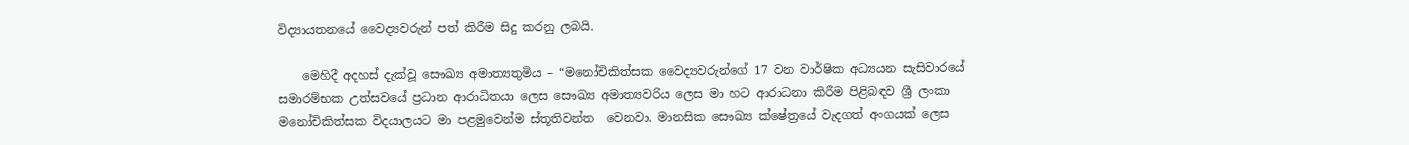විද්‍යායතනයේ වෛද්‍යවරුන් පත් කිරීම සිදු කරනු ලබයි.

    මෙහිදී අදහස් දැක්වූ සෞඛ්‍ය අමාත්‍යතුමිය – “මනෝචිකිත්සක වෛද්‍යවරුන්ගේ 17 වන වාර්ෂික අධ්‍යයන සැසිවාරයේ සමාරම්භක උත්සවයේ ප්‍රධාන ආරාධිතයා ලෙස සෞඛ්‍ය අමාත්‍යවරිය ලෙස මා හට ආරාධනා කිරීම පිළිබඳව ශ්‍රී ලංකා මනෝචිකිත්සක විදයාලයට මා පළමු‍වෙන්ම ස්තූතිවන්ත  ‍වෙනවා. මානසික සෞඛ්‍ය ක්ෂේත්‍රයේ වැදගත් අංගයක් ලෙස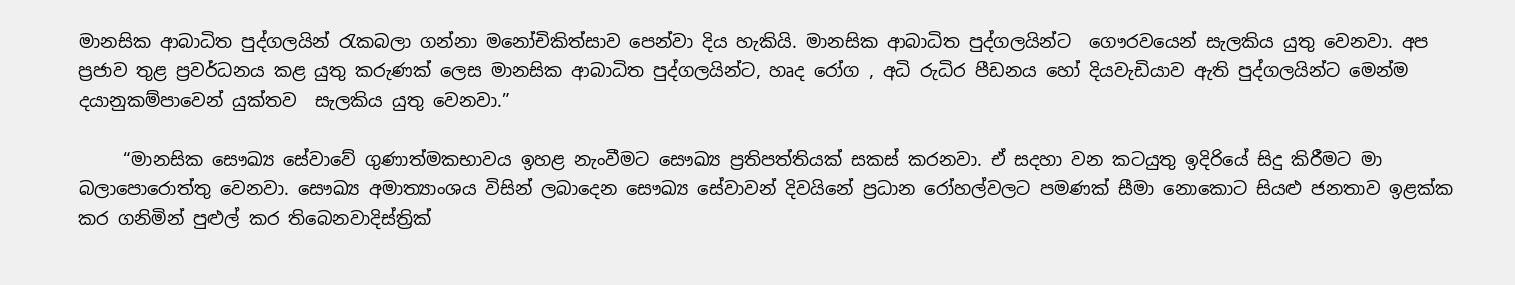මානසික ආබාධිත පුද්ගලයින් රැකබලා ගන්නා මනෝචිකිත්සාව පෙන්වා දිය හැකියි. මානසික ආබාධිත පුද්ගලයින්ට  ගෞරවයෙන් සැලකිය යුතු වෙනවා. අප ප්‍රජාව තුළ ප්‍රවර්ධනය කළ යුතු කරුණක් ලෙස මානසික ආබාධිත පුද්ගලයින්ට, හෘද රෝග , අධි රුධිර පීඩනය හෝ දියවැඩියාව ඇති පුද්ගලයින්ට මෙන්ම දයානුකම්පාවෙන් යුක්තව  සැලකිය යුතු වෙනවා.”

     “මානසික සෞඛ්‍ය සේවාවේ ගුණාත්මකභාවය ඉහළ නැංවීමට සෞඛ්‍ය ප්‍රතිපත්තියක් සකස් කරනවා. ඒ සදහා වන කටයුතු ඉදිරියේ සිදු කිරීමට මා බලාපොරොත්තු වෙනවා. සෞඛ්‍ය අමාත්‍යාංශය විසින් ලබාදෙන සෞඛ්‍ය සේවාවන් දිවයිනේ ප්‍රධාන රෝහල්වලට පමණක් සීමා නොකොට සියළු ජනතාව ඉළක්ක කර ගනිමින් පුළුල් කර තිබෙනවාදිස්ත්‍රික්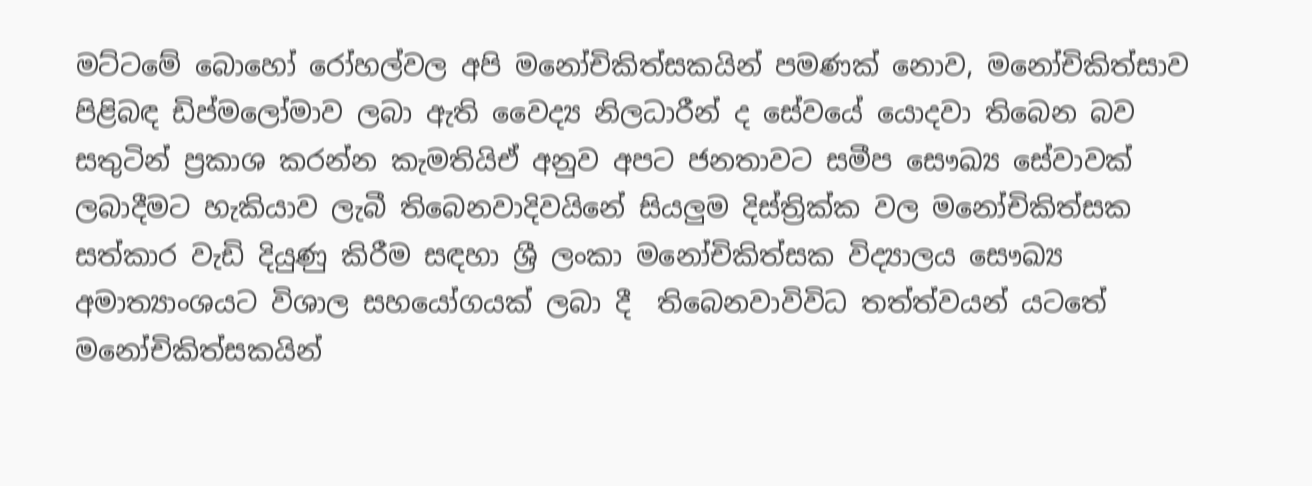මට්ටමේ බොහෝ රෝහල්වල අපි මනෝචිකිත්සකයින් පමණක් නොව, මනෝචිකිත්සාව පිළිබඳ ඩිප්මලෝමාව ලබා ඇති වෛද්‍ය නිලධාරීන් ද සේවයේ යොදවා තිබෙන බව සතුටින් ප්‍රකාශ කරන්න කැමතියිඒ අනුව අපට ජනතාවට සමීප සෞඛ්‍ය සේවාවක් ලබාදීමට හැකියාව ලැබී තිබෙනවාදිවයිනේ සියලුම දිස්ත්‍රික්ක වල මනෝචිකිත්සක සත්කාර වැඩි දියුණු කිරීම සඳහා ශ්‍රී ලංකා මනෝචිකිත්සක විද්‍යාලය සෞඛ්‍ය අමාත්‍යාංශයට විශාල සහයෝගයක් ලබා දී  තිබෙනවාවිවිධ තත්ත්වයන් යටතේ මනෝචිකිත්සකයින්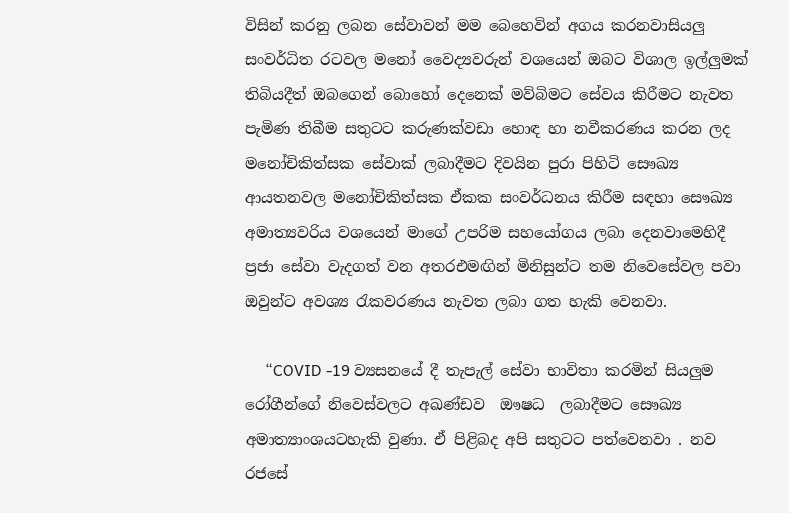විසින් කරනු ලබන සේවාවන් මම බෙහෙවින් අගය කරනවාසියලු සංවර්ධිත රටවල මනෝ වෛද්‍යවරුන් වශයෙන් ඔබට විශාල ඉල්ලුමක් තිබියදීත් ඔබගෙන් බොහෝ දෙනෙක් මව්බිමට සේවය කිරීමට නැවත පැමිණ තිබීම සතුටට කරුණක්වඩා ‍හොඳ හා නවීකරණය කරන ලද මනෝචිකිත්සක සේවාක් ලබාදීමට දිවයින පුරා පිහිටි සෞඛ්‍ය ආයතනවල මනෝචිකිත්සක ඒකක සංවර්ධනය කිරීම සඳහා සෞඛ්‍ය අමාත්‍යවරිය වශයෙන් මාගේ උපරිම සහයෝගය ලබා දෙනවාමෙහිදී ප්‍රජා සේවා වැදගත් වන අතරඑමඟින් මිනිසුන්ට තම නි‍වෙසේවල පවා ඔවුන්ට අවශ්‍ය රැකවරණය නැවත ලබා ගත හැකි වෙනවා.

     “COVID -19 ව්‍යසනයේ දී තැපැල් සේවා භාවිතා කරමින් සියලුම රෝගීන්ගේ නිවෙස්වලට අඛණ්ඩව  ඖෂධ  ලබාදීමට සෞඛ්‍ය අමාත්‍යාංශයටහැකි වුණා. ඒ පිළිබද අපි සතුටට පත්වෙනවා . නව රජසේ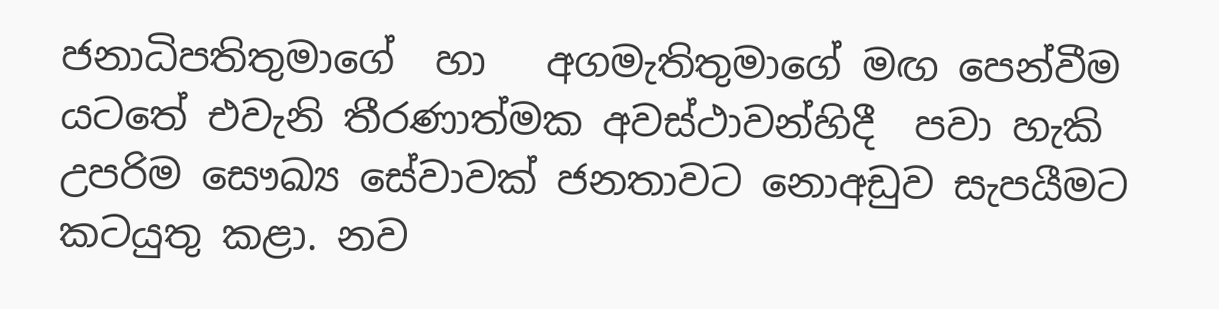ජනාධිපතිතුමාගේ  හා   අගමැතිතුමාගේ මඟ පෙන්වීම යටතේ එවැනි තීරණාත්මක අවස්ථාවන්හිදී  පවා හැකි උපරිම සෞඛ්‍ය සේවාවක් ජනතාවට නොඅඩුව සැපයීමට කටයුතු කළා. නව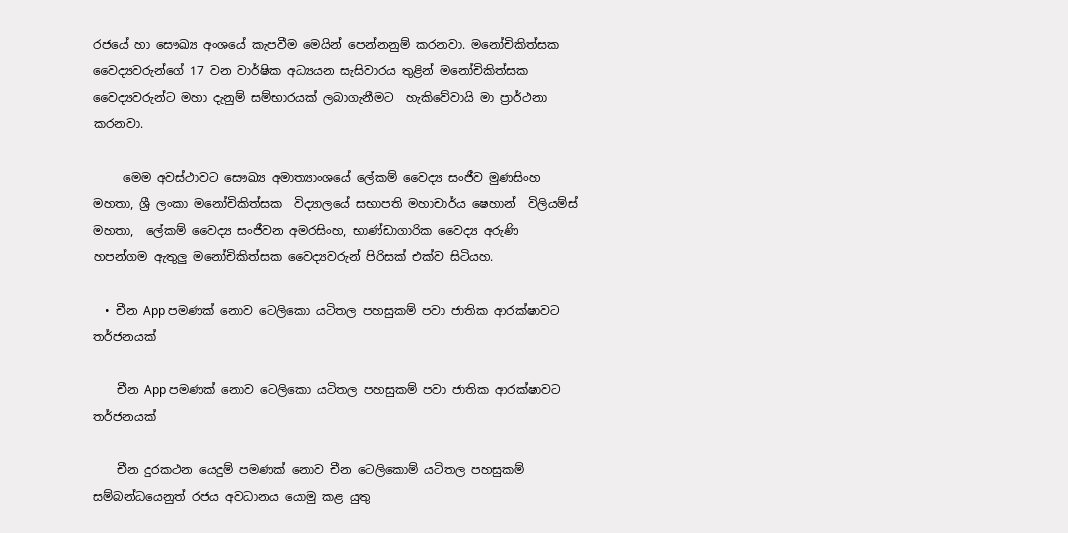රජයේ හා සෞඛ්‍ය අංශයේ කැපවීම මෙයින් පෙන්නනුම් කරනවා. මනෝචිකිත්සක වෛද්‍යවරුන්ගේ 17 වන වාර්ෂික අධ්‍යයන සැසිවාරය තුළින් මනෝචිකිත්සක වෛද්‍යවරුන්ට මහා දැනුම් සම්භාරයක් ලබාගැනීමට  හැකිවේවායි මා ප්‍රාර්ථනා කරනවා.

     මෙම අවස්ථාවට සෞඛ්‍ය අමාත්‍යාංශයේ ලේකම් වෛද්‍ය සංජීව මුණසිංහ මහතා, ශ්‍රී ලංකා මනෝචිකිත්සක  විද්‍යාලයේ සභාපති මහාචාර්ය ෂෙහාන්  විලියම්ස් මහතා,  ලේකම් වෛද්‍ය සංජීවන අමරසිංහ, භාණ්ඩාගාරික වෛද්‍ය අරුණි හපන්ගම ඇතුලු මනෝචිකිත්සක වෛද්‍යවරුන් පිරිසක් එක්ව සිටියහ.

  • චීන App පමණක් නොව ටෙලිකො යටිතල පහසුකම් පවා ජාතික ආරක්ෂාවට තර්ජනයක්

    චීන App පමණක් නොව ටෙලිකො යටිතල පහසුකම් පවා ජාතික ආරක්ෂාවට තර්ජනයක්

    චීන දුරකථන යෙදුම් පමණක් නොව චීන ටෙලිකොම් යටිතල පහසුකම් සම්බන්ධයෙනුත් රජය අවධානය යොමු කළ යුතු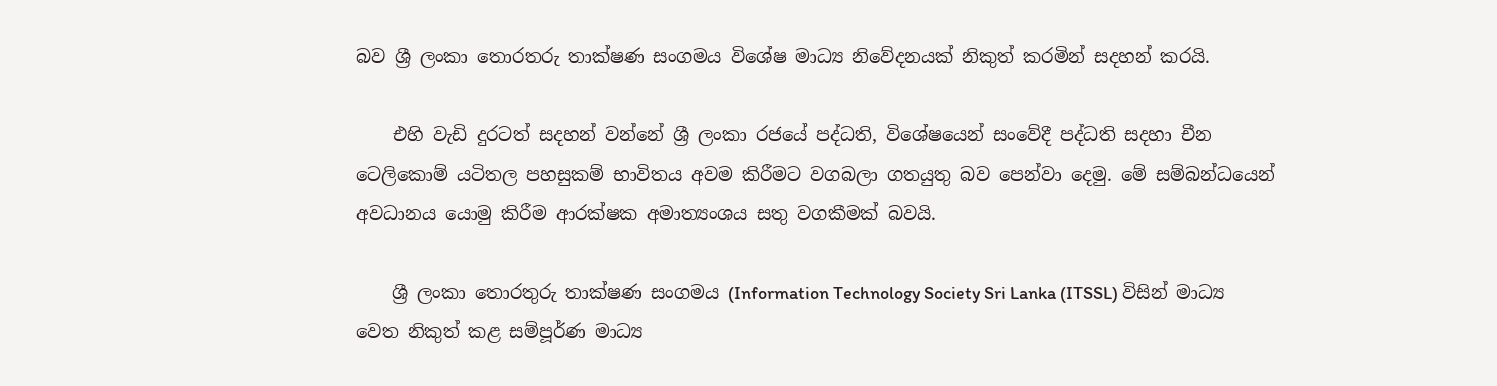බව ශ්‍රී ලංකා තොරතරු තාක්ෂණ සංගමය විශේෂ මාධ්‍ය නිවේදනයක් නිකුත් කරමින් සදහන් කරයි.

    එහි වැඩි දුරටත් සදහන් වන්නේ ශ්‍රී ලංකා රජයේ පද්ධති, විශේෂයෙන් සංවේදී පද්ධති සදහා චීන ටෙලිකොම් යටිතල පහසුකම් භාවිතය අවම කිරීමට වගබලා ගතයුතු බව පෙන්වා දෙමු. මේ සම්බන්ධයෙන් අවධානය යොමු කිරීම ආරක්ෂක අමාත්‍යංශය සතු වගකීමක් බවයි.

    ශ්‍රී ලංකා තොරතුරු තාක්ෂණ සංගමය (Information Technology Society Sri Lanka (ITSSL) විසින් මාධ්‍ය වෙත නිකුත් කළ සම්පූර්ණ මාධ්‍ය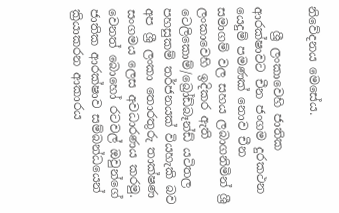නිවේදනය මෙසේය.

    ශ්‍රී ලංකාවෙහි ජාතික ආරක්ෂාවට චීන ජංගම දුරකථන යෙදුම් පමණක් නොව චීන සමාගම් වල සහය ලබාගනිමින් ශ්‍රී ලංකාවෙහි ඉදිකර ඇති ටෙලිකොම්/බ්‍රෝඩ්බෑන්ඩ් යටිතල පහසුකම් තර්ජනයක් වියහැකි බව අප ශ්‍රී ලංකා තොරතුරු තාක්ෂණ සංගමය ලෙස අවධාරණය කරමු.  වෙනත් බොහෝ රටවල් ඔවුන්ගේ ජාතික ආරක්ෂාව සම්බන්ධයෙන් ක්‍රියාකරන ආකාරය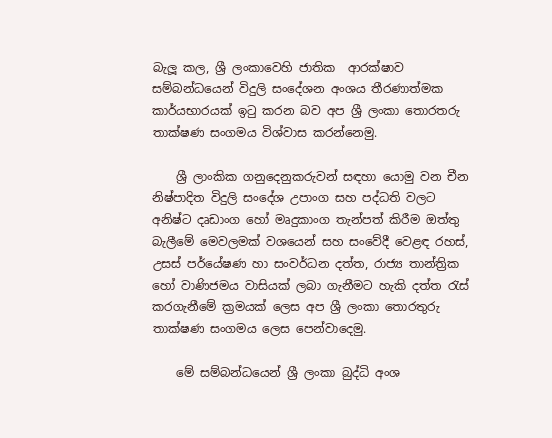බැලූ කල, ශ්‍රී ලංකාවෙහි ජාතික  ආරක්ෂාව සම්බන්ධයෙන් විදුලි සංදේශන අංශය තීරණාත්මක කාර්යභාරයක් ඉටු කරන බව අප ශ්‍රී ලංකා තොරතරු තාක්ෂණ සංගමය විශ්වාස කරන්නෙමු.

    ශ්‍රී ලාංකික ගනුදෙනුකරුවන් සඳහා යොමු වන චීන නිෂ්පාදිත විදුලි සංදේශ උපාංග සහ පද්ධති වලට අනිෂ්ට දෘඩාංග හෝ මෘදුකාංග තැන්පත් කිරීම ඔත්තු බැලීමේ මෙවලමක් වශයෙන් සහ සංවේදී වෙළඳ රහස්, උසස් පර්යේෂණ හා සංවර්ධන දත්ත, රාජ්‍ය තාන්ත්‍රික හෝ වාණිජමය වාසියක් ලබා ගැනීමට හැකි දත්ත රැස් කරගැනීමේ ක්‍රමයක් ලෙස අප ශ්‍රී ලංකා තොරතුරු තාක්ෂණ සංගමය ලෙස පෙන්වාදෙමු.

    මේ සම්බන්ධයෙන් ශ්‍රී ලංකා බුද්ධි අංශ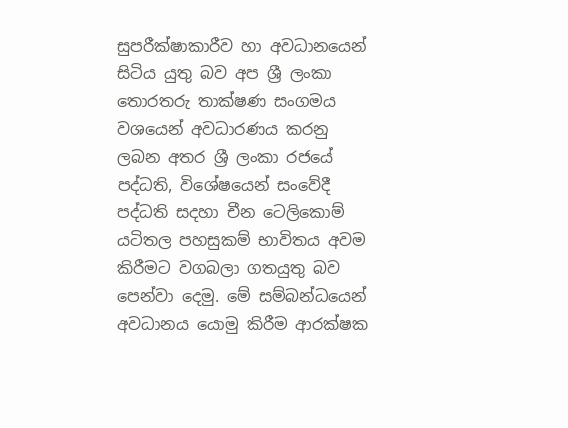සුපරීක්ෂාකාරීව හා අවධානයෙන් සිටිය යුතු බව අප ශ්‍රී ලංකා තොරතරු තාක්ෂණ සංගමය වශයෙන් අවධාරණය කරනු ලබන අතර ශ්‍රී ලංකා රජයේ පද්ධති, විශේෂයෙන් සංවේදී පද්ධති සදහා චීන ටෙලිකොම් යටිතල පහසුකම් භාවිතය අවම කිරීමට වගබලා ගතයුතු බව පෙන්වා දෙමු. මේ සම්බන්ධයෙන් අවධානය යොමු කිරීම ආරක්ෂක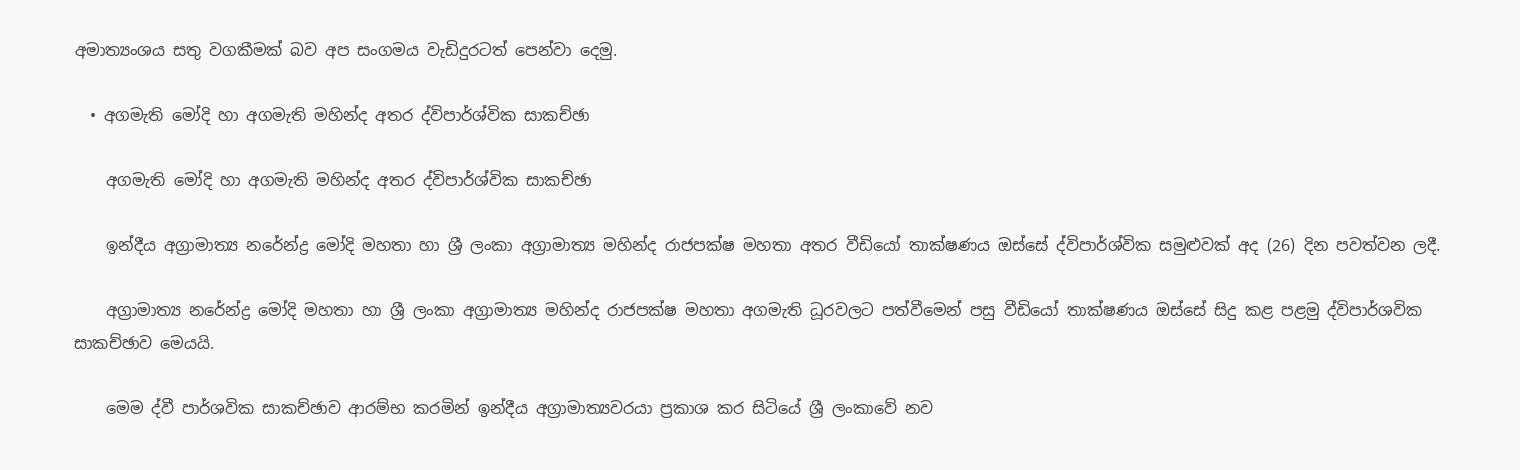අමාත්‍යංශය සතු වගකීමක් බව අප සංගමය වැඩිදුරටත් පෙන්වා දෙමු.

  • අගමැති මෝදි හා අගමැති මහින්ද අතර ද්විපාර්ශ්වික සාකච්ඡා

    අගමැති මෝදි හා අගමැති මහින්ද අතර ද්විපාර්ශ්වික සාකච්ඡා

    ඉන්දීය අග්‍රාමාත්‍ය නරේන්ද්‍ර මෝදි මහතා හා ශ්‍රී ලංකා අග්‍රාමාත්‍ය මහින්ද රාජපක්ෂ මහතා අතර වීඩියෝ තාක්ෂණය ඔස්සේ ද්විපාර්ශ්වික සමුළුවක් අද (26) දින පවත්වන ලදී.

    අග්‍රාමාත්‍ය නරේන්ද්‍ර මෝදි මහතා හා ශ්‍රී ලංකා අග්‍රාමාත්‍ය මහින්ද රාජපක්ෂ මහතා අගමැති ධූරවලට පත්වීමෙන් පසු වීඩියෝ තාක්ෂණය ඔස්සේ සිදු කළ පළමු ද්විපාර්ශවික සාකච්ඡාව මෙයයි.

    මෙම ද්වී පාර්ශවික සාකච්ඡාව ආරම්භ කරමින් ඉන්දීය අග්‍රාමාත්‍යවරයා ප්‍රකාශ කර සිටියේ ශ්‍රී ලංකාවේ නව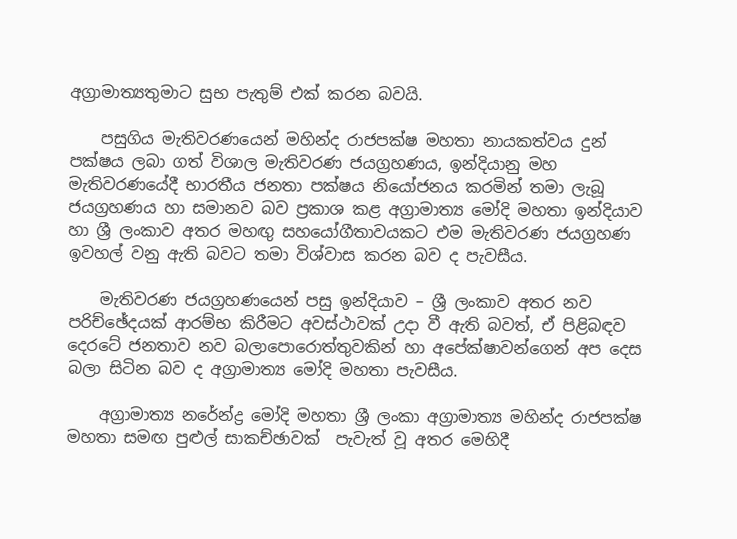අග්‍රාමාත්‍යතුමාට සුභ පැතුම් එක් කරන බවයි.

    පසුගිය මැතිවරණයෙන් මහින්ද රාජපක්ෂ මහතා නායකත්වය දුන් පක්ෂය ලබා ගත් විශාල මැතිවරණ ජයග්‍රහණය, ඉන්දියානු මහ මැතිවරණයේදී භාරතීය ජනතා පක්ෂය නියෝජනය කරමින් තමා ලැබූ ජයග්‍රහණය හා සමානව බව ප්‍රකාශ කළ අග්‍රාමාත්‍ය මෝදි මහතා ඉන්දියාව හා ශ්‍රී ලංකාව අතර මහඟු සහයෝගීතාවයකට එම මැතිවරණ ජයග්‍රහණ ඉවහල් වනු ඇති බවට තමා විශ්වාස කරන බව ද පැවසීය.

    මැතිවරණ ජයග්‍රහණයෙන් පසු ඉන්දියාව – ශ්‍රී ලංකාව අතර නව පරිච්ඡේදයක් ආරම්භ කිරීමට අවස්ථාවක් උදා වී ඇති බවත්, ඒ පිළිබඳව දෙරටේ ජනතාව නව බලාපොරොත්තුවකින් හා අපේක්ෂාවන්ගෙන් අප දෙස බලා සිටින බව ද අග්‍රාමාත්‍ය මෝදි මහතා පැවසීය.

    අග්‍රාමාත්‍ය නරේන්ද්‍ර මෝදි මහතා ශ්‍රී ලංකා අග්‍රාමාත්‍ය මහින්ද රාජපක්ෂ මහතා සමඟ පුළුල් සාකච්ඡාවක්  පැවැත් වූ අතර මෙහිදී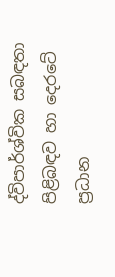ද්විපාර්ශ්වික සබඳතා පිළිබඳව හා දෙරටේ ප්‍රධාන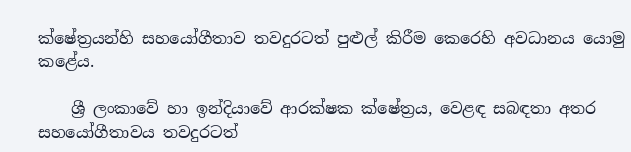ක්ෂේත්‍රයන්හි සහයෝගීතාව තවදුරටත් පුළුල් කිරීම කෙරෙහි අවධානය යොමු කළේය.

    ශ්‍රී ලංකාවේ හා ඉන්දියාවේ ආරක්ෂක ක්ෂේත්‍රය, වෙළඳ සබඳතා අතර සහයෝගීතාවය තවදුරටත්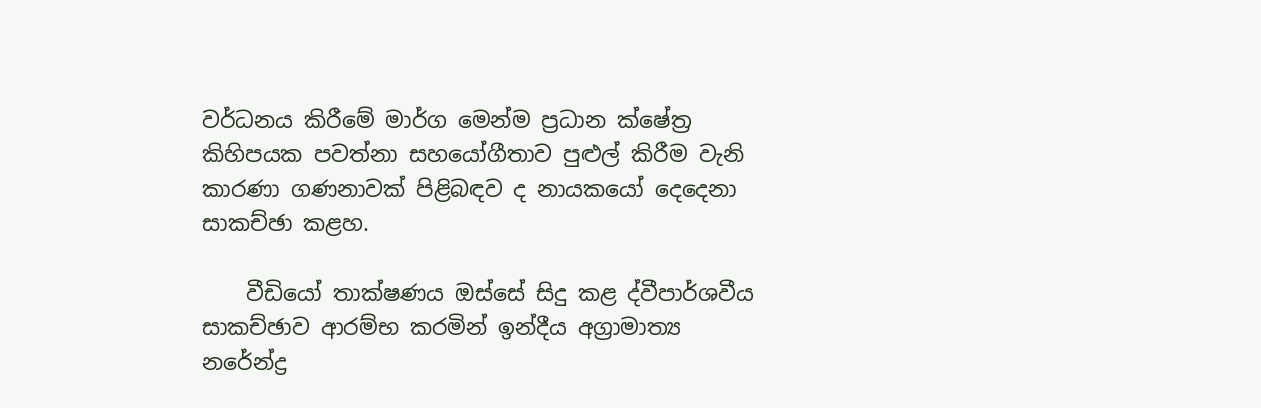වර්ධනය කිරීමේ මාර්ග මෙන්ම ප්‍රධාන ක්ෂේත්‍ර කිහිපයක පවත්නා සහයෝගීතාව පුළුල් කිරීම වැනි කාරණා ගණනාවක් පිළිබඳව ද නායකයෝ දෙදෙනා සාකච්ඡා කළහ.

    වීඩියෝ තාක්ෂණය ඔස්සේ සිදු කළ ද්වීපාර්ශවීය සාකච්ඡාව ආරම්භ කරමින් ඉන්දීය අග්‍රාමාත්‍ය නරේන්ද්‍ර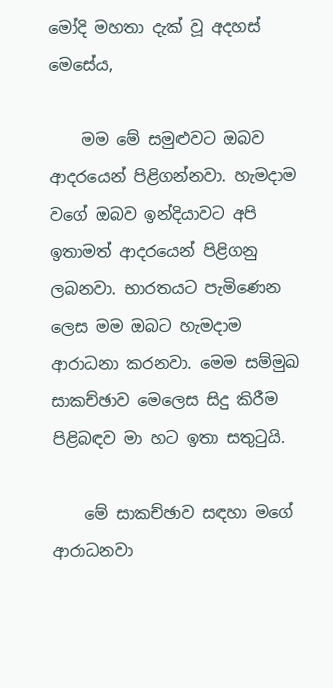මෝදි මහතා දැක් වූ අදහස් මෙසේය,

    මම මේ සමුළුවට ඔබව ආදරයෙන් පිළිගන්නවා. හැමදාම වගේ ඔබව ඉන්දියාවට අපි ඉතාමත් ආදරයෙන් පිළිගනු ලබනවා. භාරතයට පැමිණෙන ලෙස මම ඔබට හැමදාම ආරාධනා කරනවා. මෙම සම්මුඛ සාකච්ඡාව මෙලෙස සිදු කිරීම පිළිබඳව මා හට ඉතා සතුටුයි.

    මේ සාකච්ඡාව සඳහා මගේ ආරාධනවා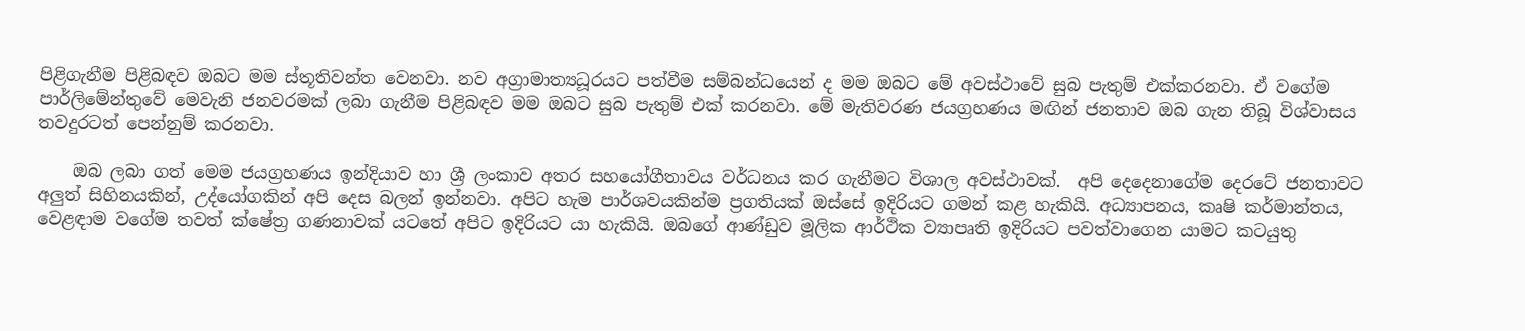පිළිගැනීම පිළිබඳව ඔබට මම ස්තූතිවන්ත වෙනවා. නව අග්‍රාමාත්‍යධූරයට පත්වීම සම්බන්ධයෙන් ද මම ඔබට මේ අවස්ථාවේ සුබ පැතුම් එක්කරනවා. ඒ වගේම පාර්ලිමේන්තුවේ මෙවැනි ජනවරමක් ලබා ගැනීම පිළිබඳව මම ඔබට සුබ පැතුම් එක් කරනවා. මේ මැතිවරණ ජයග්‍රහණය මඟින් ජනතාව ඔබ ගැන තිබූ විශ්වාසය තවදුරටත් පෙන්නුම් කරනවා.

    ඔබ ලබා ගත් මෙම ජයග්‍රහණය ඉන්දියාව හා ශ්‍රී ලංකාව අතර සහයෝගීතාවය වර්ධනය කර ගැනීමට විශාල අවස්ථාවක්.  අපි දෙදෙනාගේම දෙරටේ ජනතාවට අලුත් සිහිනයකින්, උද්යෝගකින් අපි දෙස බලන් ඉන්නවා. අපිට හැම පාර්ශවයකින්ම ප්‍රගතියක් ඔස්සේ ඉදිරියට ගමන් කළ හැකියි. අධ්‍යාපනය, කෘෂි කර්මාන්තය, වෙළඳාම වගේම තවත් ක්ෂේත්‍ර ගණනාවක් යටතේ අපිට ඉදිරියට යා හැකියි. ඔබගේ ආණ්ඩුව මූලික ආර්ථික ව්‍යාපෘති ඉදිරියට පවත්වාගෙන යාමට කටයුතු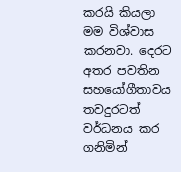කරයි කියලා මම විශ්වාස කරනවා. දෙරට අතර පවතින සහයෝගීතාවය තවදුරටත් වර්ධනය කර ගනිමින්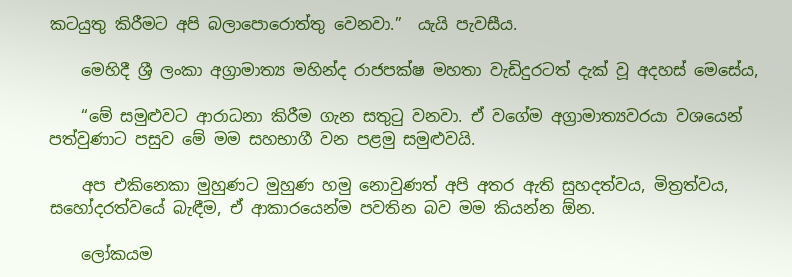කටයුතු කිරීමට අපි බලාපොරොත්තු වෙනවා.”  යැයි පැවසීය.

    මෙහිදී ශ්‍රී ලංකා අග්‍රාමාත්‍ය මහින්ද රාජපක්ෂ මහතා වැඩිදුරටත් දැක් වූ අදහස් මෙසේය,

    “මේ සමුළුවට ආරාධනා කිරීම ගැන සතුටු වනවා. ඒ වගේම අග්‍රාමාත්‍යවරයා වශයෙන් පත්වුණාට පසුව මේ මම සහභාගී වන පළමු සමුළුවයි.

    අප එකිනෙකා මුහුණට මුහුණ හමු නොවුණත් අපි අතර ඇති සුහදත්වය, මිත්‍රත්වය, සහෝදරත්වයේ බැඳීම, ඒ ආකාරයෙන්ම පවතින බව මම කියන්න ඕන.

    ලෝකයම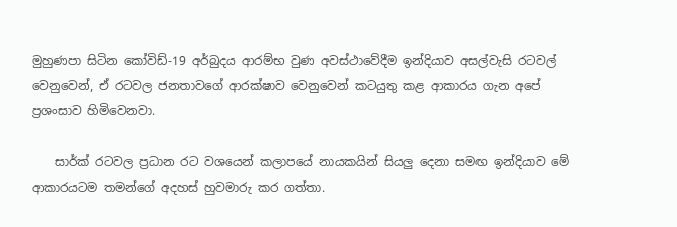මුහුණපා සිටින කෝවිඩ්-19 අර්බුදය ආරම්භ වුණ අවස්ථාවේදීම ඉන්දියාව අසල්වැසි රටවල් වෙනුවෙන්, ඒ රටවල ජනතාවගේ ආරක්ෂාව වෙනුවෙන් කටයුතු කළ ආකාරය ගැන අපේ ප්‍රශංසාව හිමිවෙනවා.

    සාර්ක් රටවල ප්‍රධාන රට වශයෙන් කලාපයේ නායකයින් සියලු දෙනා සමඟ ඉන්දියාව මේ ආකාරයටම තමන්ගේ අදහස් හුවමාරු කර ගත්තා.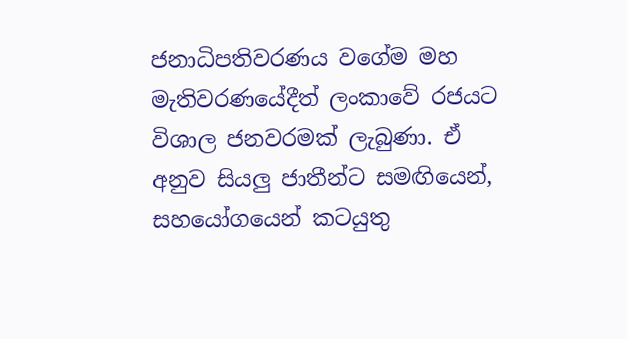ජනාධිපතිවරණය වගේම මහ මැතිවරණයේදීත් ලංකාවේ රජයට විශාල ජනවරමක් ලැබුණා. ඒ අනුව සියලු ජාතීන්ට සමඟියෙන්, සහයෝගයෙන් කටයුතු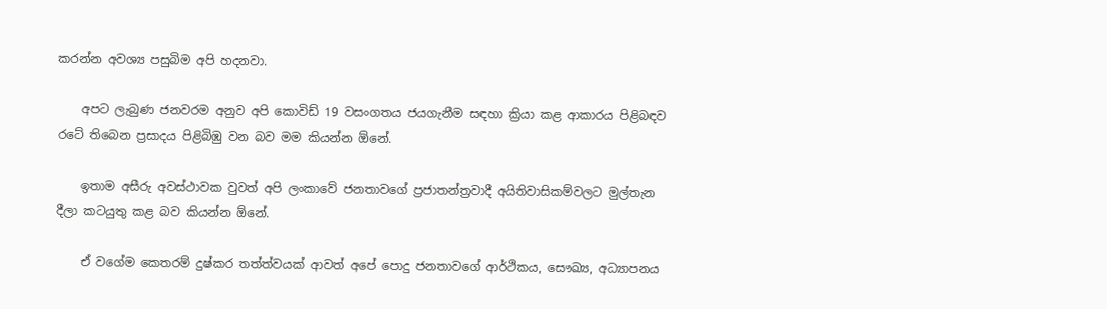කරන්න අවශ්‍ය පසුබිම අපි හදනවා.

    අපට ලැබුණ ජනවරම අනුව අපි කොවිඩ් 19 වසංගතය ජයගැනීම සඳහා ක්‍රියා කළ ආකාරය පිළිබඳව රටේ තිබෙන ප්‍රසාදය පිළිබිඹු වන බව මම කියන්න ඕනේ.

    ඉතාම අසීරු අවස්ථාවක වුවත් අපි ලංකාවේ ජනතාවගේ ප්‍රජාතන්ත්‍රවාදී අයිතිවාසිකම්වලට මුල්තැන දීලා කටයුතු කළ බව කියන්න ඕනේ.

    ඒ වගේම කෙතරම් දුෂ්කර තත්ත්වයක් ආවත් අපේ පොදු ජනතාවගේ ආර්ථිකය, සෞඛ්‍ය, අධ්‍යාපනය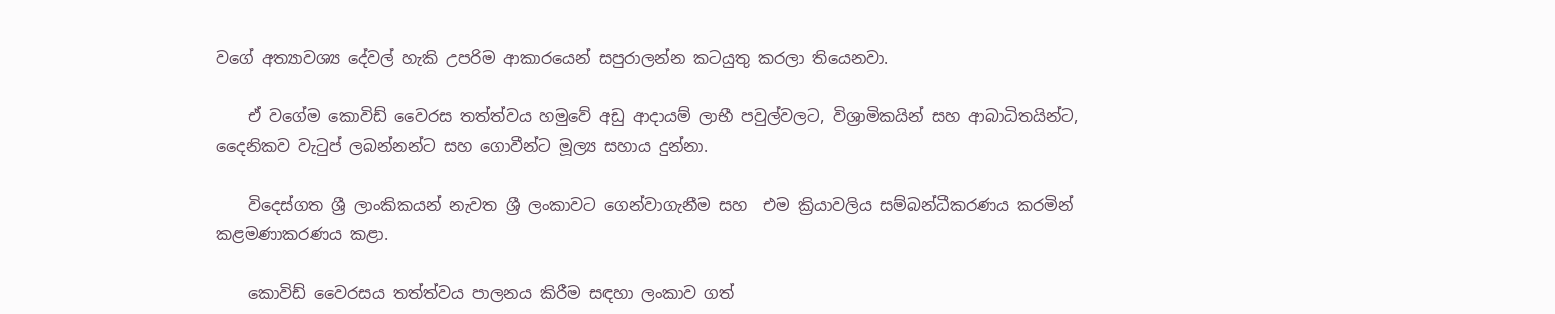වගේ අත්‍යාවශ්‍ය දේවල් හැකි උපරිම ආකාරයෙන් සපුරාලන්න කටයුතු කරලා තියෙනවා.

    ඒ වගේම කොවිඩ් වෛරස තත්ත්වය හමුවේ අඩු ආදායම් ලාභී පවුල්වලට, විශ්‍රාමිකයින් සහ ආබාධිතයින්ට, දෛනිකව වැටුප් ලබන්නන්ට සහ ගොවීන්ට මූල්‍ය සහාය දුන්නා.

    විදෙස්ගත ශ්‍රී ලාංකිකයන් නැවත ශ්‍රී ලංකාවට ගෙන්වාගැනීම සහ  එම ක්‍රියාවලිය සම්බන්ධීකරණය කරමින් කළමණාකරණය කළා.

    කොවිඩ් වෛරසය තත්ත්වය පාලනය කිරීම සඳහා ලංකාව ගත්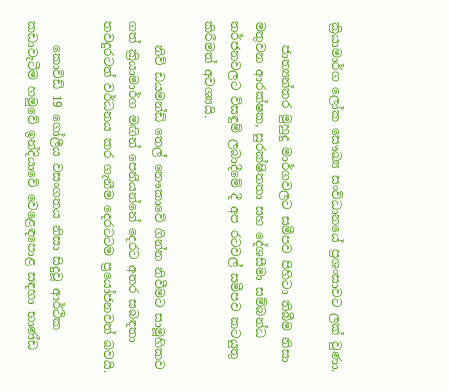ක්‍රියාමාර්ග ලෝක සෞඛ්‍ය සංවිධානයේ ප්‍රශංසාවට ලක් වුණා.

    ජාත්‍යන්තර මුහුදු මාර්ගවලට සමීපව පිහිටා තිබීම නිසා මතුවන ආරක්ෂක, සුරක්ෂිතතා සහ දේශසීමා සම්බන්ධ තර්ජනවලට විසඳුම් ලබාදීමේ දී අප රටවල් සමීපව කටයුතු කිරීමත් අවශ්‍යයි.

    නිව් ඩයමන්ඩ් තෙල් නෞකාවේ ගින්න නිවීමට සාමූහිකව ගත් ක්‍රියාමාර්ග මඟින් පෙනීයන්නේ දෙරට අතර සබඳතා තවදුරටත් වර්ධනය කර ගැනීම දෙරටටම ප්‍රයෝජනවත් බවයි.

    කොවිඩ් 19 ගෝලීය වසංගතය නිසා සිදුවූ ආර්ථික කඩාවැටීම හමුවේ ඉන්දියාවේ වෙළෙඳපොළ සඳහා භාණ්ඩ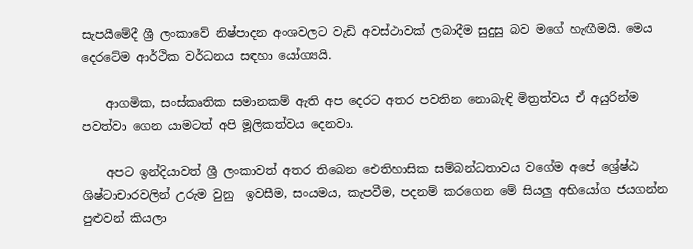සැපයීමේදී ශ්‍රී ලංකාවේ නිෂ්පාදන අංශවලට වැඩි අවස්ථාවක් ලබාදීම සුදුසු බව මගේ හැඟීමයි. මෙය දෙරටේම ආර්ථික වර්ධනය සඳහා යෝග්‍යයි.

    ආගමික, සංස්කෘතික සමානකම් ඇති අප දෙරට අතර පවතින නොබැඳි මිත්‍රත්වය ඒ අයුරින්ම පවත්වා ගෙන යාමටත් අපි මූලිකත්වය දෙනවා.

    අපට ඉන්දියාවත් ශ්‍රී ලංකාවත් අතර තිබෙන ඓතිහාසික සම්බන්ධතාවය වගේම අපේ ශ්‍රේෂ්ඨ ශිෂ්ටාචාරවලින් උරුම වුනු  ඉවසීම, සංයමය, කැපවීම, පදනම් කරගෙන මේ සියලු අභියෝග ජයගන්න පුළුවන් කියලා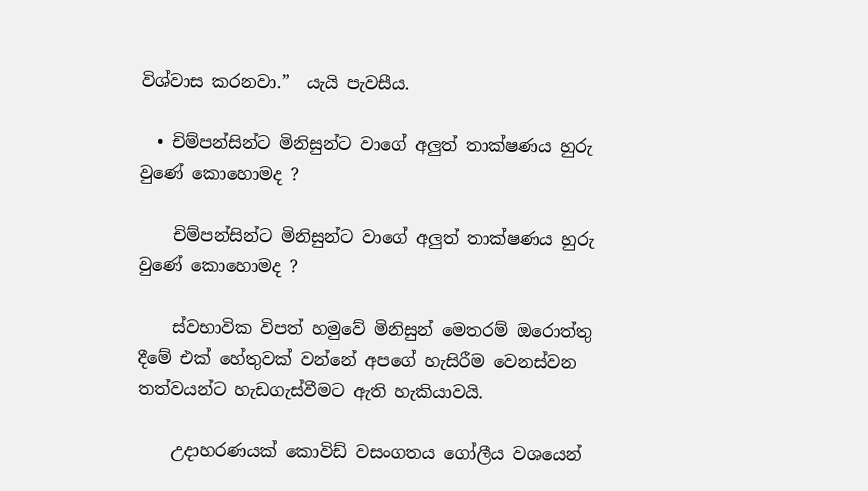විශ්වාස කරනවා.”  යැයි පැවසීය.

  • චිම්පන්සින්ට මිනිසුන්ට වාගේ අලුත් තාක්ෂණය හුරු වුණේ කොහොමද ?

    චිම්පන්සින්ට මිනිසුන්ට වාගේ අලුත් තාක්ෂණය හුරු වුණේ කොහොමද ?

    ස්වභාවික විපත් හමුවේ මිනිසුන් මෙතරම් ඔරොත්තු දීමේ එක් හේතුවක් වන්නේ අපගේ හැසිරීම වෙනස්වන තත්වයන්ට හැඩගැස්වීමට ඇති හැකියාවයි.

    උදාහරණයක් කොවිඩ් වසංගතය ගෝලීය වශයෙන්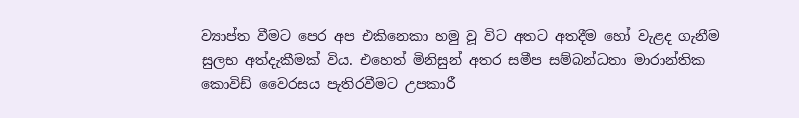ව්‍යාප්ත වීමට පෙර අප එකිනෙකා හමු වූ විට අතට අතදීම හෝ වැළද ගැනීම සුලභ අත්දැකීමක් විය. එහෙත් මිනිසුන් අතර සමීප සම්බන්ධතා මාරාන්තික කොවිඩ් වෛරසය පැතිරවීමට උපකාරී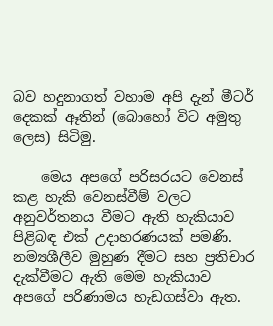බව හදුනාගත් වහාම අපි දැන් මීටර් දෙකක් ඈතින් (බොහෝ විට අමුතු ලෙස) සිටිමු.

    මෙය අපගේ පරිසරයට වෙනස් කළ හැකි වෙනස්වීම් වලට අනුවර්තනය වීමට ඇති හැකියාව පිළිබඳ එක් උදාහරණයක් පමණි. නම්‍යශීලීව මුහුණ දීමට සහ ප්‍රතිචාර දැක්වීමට ඇති මෙම හැකියාව අපගේ පරිණාමය හැඩගස්වා ඇත.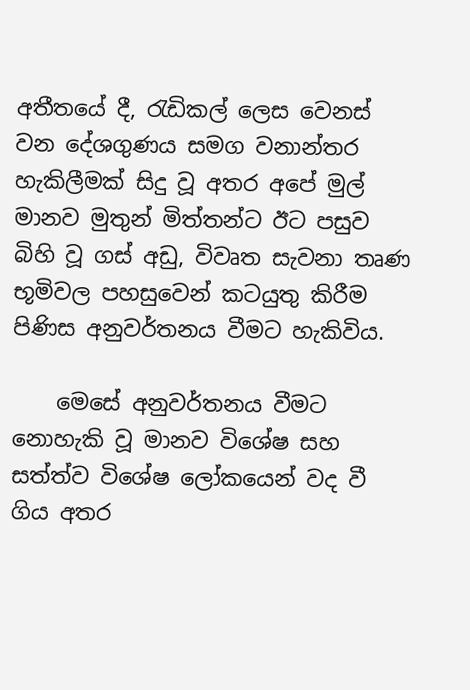අතීතයේ දී, රැඩිකල් ලෙස වෙනස් වන දේශගුණය සමග වනාන්තර හැකිලීමක් සිදු වූ අතර අපේ මුල් මානව මුතුන් මිත්තන්ට ඊට පසුව බිහි වූ ගස් අඩු, විවෘත සැවනා තෘණ භූමිවල පහසුවෙන් කටයුතු කිරීම පිණිස අනුවර්තනය වීමට හැකිවිය.

    මෙසේ අනුවර්තනය වීමට නොහැකි වූ මානව විශේෂ සහ සත්ත්ව විශේෂ ලෝකයෙන් වද වී ගිය අතර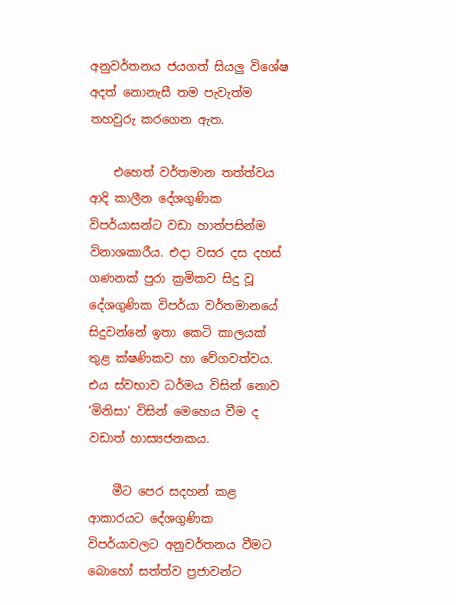අනුවර්තනය ජයගත් සියලු විශේෂ අදත් නොනැසී තම පැවැත්ම තහවුරු කරගෙන ඇත.

    එහෙත් වර්තමාන තත්ත්වය ආදි කාලීන දේශගුණික විපර්යාසන්ට වඩා හාත්පසින්ම විනාශකාරීය. එදා වසර දස දහස් ගණනක් පුරා ක්‍රමිකව සිදු වූ දේශගුණික විපර්යා වර්තමානයේ සිදුවන්නේ ඉතා කෙටි කාලයක් තුළ ක්ෂණිකව හා වේගවත්වය. එය ස්වභාව ධර්මය විසින් නොව ‘මිනිසා‘ විසින් මෙහෙය වීම ද වඩාත් හාස්‍යජනකය.

    මීට පෙර සදහන් කළ ආකාරයට දේශගුණික විපර්යාවලට අනුවර්තනය වීමට බොහෝ සත්ත්ව ප්‍රජාවන්ට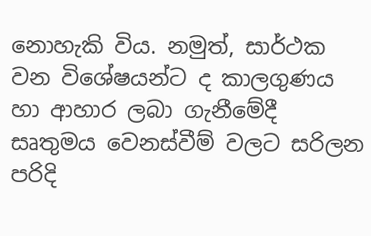නොහැකි විය. නමුත්, සාර්ථක වන විශේෂයන්ට ද කාලගුණය හා ආහාර ලබා ගැනීමේදී සෘතුමය වෙනස්වීම් වලට සරිලන පරිදි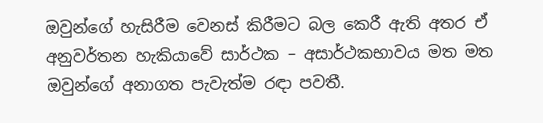ඔවුන්ගේ හැසිරීම වෙනස් කිරීමට බල කෙරී ඇති අතර ඒ අනුවර්තන හැකියාවේ සාර්ථක – අසාර්ථකභාවය මත මත ඔවුන්ගේ අනාගත පැවැත්ම රඳා පවතී.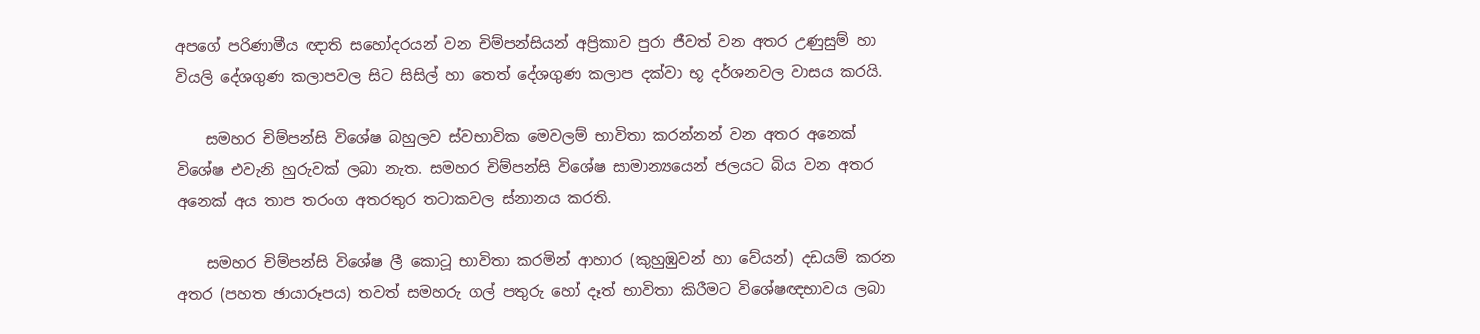අපගේ පරිණාමීය ඥාති සහෝදරයන් වන චිම්පන්සියන් අප්‍රිකාව පුරා ජීවත් වන අතර උණුසුම් හා වියලි දේශගුණ කලාපවල සිට සිසිල් හා තෙත් දේශගුණ කලාප දක්වා භූ දර්ශනවල වාසය කරයි.

    සමහර චිම්පන්සි විශේෂ බහුලව ස්වභාවික මෙවලම් භාවිතා කරන්නන් වන අතර අනෙක් විශේෂ එවැනි හුරුවක් ලබා නැත. සමහර චිම්පන්සි විශේෂ සාමාන්‍යයෙන් ජලයට බිය වන අතර අනෙක් අය තාප තරංග අතරතුර තටාකවල ස්නානය කරති.

    සමහර චිම්පන්සි විශේෂ ලී කොටූ භාවිතා කරමින් ආහාර (කුහුඹුවන් හා වේයන්) දඩයම් කරන අතර (පහත ඡායාරූපය) තවත් සමහරු ගල් පතුරු හෝ දෑත් භාවිතා කිරීමට විශේෂඥභාවය ලබා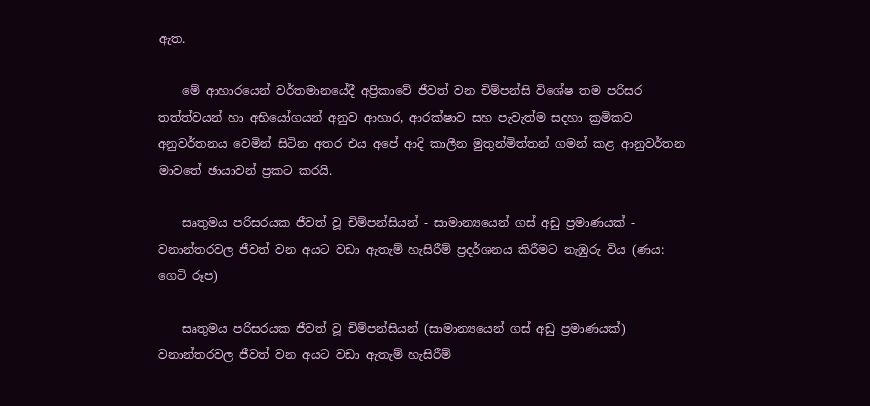ඇත.

    මේ ආහාරයෙන් වර්තමානයේදී අප්‍රිකාවේ ජීවත් වන චිම්පන්සි විශේෂ තම පරිසර තත්ත්වයන් හා අභියෝගයන් අනුව ආහාර, ආරක්ෂාව සහ පැවැත්ම සදහා ක්‍රමිකව අනුවර්තනය වෙමින් සිටින අතර එය අපේ ආදි කාලීන මුතුන්මිත්තන් ගමන් කළ ආනුවර්තන මාවතේ ඡායාවන් ප්‍රකට කරයි.

    සෘතුමය පරිසරයක ජීවත් වූ චිම්පන්සියන් - සාමාන්‍යයෙන් ගස් අඩු ප්‍රමාණයක් - වනාන්තරවල ජීවත් වන අයට වඩා ඇතැම් හැසිරීම් ප්‍රදර්ශනය කිරීමට නැඹුරු විය (ණය: ගෙටි රූප)

    සෘතුමය පරිසරයක ජීවත් වූ චිම්පන්සියන් (සාමාන්‍යයෙන් ගස් අඩු ප්‍රමාණයක්) වනාන්තරවල ජීවත් වන අයට වඩා ඇතැම් හැසිරීම්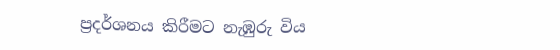ප්‍රදර්ශනය කිරීමට නැඹුරු විය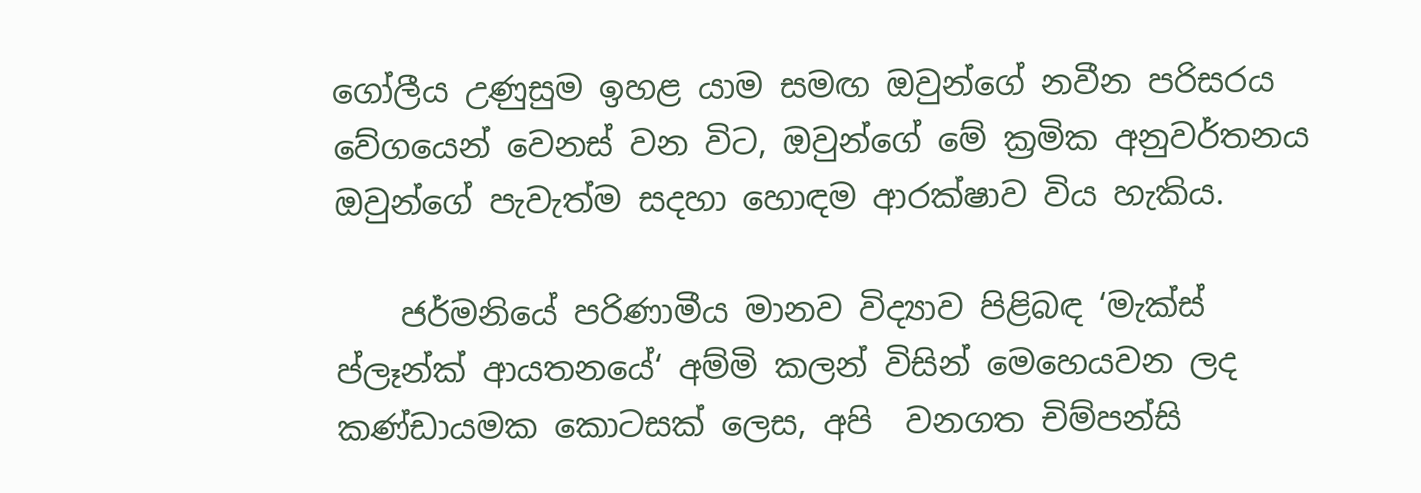ගෝලීය උණුසුම ඉහළ යාම සමඟ ඔවුන්ගේ නවීන පරිසරය වේගයෙන් වෙනස් වන විට, ඔවුන්ගේ මේ ක්‍රමික අනුවර්තනය ඔවුන්ගේ පැවැත්ම සදහා හොඳම ආරක්ෂාව විය හැකිය.

    ජර්මනියේ පරිණාමීය මානව විද්‍යාව පිළිබඳ ‘මැක්ස් ප්ලෑන්ක් ආයතනයේ‘ අම්මි කලන් විසින් මෙහෙයවන ලද කණ්ඩායමක කොටසක් ලෙස, අපි  වනගත චිම්පන්සි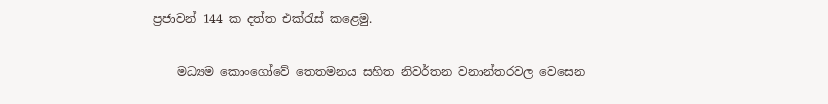ප්‍රජාවන් 144 ක දත්ත එක්රැස් කළෙමු.

    මධ්‍යම කොංගෝවේ තෙතමනය සහිත නිවර්තන වනාන්තරවල වෙසෙන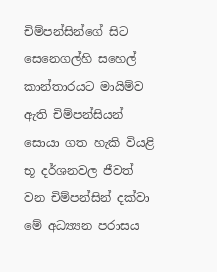චිම්පන්සින්ගේ සිට සෙනෙගල්හි සහෙල් කාන්තාරයට මායිම්ව ඇති චිම්පන්සියන් සොයා ගත හැකි වියළි භූ දර්ශනවල ජීවත් වන චිම්පන්සින් දක්වා මේ අධ්‍ය්‍යන පරාසය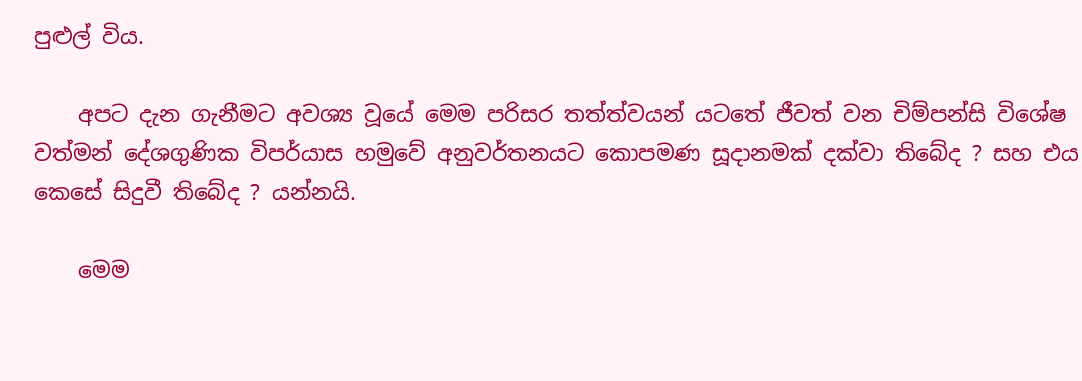පුළුල් විය.

    අපට දැන ගැනීමට අවශ්‍ය වූයේ මෙම පරිසර තත්ත්වයන් යටතේ ජීවත් වන චිම්පන්සි විශේෂ වත්මන් දේශගුණික විපර්යාස හමුවේ අනුවර්තනයට කොපමණ සූදානමක් දක්වා තිබේද ? සහ එය කෙසේ සිදුවී තිබේද ? යන්නයි.

    මෙම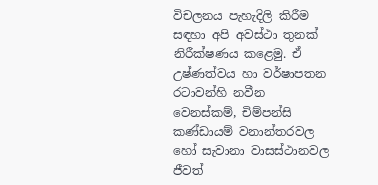විචලනය පැහැදිලි කිරීම සඳහා අපි අවස්ථා තුනක් නිරීක්ෂණය කළෙමු. ඒ උෂ්ණත්වය හා වර්ෂාපතන රටාවන්හි නවීන වෙනස්කම්, චිම්පන්සි කණ්ඩායම් වනාන්තරවල හෝ සැවානා වාසස්ථානවල ජීවත්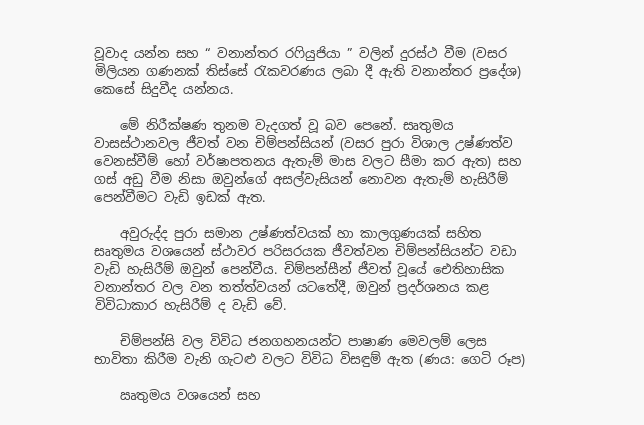වූවාද යන්න සහ “ වනාන්තර රෆියුජියා ” වලින් දුරස්ථ වීම (වසර මිලියන ගණනක් තිස්සේ රැකවරණය ලබා දී ඇති වනාන්තර ප්‍රදේශ) කෙසේ සිදුවීද යන්නය.

    මේ නිරීක්ෂණ තුනම වැදගත් වූ බව පෙනේ. සෘතුමය වාසස්ථානවල ජීවත් වන චිම්පන්සියන් (වසර පුරා විශාල උෂ්ණත්ව වෙනස්වීම් හෝ වර්ෂාපතනය ඇතැම් මාස වලට සීමා කර ඇත) සහ ගස් අඩු වීම නිසා ඔවුන්ගේ අසල්වැසියන් නොවන ඇතැම් හැසිරීම් පෙන්වීමට වැඩි ඉඩක් ඇත.

    අවුරුද්ද පුරා සමාන උෂ්ණත්වයක් හා කාලගුණයක් සහිත සෘතුමය වශයෙන් ස්ථාවර පරිසරයක ජීවත්වන චිම්පන්සියන්ට වඩා වැඩි හැසිරීම් ඔවුන් පෙන්වීය. චිම්පන්සීන් ජීවත් වූයේ ඓතිහාසික වනාන්තර වල වන තත්ත්වයන් යටතේදී, ඔවුන් ප්‍රදර්ශනය කළ විවිධාකාර හැසිරීම් ද වැඩි වේ.

    චිම්පන්සි වල විවිධ ජනගහනයන්ට පාෂාණ මෙවලම් ලෙස භාවිතා කිරීම වැනි ගැටළු වලට විවිධ විසඳුම් ඇත (ණය: ගෙටි රූප)

    ඍතුමය වශයෙන් සහ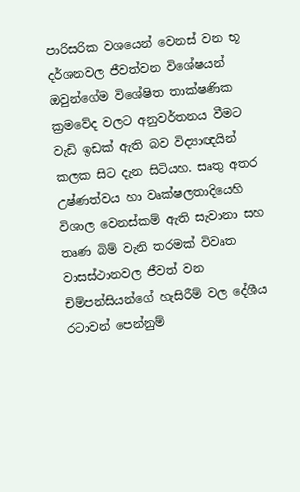පාරිසරික වශයෙන් වෙනස් වන භූ දර්ශනවල ජීවත්වන විශේෂයන් ඔවුන්ගේම විශේෂිත තාක්ෂණික ක්‍රමවේද වලට අනුවර්තනය වීමට වැඩි ඉඩක් ඇති බව විද්‍යාඥයින් කලක සිට දැන සිටියහ. සෘතු අතර උෂ්ණත්වය හා වෘක්ෂලතාදියෙහි විශාල වෙනස්කම් ඇති සැවානා සහ තෘණ බිම් වැනි තරමක් විවෘත වාසස්ථානවල ජීවත් වන චිම්පන්සියන්ගේ හැසිරීම් වල දේශීය රටාවන් පෙන්නුම්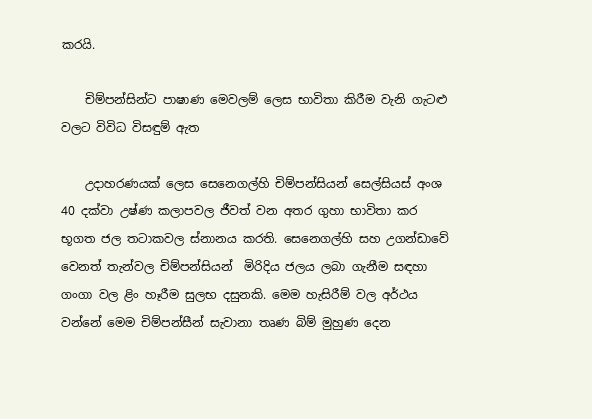කරයි.

    චිම්පන්සින්ට පාෂාණ මෙවලම් ලෙස භාවිතා කිරීම වැනි ගැටළු වලට විවිධ විසඳුම් ඇත

    උදාහරණයක් ලෙස සෙනෙගල්හි චිම්පන්සියන් සෙල්සියස් අංශ 40 දක්වා උෂ්ණ කලාපවල ජීවත් වන අතර ගුහා භාවිතා කර භූගත ජල තටාකවල ස්නානය කරති. සෙනෙගල්හි සහ උගන්ඩාවේ වෙනත් තැන්වල චිම්පන්සියන්  මිරිදිය ජලය ලබා ගැනීම සඳහා ගංගා වල ළිං හෑරීම සුලභ දසුනකි. මෙම හැසිරීම් වල අර්ථය වන්නේ මෙම චිම්පන්සීන් සැවානා තෘණ බිම් මුහුණ දෙන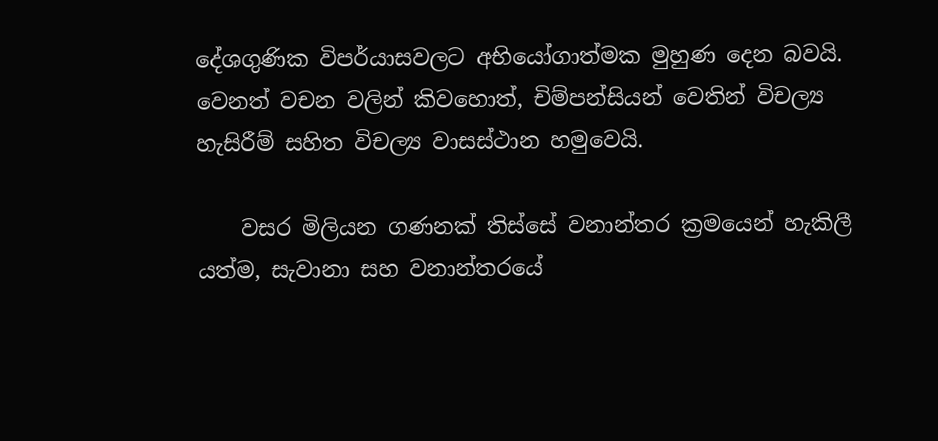දේශගුණික විපර්යාසවලට අභියෝගාත්මක මුහුණ දෙන බවයි. වෙනත් වචන වලින් කිවහොත්, චිම්පන්සියන් වෙතින් විචල්‍ය හැසිරීම් සහිත විචල්‍ය වාසස්ථාන හමුවෙයි.

    වසර මිලියන ගණනක් තිස්සේ වනාන්තර ක්‍රමයෙන් හැකිලී යත්ම, සැවානා සහ වනාන්තරයේ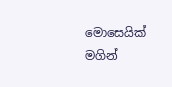මොසෙයික් මගින්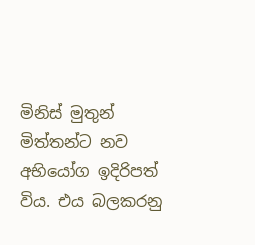මිනිස් මුතුන් මිත්තන්ට නව අභියෝග ඉදිරිපත් විය. එය බලකරනු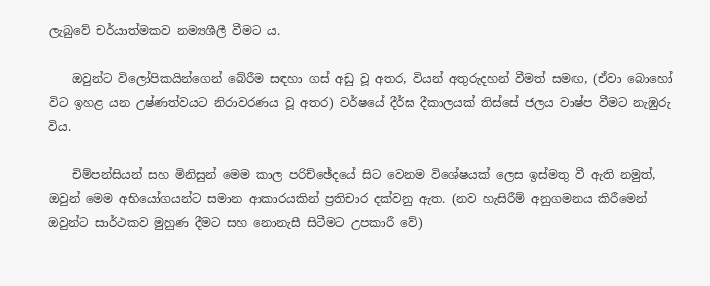ලැබුවේ චර්යාත්මකව නම්‍යශීලී වීමට ය.

    ඔවුන්ට විලෝපිකයින්ගෙන් බේරීම සඳහා ගස් අඩු වූ අතර, වියන් අතුරුදහන් වීමත් සමඟ, (ඒවා බොහෝ විට ඉහළ යන උෂ්ණත්වයට නිරාවරණය වූ අතර) වර්ෂයේ දීර්ඝ දීකාලයක් තිස්සේ ජලය වාෂ්ප වීමට නැඹුරු විය.

    චිම්පන්සියන් සහ මිනිසුන් මෙම කාල පරිච්ඡේදයේ සිට වෙනම විශේෂයක් ලෙස ඉස්මතු වී ඇති නමුත්, ඔවුන් මෙම අභියෝගයන්ට සමාන ආකාරයකින් ප්‍රතිචාර දක්වනු ඇත. (නව හැසිරීම් අනුගමනය කිරීමෙන් ඔවුන්ට සාර්ථකව මුහුණ දීමට සහ නොනැසී සිටීමට උපකාරී වේ)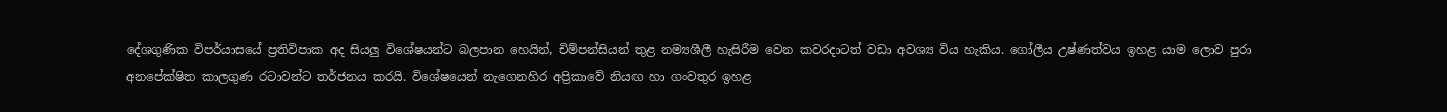දේශගුණික විපර්යාසයේ ප්‍රතිවිපාක අද සියලු විශේෂයන්ට බලපාන හෙයින්, චිම්පන්සියන් තුළ නම්‍යශීලී හැසිරීම වෙන කවරදාටත් වඩා අවශ්‍ය විය හැකිය. ගෝලීය උෂ්ණත්වය ඉහළ යාම ලොව පුරා අනපේක්ෂිත කාලගුණ රටාවන්ට තර්ජනය කරයි. විශේෂයෙන් නැගෙනහිර අප්‍රිකාවේ නියඟ හා ගංවතුර ඉහළ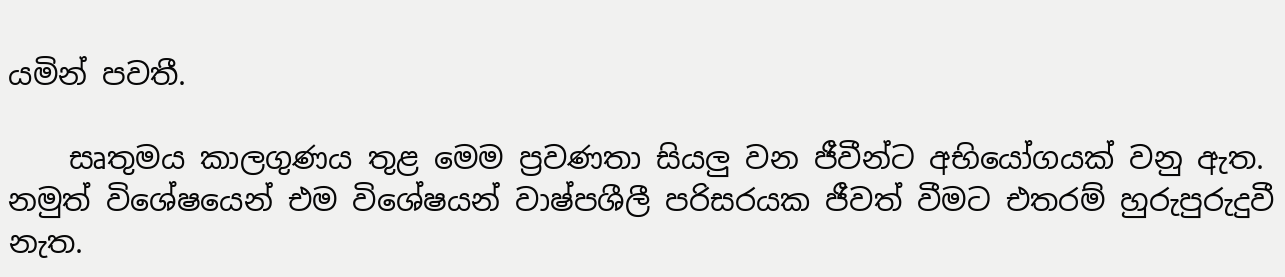යමින් පවතී.

    සෘතුමය කාලගුණය තුළ මෙම ප්‍රවණතා සියලු වන ජීවීන්ට අභියෝගයක් වනු ඇත. නමුත් විශේෂයෙන් එම විශේෂයන් වාෂ්පශීලී පරිසරයක ජීවත් වීමට එතරම් හුරුපුරුදුවී නැත.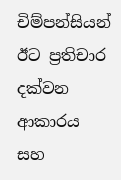චිම්පන්සියන් ඊට ප්‍රතිචාර දක්වන ආකාරය සහ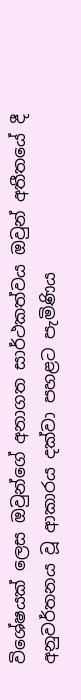විශේෂයක් ලෙස ඔවුන්ගේ අනාගත සාර්ථකත්වය ඔවුන් අතීතයේ දී අනුවර්තනය වූ ආකාරය දක්වා පහළට පැමිණිය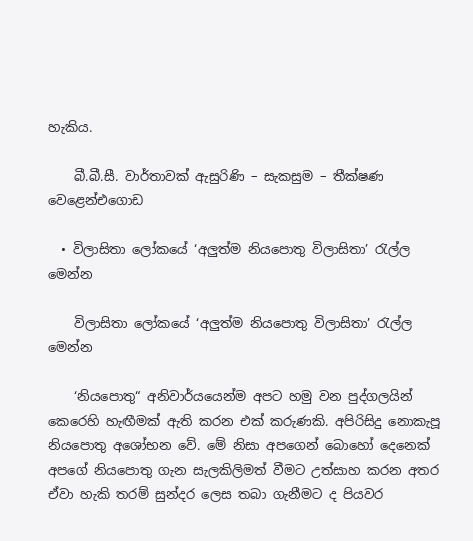හැකිය.

    බී.බී.සී. වාර්තාවක් ඇසුරිණි – සැකසුම – තීක්ෂණ වෙළෙන්එගොඩ

  • විලාසිතා ලෝකයේ ‘අලුත්ම නියපොතු විලාසිතා’ රැල්ල මෙන්න

    විලාසිතා ලෝකයේ ‘අලුත්ම නියපොතු විලාසිතා’ රැල්ල මෙන්න

    ‘නියපොතු“ අනිවාර්යයෙන්ම අපට හමු වන පුද්ගලයින් කෙරෙහි හැඟීමක් ඇති කරන එක් කරුණකි. අපිරිසිදු නොකැපූ නියපොතු අශෝභන වේ. මේ නිසා අපගෙන් බොහෝ දෙනෙක් අපගේ නියපොතු ගැන සැලකිලිමත් වීමට උත්සාහ කරන අතර ඒවා හැකි තරම් සුන්දර ලෙස තබා ගැනීමට ද පියවර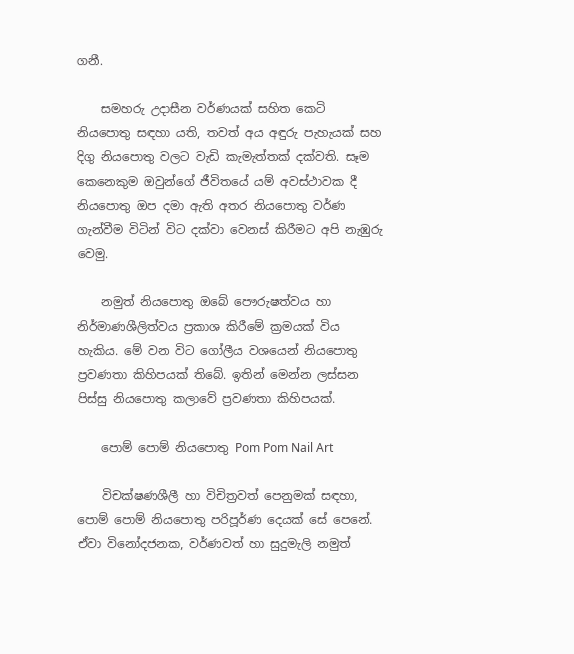ගනී.

    සමහරු උදාසීන වර්ණයක් සහිත කෙටි නියපොතු සඳහා යති, තවත් අය අඳුරු පැහැයක් සහ දිගු නියපොතු වලට වැඩි කැමැත්තක් දක්වති. සෑම කෙනෙකුම ඔවුන්ගේ ජීවිතයේ යම් අවස්ථාවක දී නියපොතු ඔප දමා ඇති අතර නියපොතු වර්ණ ගැන්වීම විටින් විට දක්වා වෙනස් කිරීමට අපි නැඹුරු වෙමු.

    නමුත් නියපොතු ඔබේ පෞරුෂත්වය හා නිර්මාණශීලිත්වය ප්‍රකාශ කිරීමේ ක්‍රමයක් විය හැකිය. මේ වන විට ගෝලීය වශයෙන් නියපොතු ප්‍රවණතා කිහිපයක් තිබේ. ඉතින් මෙන්න ලස්සන පිස්සු නියපොතු කලාවේ ප්‍රවණතා කිහිපයක්.

    පොම් පොම් නියපොතු Pom Pom Nail Art

    විචක්ෂණශීලී හා විචිත්‍රවත් පෙනුමක් සඳහා, පොම් පොම් නියපොතු පරිපූර්ණ දෙයක් සේ පෙනේ. ඒවා විනෝදජනක, වර්ණවත් හා සුදුමැලි නමුත්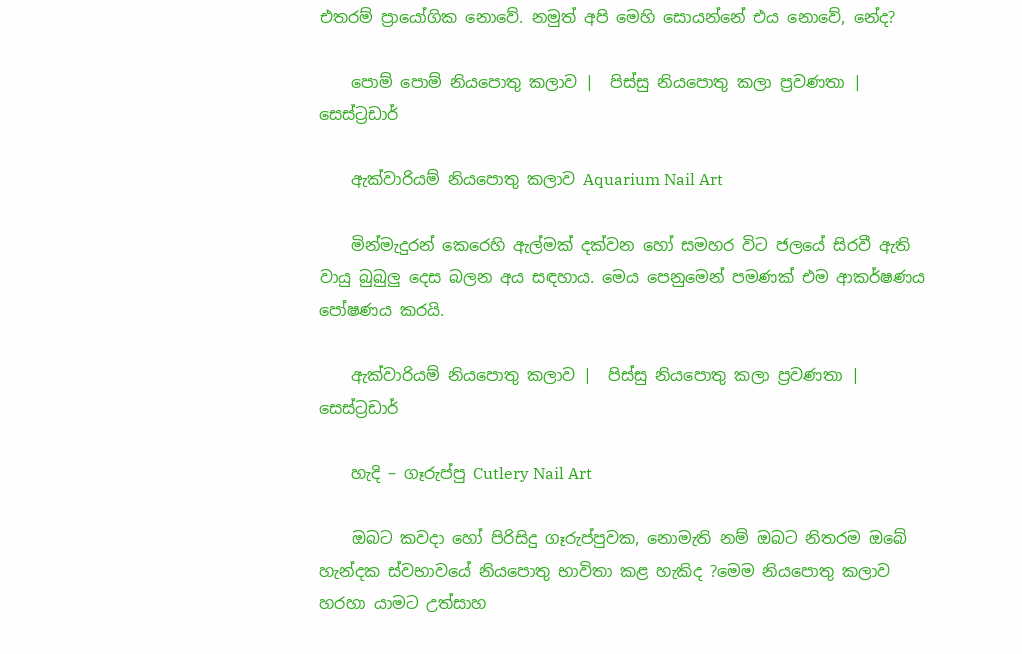එතරම් ප්‍රායෝගික නොවේ. නමුත් අපි මෙහි සොයන්නේ එය නොවේ, නේද?

    පොම් පොම් නියපොතු කලාව |  පිස්සු නියපොතු කලා ප්‍රවණතා |  සෙස්ට්‍රඩාර්

    ඇක්වාරියම් නියපොතු කලාව Aquarium Nail Art

    මින්මැදුරන් කෙරෙහි ඇල්මක් දක්වන හෝ සමහර විට ජලයේ සිරවී ඇති වායු බුබුලු දෙස බලන අය සඳහාය. මෙය පෙනුමෙන් පමණක් එම ආකර්ෂණය පෝෂණය කරයි.

    ඇක්වාරියම් නියපොතු කලාව |  පිස්සු නියපොතු කලා ප්‍රවණතා |  සෙස්ට්‍රඩාර්

    හැදි – ගෑරුප්පු Cutlery Nail Art

    ඔබට කවදා හෝ පිරිසිදු ගෑරුප්පුවක, නොමැති නම් ඔබට නිතරම ඔබේ හැන්දක ස්වභාවයේ නියපොතු භාවිතා කළ හැකිද ?මෙම නියපොතු කලාව හරහා යාමට උත්සාහ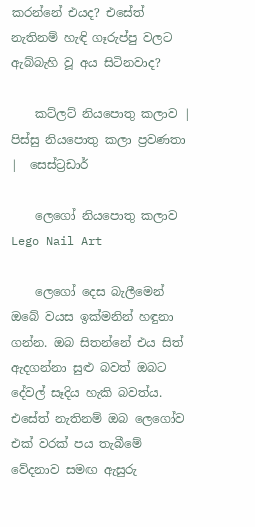කරන්නේ එයද? එසේත් නැතිනම් හැඳි ගෑරුප්පු වලට ඇබ්බැහි වූ අය සිටිනවාද?

    කට්ලට් නියපොතු කලාව |  පිස්සු නියපොතු කලා ප්‍රවණතා |  සෙස්ට්‍රඩාර්

    ලෙගෝ නියපොතු කලාව Lego Nail Art

    ලෙගෝ දෙස බැලීමෙන් ඔබේ වයස ඉක්මනින් හඳුනා ගන්න. ඔබ සිතන්නේ එය සිත් ඇදගන්නා සුළු බවත් ඔබට දේවල් සෑදිය හැකි බවත්ය. එසේත් නැතිනම් ඔබ ලෙගෝව එක් වරක් පය තැබීමේ වේදනාව සමඟ ඇසුරු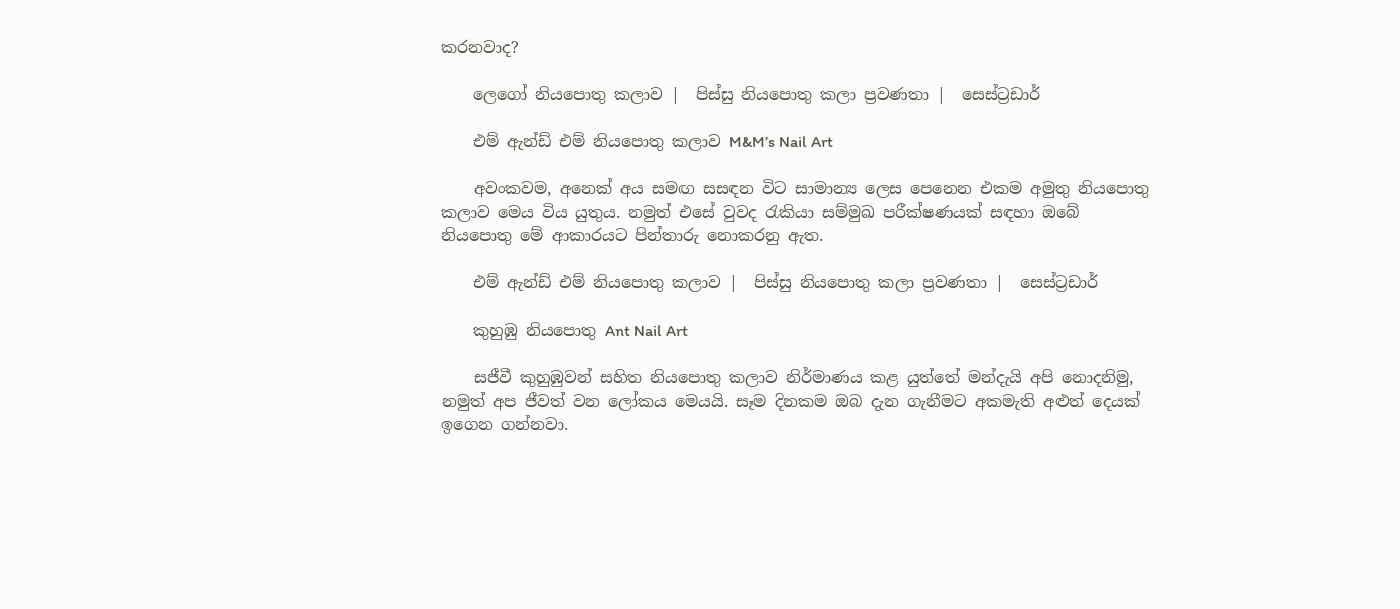කරනවාද?

    ලෙගෝ නියපොතු කලාව |  පිස්සු නියපොතු කලා ප්‍රවණතා |  සෙස්ට්‍රඩාර්

    එම් ඇන්ඩ් එම් නියපොතු කලාව M&M’s Nail Art

    අවංකවම, අනෙක් අය සමඟ සසඳන විට සාමාන්‍ය ලෙස පෙනෙන එකම අමුතු නියපොතු කලාව මෙය විය යුතුය. නමුත් එසේ වුවද රැකියා සම්මුඛ පරීක්ෂණයක් සඳහා ඔබේ නියපොතු මේ ආකාරයට පින්තාරු නොකරනු ඇත.

    එම් ඇන්ඩ් එම් නියපොතු කලාව |  පිස්සු නියපොතු කලා ප්‍රවණතා |  සෙස්ට්‍රඩාර්

    කුහුඹු නියපොතු Ant Nail Art

    සජීවී කුහුඹුවන් සහිත නියපොතු කලාව නිර්මාණය කළ යුත්තේ මන්දැයි අපි නොදනිමු, නමුත් අප ජීවත් වන ලෝකය මෙයයි. සෑම දිනකම ඔබ දැන ගැනීමට අකමැති අළුත් දෙයක් ඉගෙන ගන්නවා.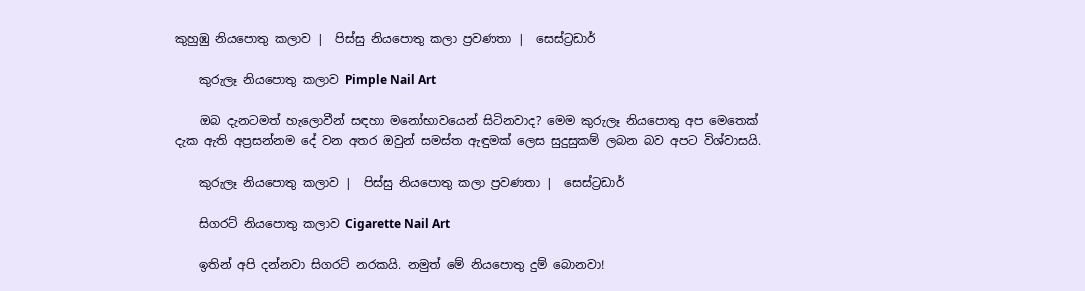කුහුඹු නියපොතු කලාව |  පිස්සු නියපොතු කලා ප්‍රවණතා |  සෙස්ට්‍රඩාර්

    කුරුලෑ නියපොතු කලාව Pimple Nail Art

    ඔබ දැනටමත් හැලොවීන් සඳහා මනෝභාවයෙන් සිටිනවාද? මෙම කුරුලෑ නියපොතු අප මෙතෙක් දැක ඇති අප්‍රසන්නම දේ වන අතර ඔවුන් සමස්ත ඇඳුමක් ලෙස සුදුසුකම් ලබන බව අපට විශ්වාසයි.

    කුරුලෑ නියපොතු කලාව |  පිස්සු නියපොතු කලා ප්‍රවණතා |  සෙස්ට්‍රඩාර්

    සිගරට් නියපොතු කලාව Cigarette Nail Art

    ඉතින් අපි දන්නවා සිගරට් නරකයි. නමුත් මේ නියපොතු දුම් බොනවා!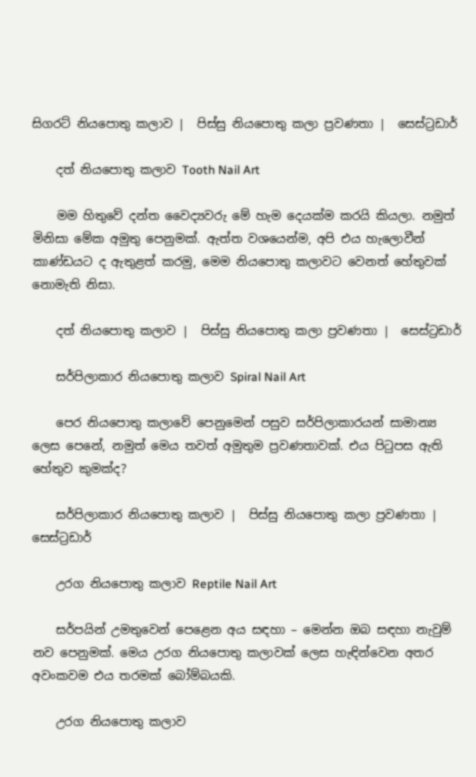සිගරට් නියපොතු කලාව |  පිස්සු නියපොතු කලා ප්‍රවණතා |  සෙස්ට්‍රඩාර්

    දත් නියපොතු කලාව Tooth Nail Art

    මම හිතුවේ දන්ත වෛද්‍යවරු මේ හැම දෙයක්ම කරයි කියලා. නමුත් මිනිසා මේක අමුතු පෙනුමක්. ඇත්ත වශයෙන්ම, අපි එය හැලොවීන් කාණ්ඩයට ද ඇතුළත් කරමු, මෙම නියපොතු කලාවට වෙනත් හේතුවක් නොමැති නිසා.

    දත් නියපොතු කලාව |  පිස්සු නියපොතු කලා ප්‍රවණතා |  සෙස්ට්‍රඩාර්

    සර්පිලාකාර නියපොතු කලාව Spiral Nail Art

    පෙර නියපොතු කලාවේ පෙනුමෙන් පසුව සර්පිලාකාරයන් සාමාන්‍ය ලෙස පෙනේ, නමුත් මෙය තවත් අමුතුම ප්‍රවණතාවක්. එය පිටුපස ඇති හේතුව කුමක්ද?

    සර්පිලාකාර නියපොතු කලාව |  පිස්සු නියපොතු කලා ප්‍රවණතා |  සෙස්ට්‍රඩාර්

    උරග නියපොතු කලාව Reptile Nail Art

    සර්පයින් උමතුවෙන් පෙළෙන අය සඳහා – මෙන්න ඔබ සඳහා නැවුම් නව පෙනුමක්. මෙය උරග නියපොතු කලාවක් ලෙස හැඳින්වෙන අතර අවංකවම එය තරමක් බෝම්බයකි.

    උරග නියපොතු කලාව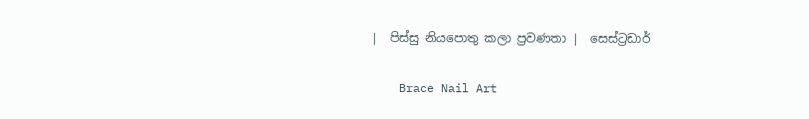|  පිස්සු නියපොතු කලා ප්‍රවණතා |  සෙස්ට්‍රඩාර්

    Brace Nail Art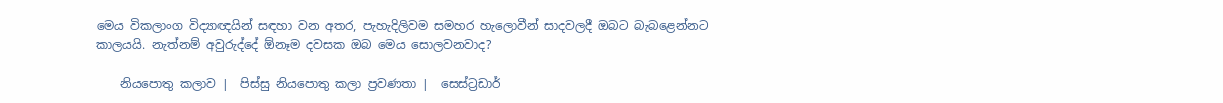මෙය විකලාංග විද්‍යාඥයින් සඳහා වන අතර, පැහැදිලිවම සමහර හැලොවීන් සාදවලදී ඔබට බැබළෙන්නට කාලයයි. නැත්නම් අවුරුද්දේ ඕනෑම දවසක ඔබ මෙය සොලවනවාද?

    නියපොතු කලාව |  පිස්සු නියපොතු කලා ප්‍රවණතා |  සෙස්ට්‍රඩාර්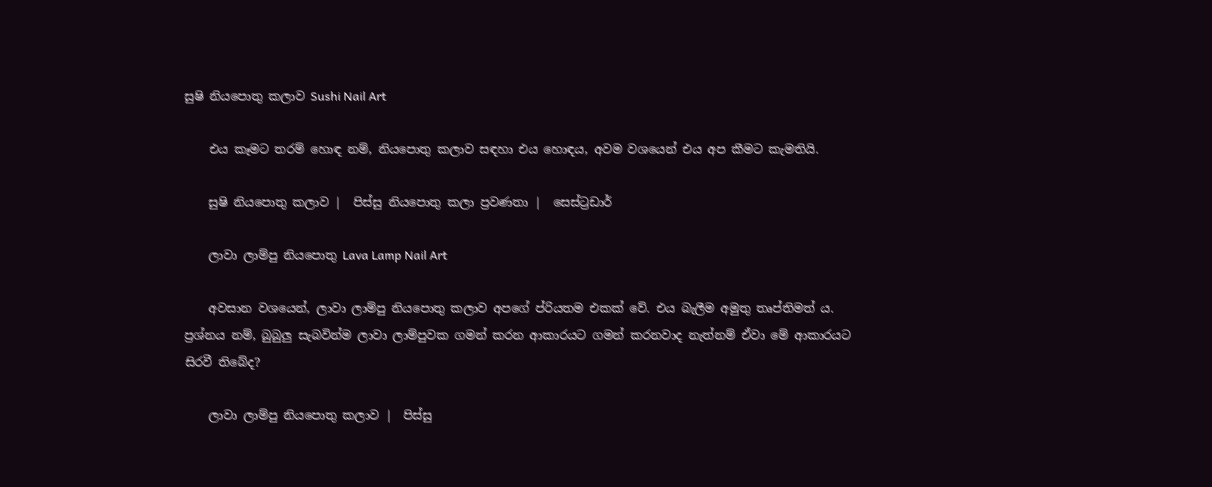සුෂි නියපොතු කලාව Sushi Nail Art

    එය කෑමට තරම් හොඳ නම්, නියපොතු කලාව සඳහා එය හොඳය, අවම වශයෙන් එය අප කීමට කැමතියි.

    සුෂි නියපොතු කලාව |  පිස්සු නියපොතු කලා ප්‍රවණතා |  සෙස්ට්‍රඩාර්

    ලාවා ලාම්පු නියපොතු Lava Lamp Nail Art

    අවසාන වශයෙන්, ලාවා ලාම්පු නියපොතු කලාව අපගේ ප්රියතම එකක් වේ. එය බැලීම අමුතු තෘප්තිමත් ය. ප්‍රශ්නය නම්, බුබුලු සැබවින්ම ලාවා ලාම්පුවක ගමන් කරන ආකාරයට ගමන් කරනවාද නැත්නම් ඒවා මේ ආකාරයට සිරවී තිබේද?

    ලාවා ලාම්පු නියපොතු කලාව |  පිස්සු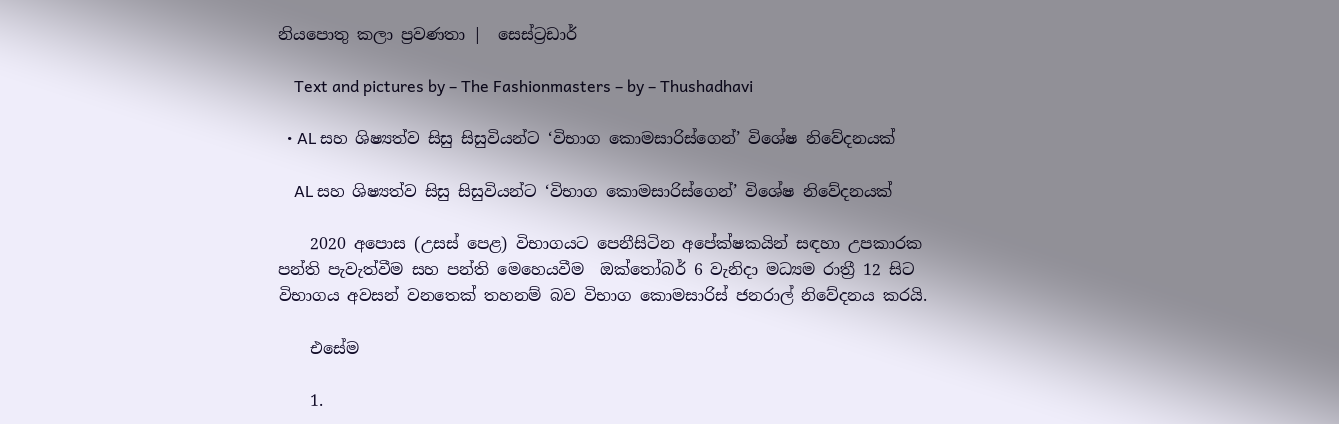නියපොතු කලා ප්‍රවණතා |  සෙස්ට්‍රඩාර්

    Text and pictures by – The Fashionmasters – by – Thushadhavi

  • AL සහ ශිෂ්‍යත්ව සිසු සිසුවියන්ට ‘විභාග කොමසාරිස්ගෙන්’ විශේෂ නිවේදනයක්

    AL සහ ශිෂ්‍යත්ව සිසු සිසුවියන්ට ‘විභාග කොමසාරිස්ගෙන්’ විශේෂ නිවේදනයක්

    2020 අපොස (උසස් පෙළ) විභාගයට පෙනීසිටින අපේක්ෂකයින් සඳහා උපකාරක පන්ති පැවැත්වීම සහ පන්ති මෙහෙයවීම  ඔක්තෝබර් 6 වැනිදා මධ්‍යම රාත්‍රී 12 සිට විභාගය අවසන් වනතෙක් තහනම් බව විභාග කොමසාරිස් ජනරාල් නිවේදනය කරයි.

    එසේම

    1.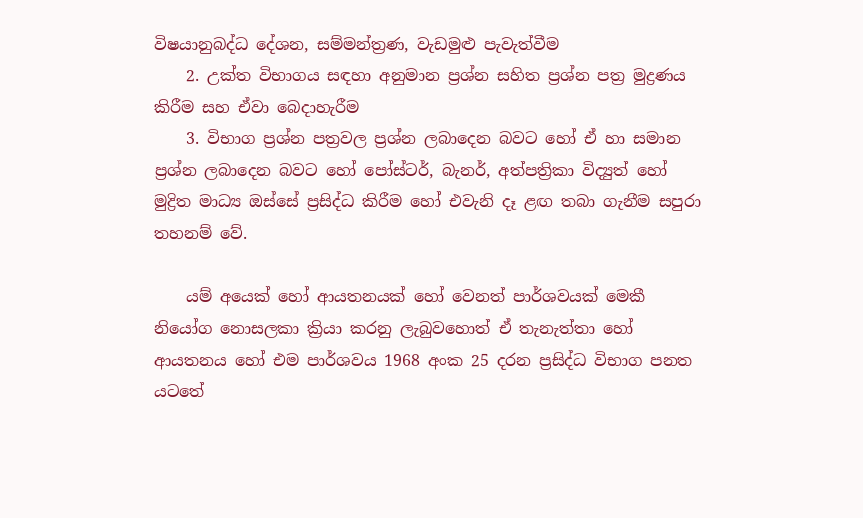විෂයානුබද්ධ දේශන, සම්මන්ත්‍රණ, වැඩමුළු පැවැත්වීම
    2. උක්ත විභාගය සඳහා අනුමාන ප්‍රශ්න සහිත ප්‍රශ්න පත්‍ර මුද්‍රණය කිරීම සහ ඒවා බෙදාහැරීම
    3. විභාග ප්‍රශ්න පත්‍රවල ප්‍රශ්න ලබාදෙන බවට හෝ ඒ හා සමාන ප්‍රශ්න ලබාදෙන බවට හෝ පෝස්ටර්, බැනර්, අත්පත්‍රිකා විද්‍යුත් හෝ මුද්‍රිත මාධ්‍ය ඔස්සේ ප්‍රසිද්ධ කිරීම හෝ එවැනි දෑ ළඟ තබා ගැනීම සපුරා තහනම් වේ.

    යම් අයෙක් හෝ ආයතනයක් හෝ වෙනත් පාර්ශවයක් මෙකී නියෝග නොසලකා ක්‍රියා කරනු ලැබුවහොත් ඒ තැනැත්තා හෝ ආයතනය හෝ එම පාර්ශවය 1968 අංක 25 දරන ප්‍රසිද්ධ විභාග පනත යටතේ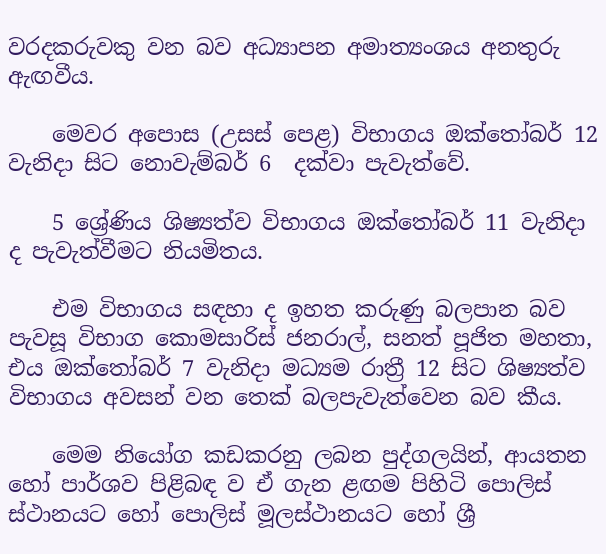වරදකරුවකු වන බව අධ්‍යාපන අමාත්‍යංශය අනතුරු ඇඟවීය.

    මෙවර අපොස (උසස් පෙළ) විභාගය ඔක්තෝබර් 12 වැනිදා සිට නොවැම්බර් 6  දක්වා පැවැත්වේ.

    5 ශ්‍රේණිය ශිෂ්‍යත්ව විභාගය ඔක්තෝබර් 11 වැනිදා ද පැවැත්වීමට නියමිතය.

    එම විභාගය සඳහා ද ඉහත කරුණු බලපාන බව පැවසූ විභාග කොමසාරිස් ජනරාල්, සනත් පූජිත මහතා, එය ඔක්තෝබර් 7 වැනිදා මධ්‍යම රාත්‍රී 12 සිට ශිෂ්‍යත්ව විභාගය අවසන් වන තෙක් බලපැවැත්වෙන බව කීය.

    මෙම නියෝග කඩකරනු ලබන පුද්ගලයින්, ආයතන හෝ පාර්ශව පිළිබඳ ව ඒ ගැන ළඟම පිහිටි පොලිස් ස්ථානයට හෝ පොලිස් මූලස්ථානයට හෝ ශ්‍රී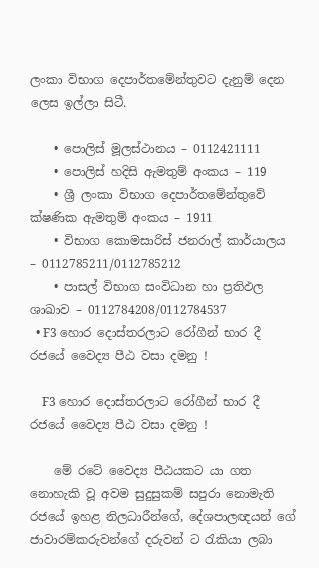ලංකා විභාග දෙපාර්තමේන්තුවට දැනුම් දෙන ලෙස ඉල්ලා සිටී.

    • පොලිස් මූලස්ථානය – 0112421111
    • පොලිස් හදිසි ඇමතුම් අංකය – 119
    • ශ්‍රී ලංකා විභාග දෙපාර්තමේන්තුවේ ක්ෂණික ඇමතුම් අංකය – 1911
    • විභාග කොමසාරිස් ජනරාල් කාර්යාලය – 0112785211/0112785212
    • පාසල් විභාග සංවිධාන හා ප්‍රතිඵල ශාඛාව – 0112784208/0112784537
  • F3 හොර දොස්තරලාට රෝගීන් භාර දී රජයේ වෛද්‍ය පීඨ වසා දමනු !

    F3 හොර දොස්තරලාට රෝගීන් භාර දී රජයේ වෛද්‍ය පීඨ වසා දමනු !

    මේ රටේ වෛද්‍ය පීඨයකට යා ගත නොහැකි වූ අවම සුදුසුකම් සපුරා නොමැති රජයේ ඉහළ නිලධාරීන්ගේ, දේශපාලඥයන් ගේ ජාවාරම්කරුවන්ගේ දරුවන් ට රැකියා ලබා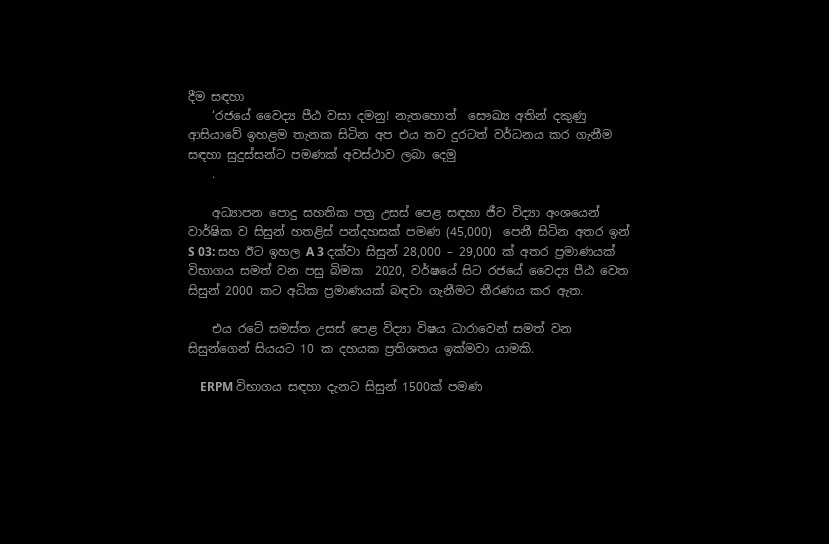දීම සඳහා
    ‘රජයේ වෛද්‍ය පීඨ වසා දමනු! නැතහොත්  සෞඛ්‍ය අතින් දකුණු  ආසියාවේ ඉහළම තැනක සිටින අප එය තව දුරටත් වර්ධනය කර ගැනීම සඳහා සුදුස්සන්ට පමණක් අවස්ථාව ලබා දෙමු
    .

    අධ්‍යාපන පොදු සහතික පත්‍ර උසස් පෙළ සඳහා ජීව විද්‍යා අංශයෙන් වාර්ෂික ව සිසුන් හතළිස් පන්දහසක් පමණ (45,000)  පෙනී සිටින අතර ඉන් S 03: සහ ඊට ඉහල A 3 දක්වා සිසුන් 28,000 – 29,000 ක් අතර ප්‍රමාණයක් විභාගය සමත් වන පසු බිමක  2020, වර්ෂයේ සිට රජයේ වෛද්‍ය පීඨ වෙත සිසුන් 2000 කට අධික ප්‍රමාණයක් බඳවා ගැනීමට තීරණය කර ඇත.

    එය රටේ සමස්ත උසස් පෙළ විද්‍යා විෂය ධාරාවෙන් සමත් වන සිසුන්ගෙන් සියයට 10 ක දහයක ප්‍රතිශතය ඉක්මවා යාමකි.

    ERPM විභාගය සඳහා දැනට සිසුන් 1500ක් පමණ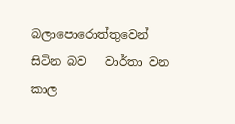බලාපොරොත්තුවෙන් සිටින බව   වාර්තා වන කාල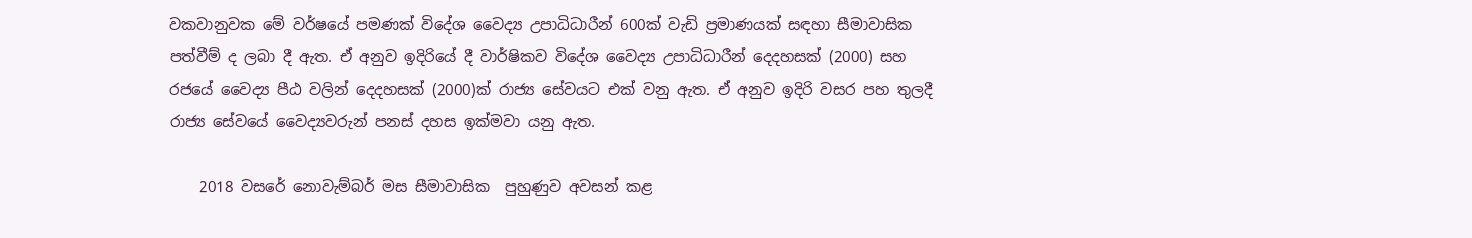වකවානුවක මේ වර්ෂයේ පමණක් විදේශ වෛද්‍ය උපාධිධාරීන් 600ක් වැඩි ප්‍රමාණයක් සඳහා සීමාවාසික පත්වීම් ද ලබා දී ඇත. ඒ අනුව ඉදිරියේ දී වාර්ෂිකව විදේශ වෛද්‍ය උපාධිධාරීන් දෙදහසක් (2000) සහ රජයේ වෛද්‍ය පීඨ වලින් දෙදහසක් (2000)ක් රාජ්‍ය සේවයට එක් වනු ඇත. ඒ අනුව ඉදිරි වසර පහ තුලදී රාජ්‍ය සේවයේ වෛද්‍යවරුන් පනස් දහස ඉක්මවා යනු ඇත.

    2018 වසරේ නොවැම්බර් මස සීමාවාසික  පුහුණුව අවසන් කළ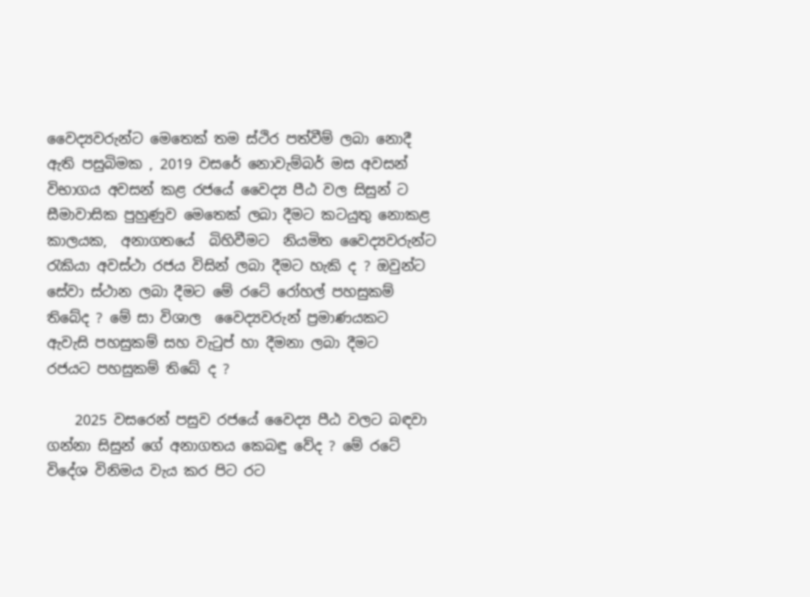වෛද්‍යවරුන්ට මෙතෙක් තම ස්ථිර පත්වීම් ලබා නොදී ඇති පසුබිමක , 2019 වසරේ නොවැම්බර් මස අවසන් විභාගය අවසන් කළ රජයේ වෛද්‍ය පීඨ වල සිසුන් ට  සීමාවාසික පුහුණුව මෙතෙක් ලබා දීමට කටයුතු නොකළ කාලයක,  අනාගතයේ  බිහිවීමට  නියමිත වෛද්‍යවරුන්ට රැකියා අවස්ථා රජය විසින් ලබා දීමට හැකි ද ? ඔවුන්ට සේවා ස්ථාන ලබා දීමට මේ රටේ රෝහල් පහසුකම් තිබේද ? මේ සා විශාල  වෛද්‍යවරුන් ප්‍රමාණයකට ඇවැසි පහසුකම් සහ වැටුප් හා දීමනා ලබා දීමට   රජයට පහසුකම් තිබේ ද ?

    2025 වසරෙන් පසුව රජයේ වෛද්‍ය පීඨ වලට බඳවා ගන්නා සිසුන් ගේ අනාගතය කෙබඳු වේද ? මේ රටේ විදේශ විනිමය වැය කර පිට රට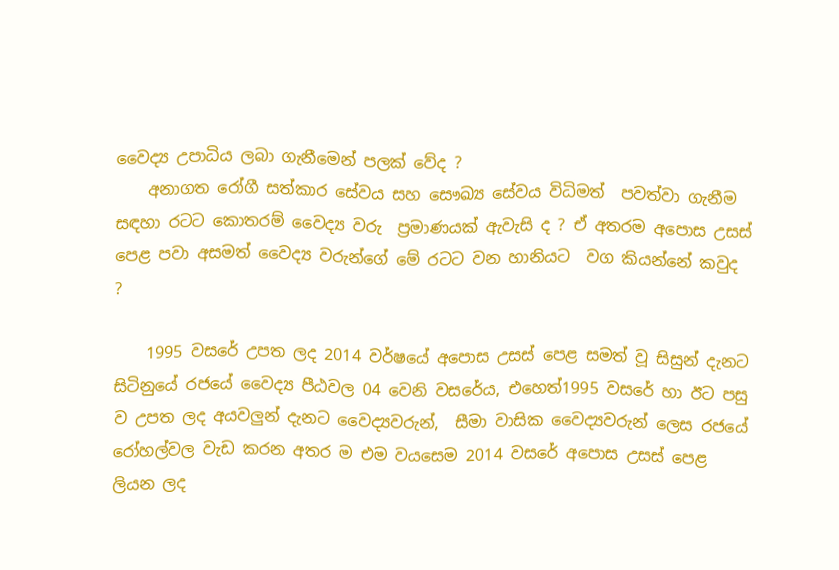වෛද්‍ය උපාධිය ලබා ගැනීමෙන් පලක් වේද ?
    අනාගත රෝගී සත්කාර සේවය සහ සෞඛ්‍ය සේවය විධිමත්  පවත්වා ගැනීම සඳහා රටට කොතරම් වෛද්‍ය වරු  ප්‍රමාණයක් ඇවැසි ද ? ඒ අතරම අපොස උසස් පෙළ පවා අසමත් වෛද්‍ය වරුන්ගේ මේ රටට වන හානියට  වග කියන්නේ කවුද  ?

    1995 වසරේ උපත ලද 2014 වර්ෂයේ අපොස උසස් පෙළ සමත් වූ සිසුන් දැනට සිටිනුයේ රජයේ වෛද්‍ය පීඨවල 04 වෙනි වසරේය, එහෙත්1995 වසරේ හා ඊට පසු ව උපත ලද අයවලුන් දැනට වෛද්‍යවරුන්,  සීමා වාසික වෛද්‍යවරුන් ලෙස රජයේ රෝහල්වල වැඩ කරන අතර ම එම වයසෙම 2014 වසරේ අපොස උසස් පෙළ ලියන ලද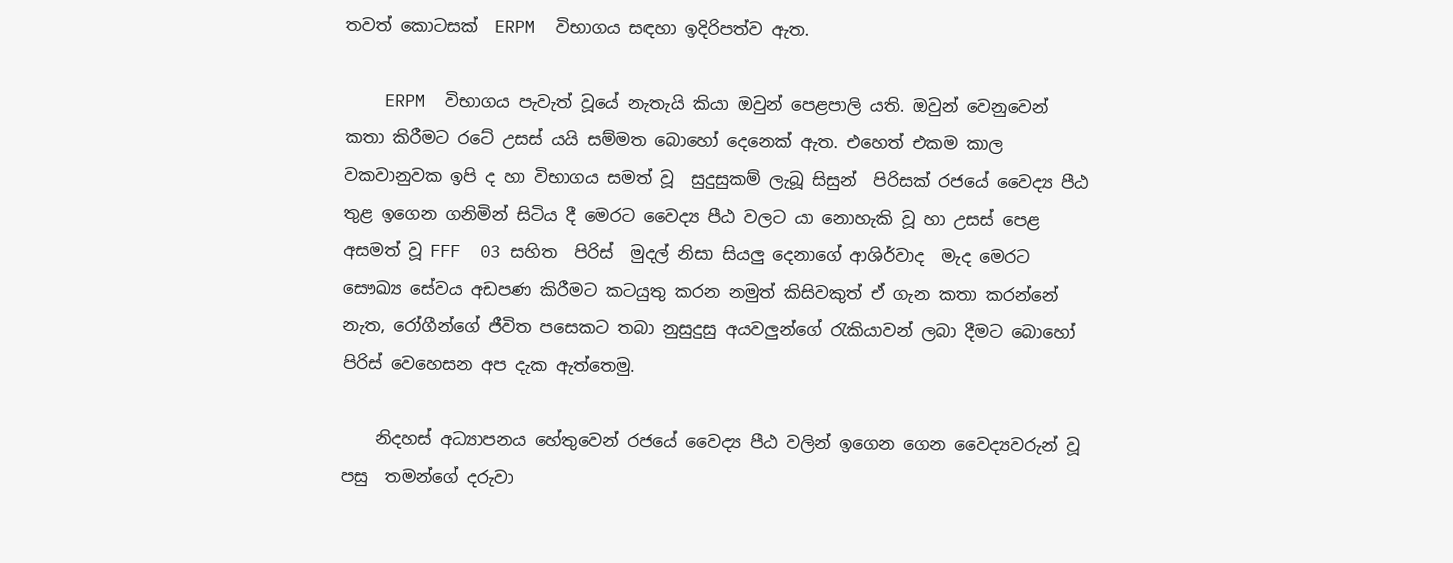තවත් කොටසක්  ERPM  විභාගය සඳහා ඉදිරිපත්ව ඇත.

    ERPM  විභාගය පැවැත් වූයේ නැතැයි කියා ඔවුන් පෙළපාලි යති. ඔවුන් වෙනුවෙන් කතා කිරීමට රටේ උසස් යයි සම්මත බොහෝ දෙනෙක් ඇත. එහෙත් එකම කාල වකවානුවක ඉපි ද හා විභාගය සමත් වූ  සුදුසුකම් ලැබූ සිසුන්  පිරිසක් රජයේ වෛද්‍ය පීඨ තුළ ඉගෙන ගනිමින් සිටිය දී මෙරට වෛද්‍ය පීඨ වලට යා නොහැකි වූ හා උසස් පෙළ අසමත් වූ FFF  03 සහිත  පිරිස්  මුදල් නිසා සියලු දෙනාගේ ආශිර්වාද  මැද මෙරට සෞඛ්‍ය සේවය අඩපණ කිරීමට කටයුතු කරන නමුත් කිසිවකුත් ඒ ගැන කතා කරන්නේ නැත, රෝගීන්ගේ ජීවිත පසෙකට තබා නුසුදුසු අයවලුන්ගේ රැකියාවන් ලබා දීමට බොහෝ පිරිස් වෙහෙසන අප දැක ඇත්තෙමු.

    නිදහස් අධ්‍යාපනය හේතුවෙන් රජයේ වෛද්‍ය පීඨ වලින් ඉගෙන ගෙන වෛද්‍යවරුන් වූ පසු  තමන්ගේ දරුවා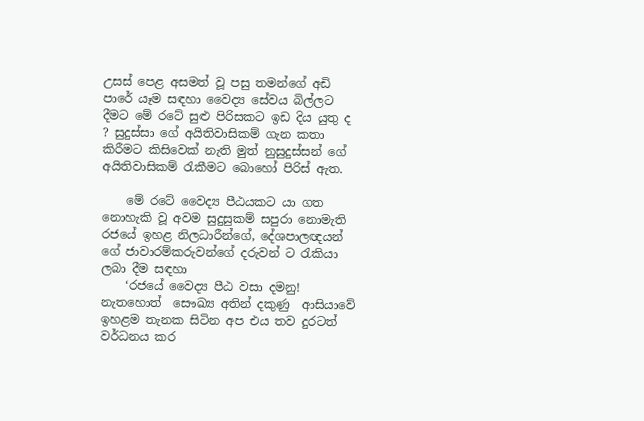උසස් පෙළ අසමත් වූ පසු තමන්ගේ අඩි පාරේ යෑම සඳහා වෛද්‍ය සේවය බිල්ලට දීමට මේ රටේ සුළු පිරිසකට ඉඩ දිය යුතු ද ? සුදුස්සා ගේ අයිතිවාසිකම් ගැන කතා කිරීමට කිසිවෙක් නැති මුත් නුසුදුස්සන් ගේ අයිතිවාසිකම් රැකීමට බොහෝ පිරිස් ඇත.

    මේ රටේ වෛද්‍ය පීඨයකට යා ගත නොහැකි වූ අවම සුදුසුකම් සපුරා නොමැති රජයේ ඉහළ නිලධාරීන්ගේ, දේශපාලඥයන් ගේ ජාවාරම්කරුවන්ගේ දරුවන් ට රැකියා ලබා දීම සඳහා
    ‘රජයේ වෛද්‍ය පීඨ වසා දමනු! නැතහොත්  සෞඛ්‍ය අතින් දකුණු  ආසියාවේ ඉහළම තැනක සිටින අප එය තව දුරටත් වර්ධනය කර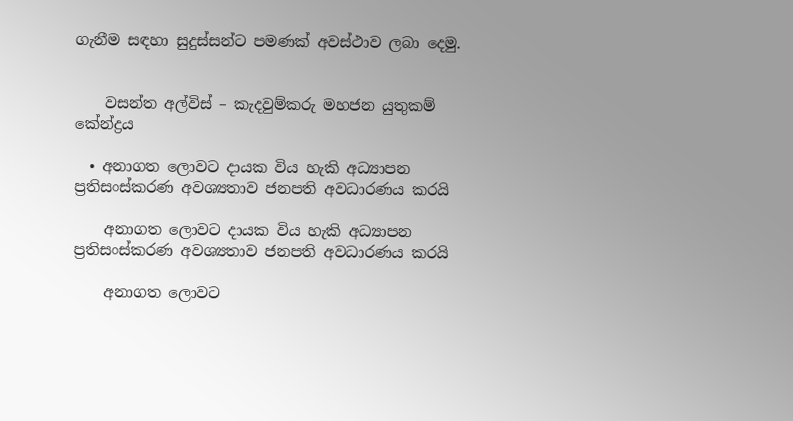ගැනීම සඳහා සුදුස්සන්ට පමණක් අවස්ථාව ලබා දෙමු.


    වසන්ත අල්විස් – කැදවුම්කරු මහජන යුතුකම් කේන්ද්‍රය

  • අනාගත ලොවට දායක විය හැකි අධ්‍යාපන ප්‍රතිසංස්කරණ අවශ්‍යතාව ජනපති අවධාරණය කරයි

    අනාගත ලොවට දායක විය හැකි අධ්‍යාපන ප්‍රතිසංස්කරණ අවශ්‍යතාව ජනපති අවධාරණය කරයි

    අනාගත ලොවට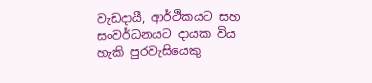වැඩදායී, ආර්ථිකයට සහ සංවර්ධනයට දායක විය හැකි පුරවැසියෙකු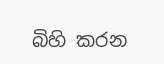බිහි කරන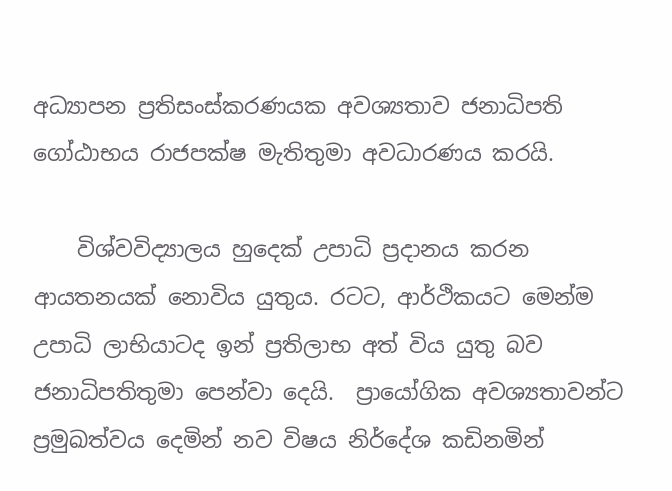අධ්‍යාපන ප්‍රතිසංස්කරණයක අවශ්‍යතාව ජනාධිපති ගෝඨාභය රාජපක්ෂ මැතිතුමා අවධාරණය කරයි.

    විශ්වවිද්‍යාලය හුදෙක් උපාධි ප්‍රදානය කරන ආයතනයක් නොවිය යුතුය. රටට, ආර්ථිකයට මෙන්ම උපාධි ලාභියාටද ඉන් ප්‍රතිලාභ අත් විය යුතු බව  ජනාධිපතිතුමා පෙන්වා දෙයි.  ප්‍රායෝගික අවශ්‍යතාවන්ට ප්‍රමුඛත්වය දෙමින් නව විෂය නිර්දේශ කඩිනමින්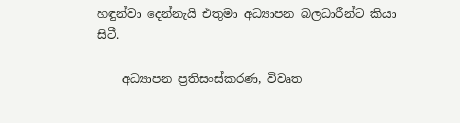හඳුන්වා දෙන්නැයි එතුමා අධ්‍යාපන බලධාරීන්ට කියා සිටී.

    අධ්‍යාපන ප්‍රතිසංස්කරණ, විවෘත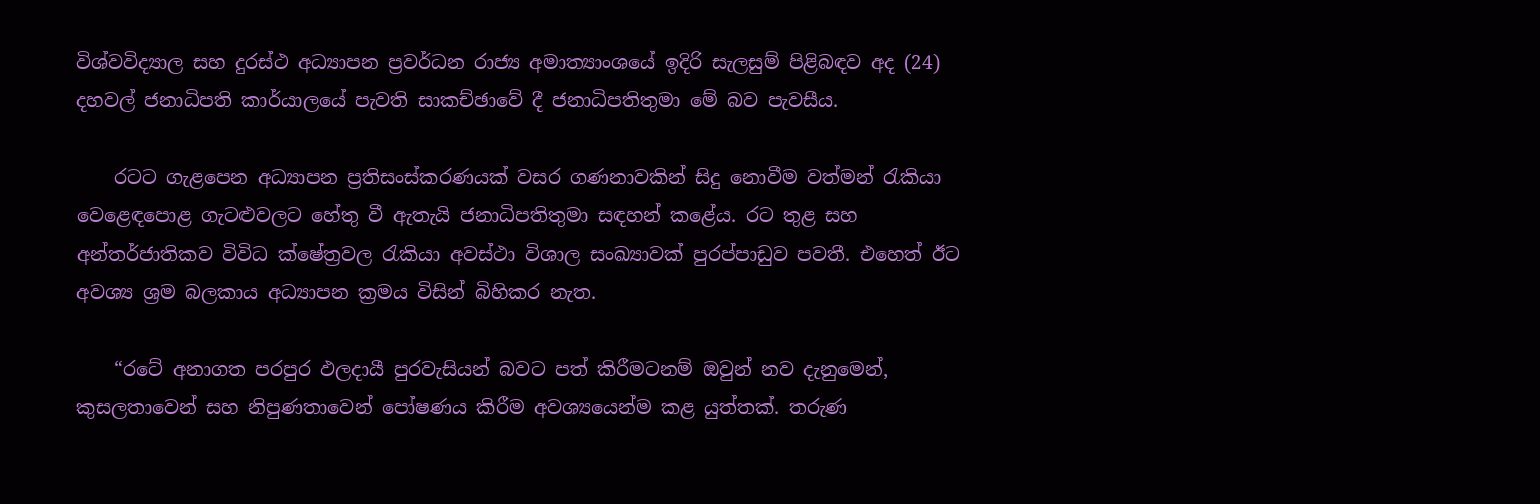විශ්වවිද්‍යාල සහ දුරස්ථ අධ්‍යාපන ප්‍රවර්ධන රාජ්‍ය අමාත්‍යාංශයේ ඉදිරි සැලසුම් පිළිබඳව අද (24) දහවල් ජනාධිපති කාර්යාලයේ පැවති සාකච්ඡාවේ දී ජනාධිපතිතුමා මේ බව පැවසීය.

    රටට ගැළපෙන අධ්‍යාපන ප්‍රතිසංස්කරණයක් වසර ගණනාවකින් සිදු නොවීම වත්මන් රැකියා වෙළෙඳපොළ ගැටළුවලට හේතු වී ඇතැයි ජනාධිපතිතුමා සඳහන් කළේය. රට තුළ සහ අන්තර්ජාතිකව විවිධ ක්ෂේත්‍රවල රැකියා අවස්ථා විශාල සංඛ්‍යාවක් පුරප්පාඩුව පවතී. එහෙත් ඊට අවශ්‍ය ශ්‍රම බලකාය අධ්‍යාපන ක්‍රමය විසින් බිහිකර නැත.

    “රටේ අනාගත පරපුර ඵලදායී පුරවැසියන් බවට පත් කිරීමටනම් ඔවුන් නව දැනුමෙන්, කුසලතාවෙන් සහ නිපුණතාවෙන් පෝෂණය කිරීම අවශ්‍යයෙන්ම කළ යුත්තක්. තරුණ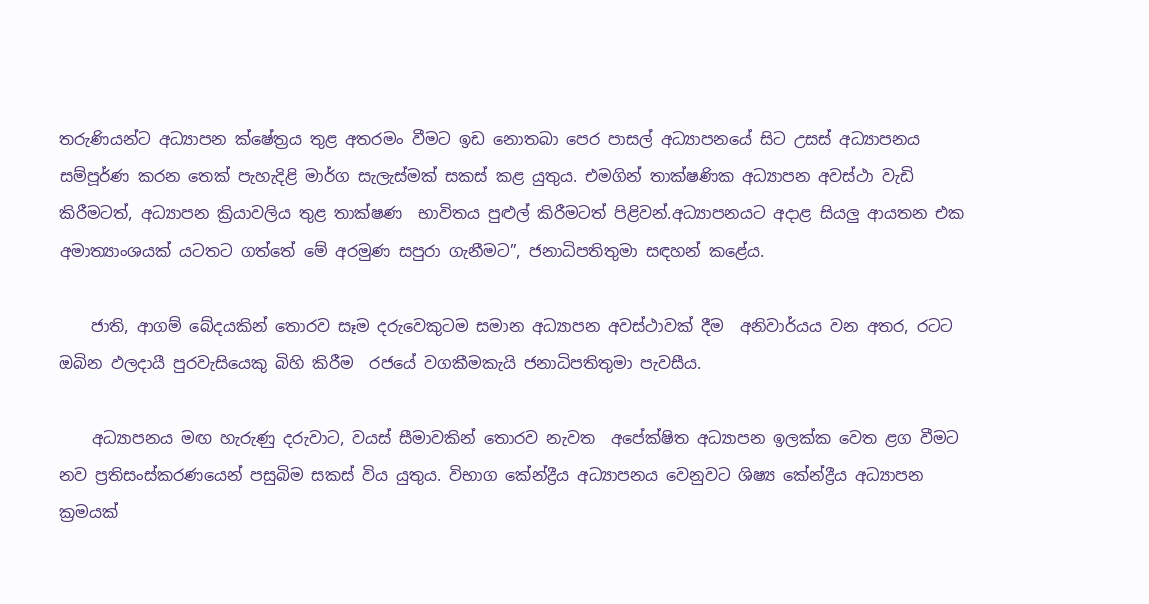තරුණියන්ට අධ්‍යාපන ක්ෂේත්‍රය තුළ අතරමං වීමට ඉඩ නොතබා පෙර පාසල් අධ්‍යාපනයේ සිට උසස් අධ්‍යාපනය සම්පූර්ණ කරන තෙක් පැහැදිළි මාර්ග සැලැස්මක් සකස් කළ යුතුය. එමගින් තාක්ෂණික අධ්‍යාපන අවස්ථා වැඩි කිරීමටත්, අධ්‍යාපන ක්‍රියාවලිය තුළ තාක්ෂණ  භාවිතය පුළුල් කිරීමටත් පිළිවන්.අධ්‍යාපනයට අදාළ සියලු ආයතන එක අමාත්‍යාංශයක් යටතට ගත්තේ මේ අරමුණ සපුරා ගැනීමට”, ජනාධිපතිතුමා සඳහන් කළේය.

    ජාති, ආගම් බේදයකින් තොරව සෑම දරුවෙකුටම සමාන අධ්‍යාපන අවස්ථාවක් දීම  අනිවාර්යය වන අතර, රටට ඔබින ඵලදායී පුරවැසියෙකු බිහි කිරීම  රජයේ වගකීමකැයි ජනාධිපතිතුමා පැවසීය.

    අධ්‍යාපනය මඟ හැරුණු දරුවාට, වයස් සීමාවකින් තොරව නැවත  අපේක්ෂිත අධ්‍යාපන ඉලක්ක වෙත ළග වීමට නව ප්‍රතිසංස්කරණයෙන් පසුබිම සකස් විය යුතුය. විභාග කේන්ද්‍රීය අධ්‍යාපනය වෙනුවට ශිෂ්‍ය කේන්ද්‍රීය අධ්‍යාපන ක්‍රමයක්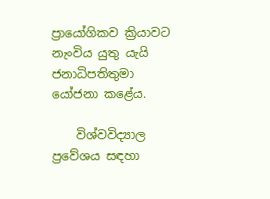ප්‍රායෝගිකව ක්‍රියාවට නැංවිය යුතු යැයි ජනාධිපතිතුමා යෝජනා කළේය.

    විශ්වවිද්‍යාල ප්‍රවේශය සඳහා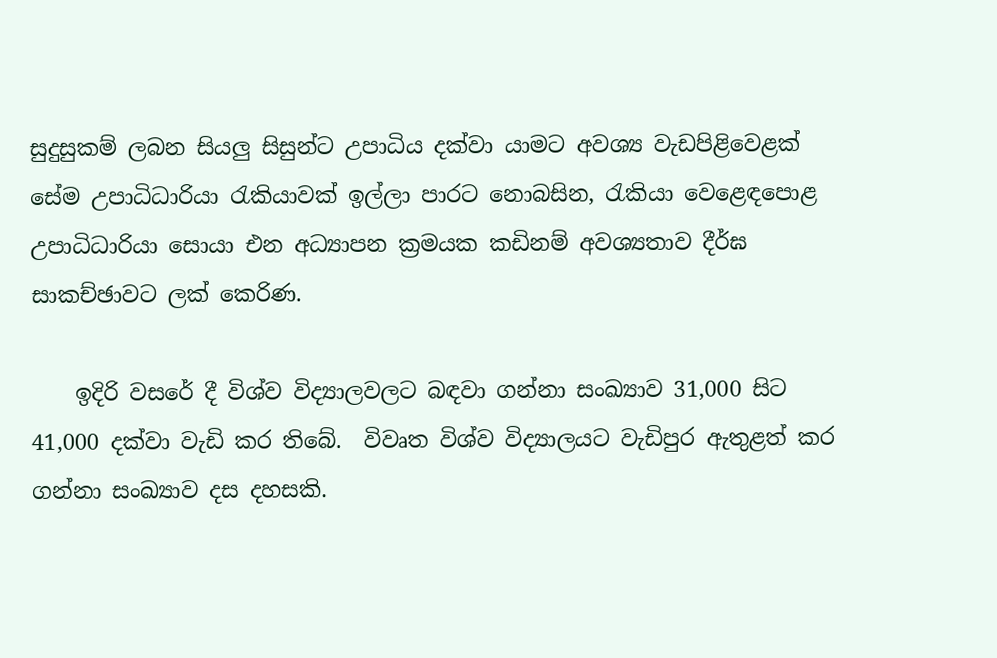සුදුසුකම් ලබන සියලු සිසුන්ට උපාධිය දක්වා යාමට අවශ්‍ය වැඩපිළිවෙළක් සේම උපාධිධාරියා රැකියාවක් ඉල්ලා පාරට නොබසින, රැකියා වෙළෙඳපොළ උපාධිධාරියා සොයා එන අධ්‍යාපන ක්‍රමයක කඩිනම් අවශ්‍යතාව දීර්ඝ සාකච්ඡාවට ලක් කෙරිණ.

    ඉදිරි වසරේ දී විශ්ව විද්‍යාලවලට බඳවා ගන්නා සංඛ්‍යාව 31,000 සිට 41,000 දක්වා වැඩි කර තිබේ.  විවෘත විශ්ව විද්‍යාලයට වැඩිපුර ඇතුළත් කර ගන්නා සංඛ්‍යාව දස දහසකි.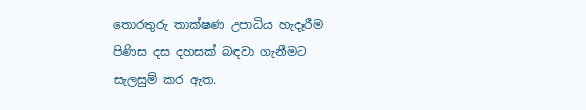තොරතුරු තාක්ෂණ උපාධිය හැදෑරීම පිණිස දස දහසක් බඳවා ගැනීමට සැලසුම් කර ඇත.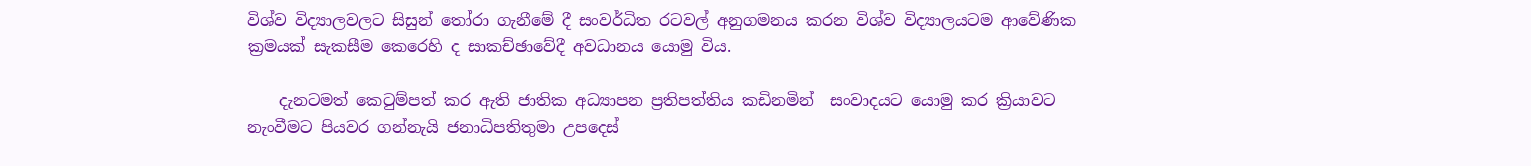විශ්ව විද්‍යාලවලට සිසුන් තෝරා ගැනීමේ දී සංවර්ධිත රටවල් අනුගමනය කරන විශ්ව විද්‍යාලයටම ආවේණික ක්‍රමයක් සැකසීම කෙරෙහි ද සාකච්ඡාවේදී අවධානය යොමු විය.

    දැනටමත් කෙටුම්පත් කර ඇති ජාතික අධ්‍යාපන ප්‍රතිපත්තිය කඩිනමින්  සංවාදයට යොමු කර ක්‍රියාවට නැංවීමට පියවර ගන්නැයි ජනාධිපතිතුමා උපදෙස්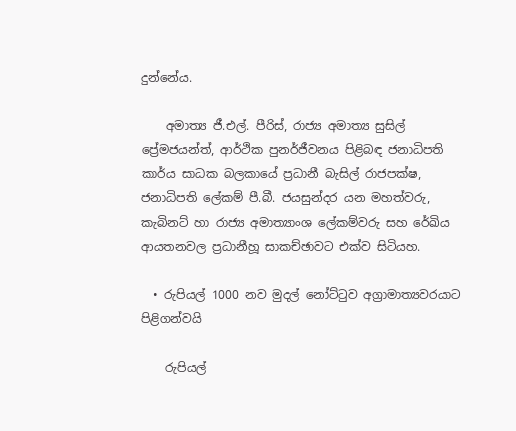දුන්නේය.

    අමාත්‍ය ජී.එල්. පීරිස්, රාජ්‍ය අමාත්‍ය සුසිල් ප්‍රේමජයන්ත්, ආර්ථික පුනර්ජීවනය පිළිබඳ ජනාධිපති කාර්ය සාධක බලකායේ ප්‍රධානී බැසිල් රාජපක්ෂ, ජනාධිපති ලේකම් පී.බී. ජයසුන්දර යන මහත්වරු,  කැබිනට් හා රාජ්‍ය අමාත්‍යාංශ ලේකම්වරු සහ රේඛිය ආයතනවල ප්‍රධානීහූ සාකච්ඡාවට එක්ව සිටියහ.

  • රුපියල් 1000 නව මුදල් නෝට්ටුව අග්‍රාමාත්‍යවරයාට පිළිගන්වයි

    රුපියල්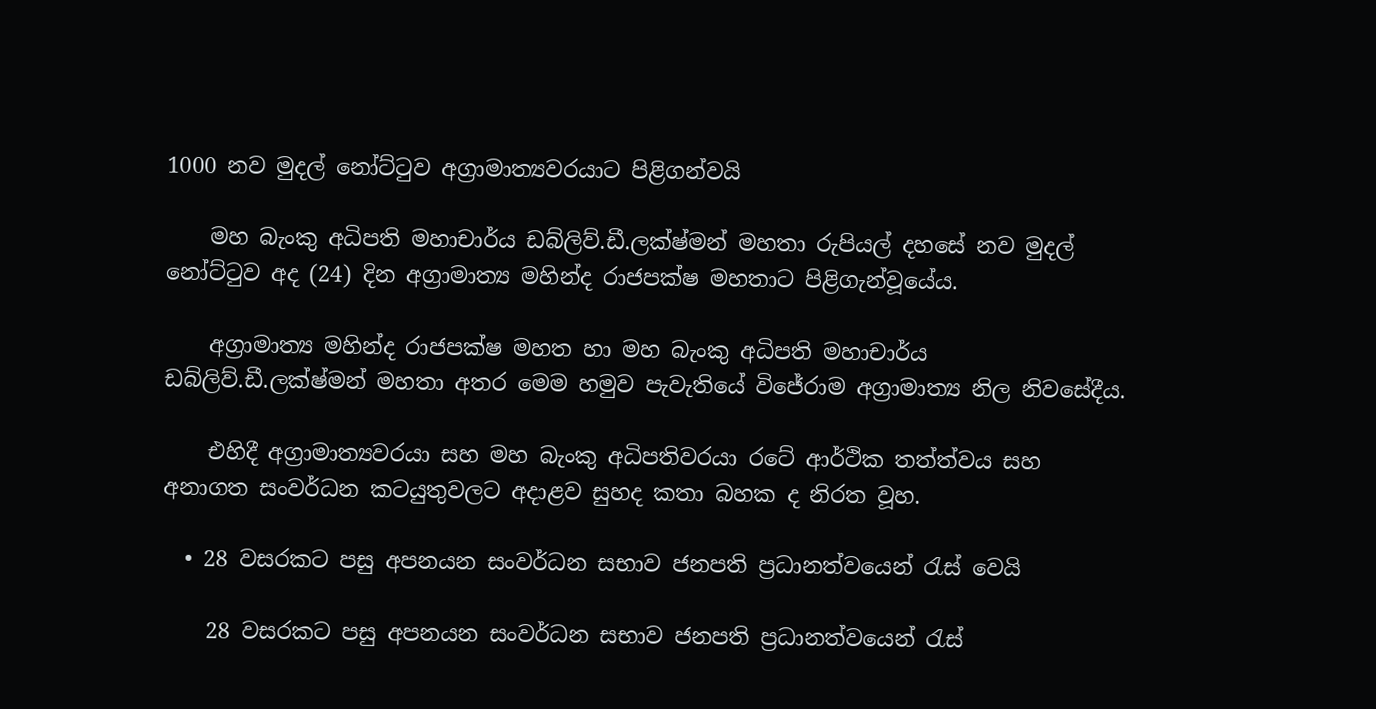1000 නව මුදල් නෝට්ටුව අග්‍රාමාත්‍යවරයාට පිළිගන්වයි

    මහ බැංකු අධිපති මහාචාර්ය ඩබ්ලිව්.ඩී.ලක්ෂ්මන් මහතා රුපියල් දහසේ නව මුදල්  නෝට්ටුව අද (24) දින අග්‍රාමාත්‍ය මහින්ද රාජපක්ෂ මහතාට පිළිගැන්වූයේය.

    අග්‍රාමාත්‍ය මහින්ද රාජපක්ෂ මහත හා මහ බැංකු අධිපති මහාචාර්ය ඩබ්ලිව්.ඩී.ලක්ෂ්මන් මහතා අතර මෙම හමුව පැවැතියේ විජේරාම අග්‍රාමාත්‍ය නිල නිවසේදීය.

    එහිදී අග්‍රාමාත්‍යවරයා සහ මහ බැංකු අධිපතිවරයා රටේ ආර්ථික තත්ත්වය සහ අනාගත සංවර්ධන කටයුතුවලට අදාළව සුහද කතා බහක ද නිරත වූහ.

  • 28 වසරකට පසු අපනයන සංවර්ධන සභාව ජනපති ප්‍රධානත්වයෙන් රැස් වෙයි

    28 වසරකට පසු අපනයන සංවර්ධන සභාව ජනපති ප්‍රධානත්වයෙන් රැස්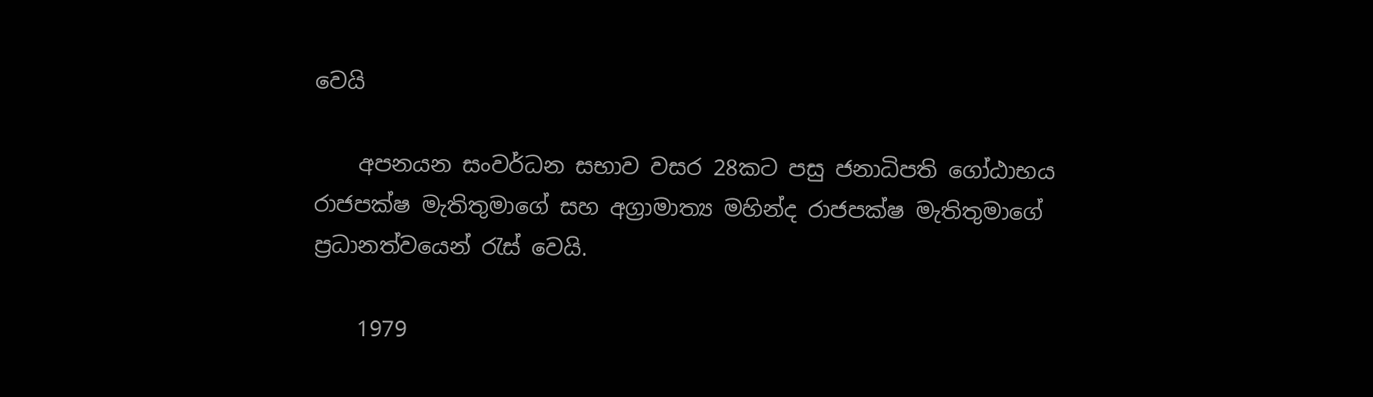වෙයි

    අපනයන සංවර්ධන සභාව වසර 28කට පසු ජනාධිපති ගෝඨාභය රාජපක්ෂ මැතිතුමාගේ සහ අග්‍රාමාත්‍ය මහින්ද රාජපක්ෂ මැතිතුමාගේ ප්‍රධානත්වයෙන් රැස් වෙයි.

    1979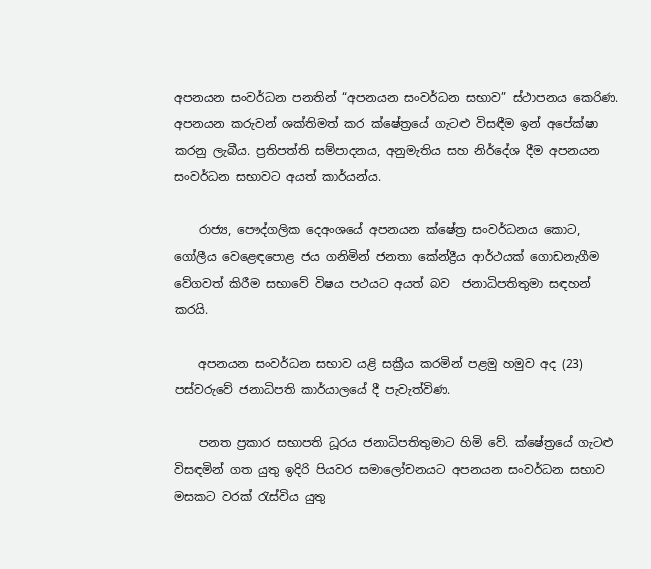අපනයන සංවර්ධන පනතින් “අපනයන සංවර්ධන සභාව” ස්ථාපනය කෙරිණ. අපනයන කරුවන් ශක්තිමත් කර ක්ෂේත්‍රයේ ගැටළු විසඳීම ඉන් අපේක්ෂා කරනු ලැබීය. ප්‍රතිපත්ති සම්පාදනය, අනුමැතිය සහ නිර්දේශ දීම අපනයන සංවර්ධන සභාවට අයත් කාර්යන්ය.

    රාජ්‍ය, පෞද්ගලික දෙඅංශයේ අපනයන ක්ෂේත්‍ර සංවර්ධනය කොට, ගෝලීය වෙළෙඳපොළ ජය ගනිමින් ජනතා කේන්ද්‍රීය ආර්ථයක් ගොඩනැගීම වේගවත් කිරීම සභාවේ විෂය පථයට අයත් බව  ජනාධිපතිතුමා සඳහන් කරයි.

    අපනයන සංවර්ධන සභාව යළි සක්‍රීය කරමින් පළමු හමුව අද (23) පස්වරුවේ ජනාධිපති කාර්යාලයේ දී පැවැත්විණ.

    පනත ප්‍රකාර සභාපති ධූරය ජනාධිපතිතුමාට හිමි වේ. ක්ෂේත්‍රයේ ගැටළු විසඳමින් ගත යුතු ඉදිරි පියවර සමාලෝචනයට අපනයන සංවර්ධන සභාව මසකට වරක් රැස්විය යුතු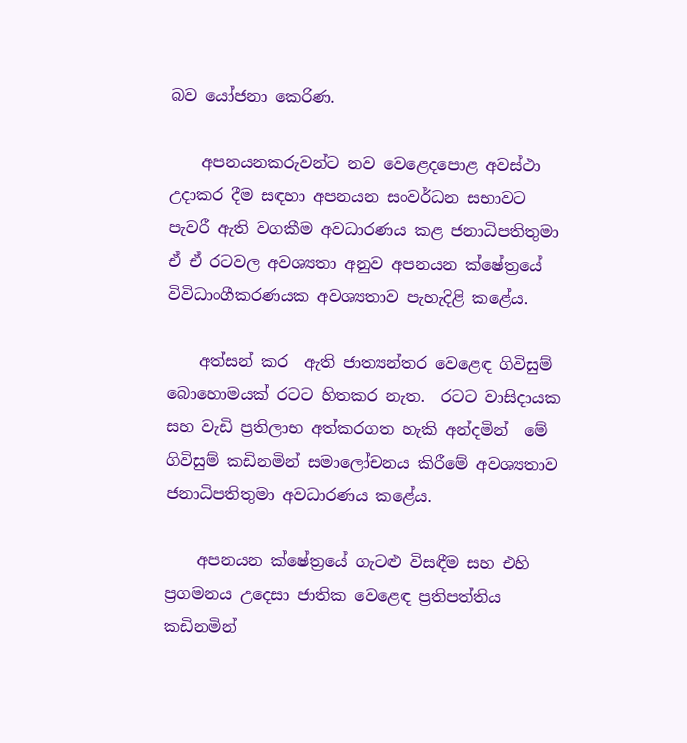බව යෝජනා කෙරිණ.

    අපනයනකරුවන්ට නව වෙළෙදපොළ අවස්ථා උදාකර දීම සඳහා අපනයන සංවර්ධන සභාවට පැවරී ඇති වගකීම අවධාරණය කළ ජනාධිපතිතුමා ඒ ඒ රටවල අවශ්‍යතා අනුව අපනයන ක්ෂේත්‍රයේ විවිධාංගීකරණයක අවශ්‍යතාව පැහැදිළි කළේය.

    අත්සන් කර  ඇති ජාත්‍යන්තර වෙළෙඳ ගිවිසුම් බොහොමයක් රටට හිතකර නැත.  රටට වාසිදායක සහ වැඩි ප්‍රතිලාභ අත්කරගත හැකි අන්දමින්  මේ ගිවිසුම් කඩිනමින් සමාලෝචනය කිරීමේ අවශ්‍යතාව  ජනාධිපතිතුමා අවධාරණය කළේය.

    අපනයන ක්ෂේත්‍රයේ ගැටළු විසඳීම සහ එහි ප්‍රගමනය උදෙසා ජාතික වෙළෙඳ ප්‍රතිපත්තිය කඩිනමින්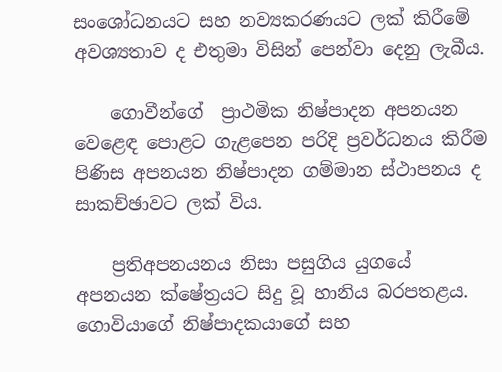සංශෝධනයට සහ නව්‍යකරණයට ලක් කිරීමේ අවශ්‍යතාව ද එතුමා විසින් පෙන්වා දෙනු ලැබීය.

    ගොවීන්ගේ  ප්‍රාථමික නිෂ්පාදන අපනයන වෙළෙඳ පොළට ගැළපෙන පරිදි ප්‍රවර්ධනය කිරීම පිණිස අපනයන නිෂ්පාදන ගම්මාන ස්ථාපනය ද සාකච්ඡාවට ලක් විය.

    ප්‍රතිඅපනයනය නිසා පසුගිය යුගයේ  අපනයන ක්ෂේත්‍රයට සිදු වූ හානිය බරපතළය. ගොවියාගේ නිෂ්පාදකයාගේ සහ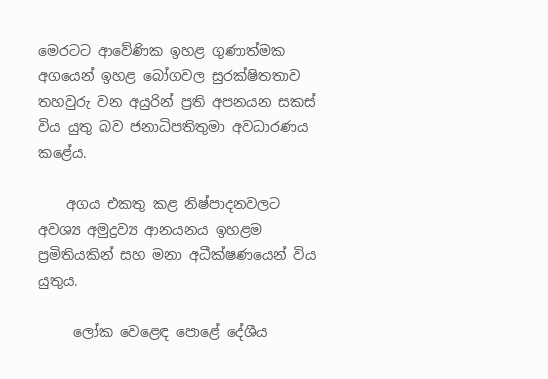මෙරටට ආවේණික ඉහළ ගුණාත්මක අගයෙන් ඉහළ බෝගවල සුරක්ෂිතතාව තහවුරු වන අයුරින් ප්‍රති අපනයන සකස් විය යුතු බව ජනාධිපතිතුමා අවධාරණය කළේය.

    අගය එකතු කළ නිෂ්පාදනවලට අවශ්‍ය අමුද්‍රව්‍ය ආනයනය ඉහළම ප්‍රමිතියකින් සහ මනා අධීක්ෂණයෙන් විය යුතුය.

     ලෝක වෙළෙඳ පොළේ දේශීය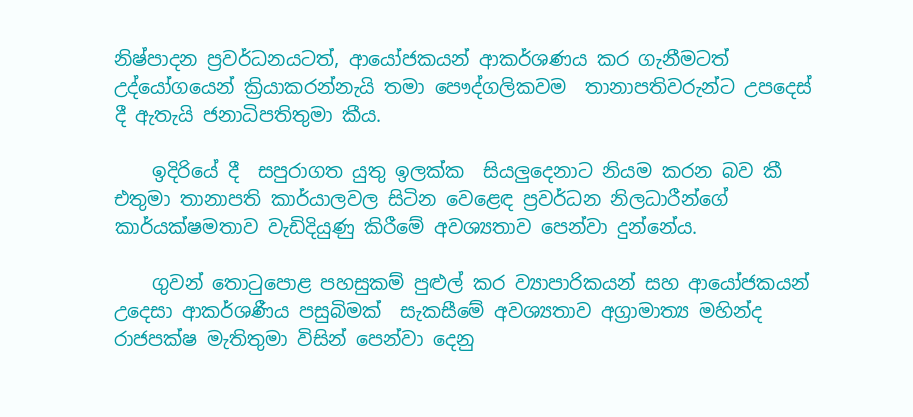නිෂ්පාදන ප්‍රවර්ධනයටත්, ආයෝජකයන් ආකර්ශණය කර ගැනීමටත් උද්යෝගයෙන් ක්‍රියාකරන්නැයි තමා පෞද්ගලිකවම  තානාපතිවරුන්ට උපදෙස් දී ඇතැයි ජනාධිපතිතුමා කීය.

    ඉදිරියේ දී  සපුරාගත යුතු ඉලක්ක  සියලුදෙනාට නියම කරන බව කී එතුමා තානාපති කාර්යාලවල සිටින වෙළෙඳ ප්‍රවර්ධන නිලධාරීන්ගේ කාර්යක්ෂමතාව වැඩිදියුණු කිරීමේ අවශ්‍යතාව පෙන්වා දුන්නේය.

    ගුවන් තොටුපොළ පහසුකම් පුළුල් කර ව්‍යාපාරිකයන් සහ ආයෝජකයන් උදෙසා ආකර්ශණීය පසුබිමක්  සැකසීමේ අවශ්‍යතාව අග්‍රාමාත්‍ය මහින්ද රාජපක්ෂ මැතිතුමා විසින් පෙන්වා දෙනු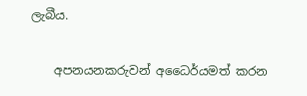ලැබීය.

    අපනයනකරුවන් අධෛර්යමත් කරන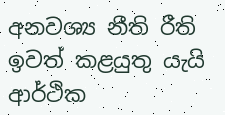අනවශ්‍ය නීති රීති ඉවත් කළයුතු යැයි   ආර්ථික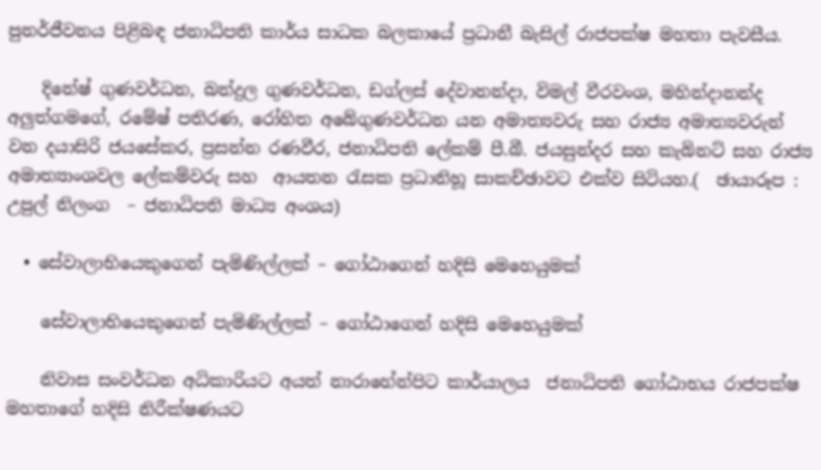පුනර්ජීවනය පිළිබඳ ජනාධිපති කාර්ය සාධක බලකායේ ප්‍රධානී බැසිල් රාජපක්ෂ මහතා පැවසීය.

    දිනේෂ් ගුණවර්ධන, බන්දුල ගුණවර්ධන, ඩග්ලස් දේවානන්දා, විමල් වීරවංශ, මහින්දානන්ද අලුත්ගමගේ, රමේෂ් පතිරණ, රෝහිත අබේගුණවර්ධන යන අමාත්‍යවරු සහ රාජ්‍ය අමාත්‍යවරුන් වන දයාසිරි ජයසේකර, ප්‍රසන්න රණවීර, ජනාධිපති ලේකම් පී.බී. ජයසුන්දර සහ කැබිනට් සහ රාජ්‍ය අමාත්‍යාංශවල ලේකම්වරු සහ  ආයතන රැසක ප්‍රධානිහූ සාකච්ඡාවට එක්ව සිටියහ.(  ඡායාරූප : උපුල් නිලංග  – ජනාධිපති මාධ්‍ය අංශය)

  • සේවාලාභියෙකුගෙන් පැමිණිල්ලක් – ගෝඨාගෙන් හදිසි මෙහෙයුමක්

    සේවාලාභියෙකුගෙන් පැමිණිල්ලක් – ගෝඨාගෙන් හදිසි මෙහෙයුමක්

    නිවාස සංවර්ධන අධිකාරියට අයත් නාරාහේන්පිට කාර්යාලය  ජනාධිපති ගෝඨාභය රාජපක්ෂ මහතාගේ හදිසි නිරීක්ෂණයට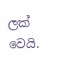ලක් වෙයි.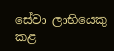සේවා ලාභියෙකු කළ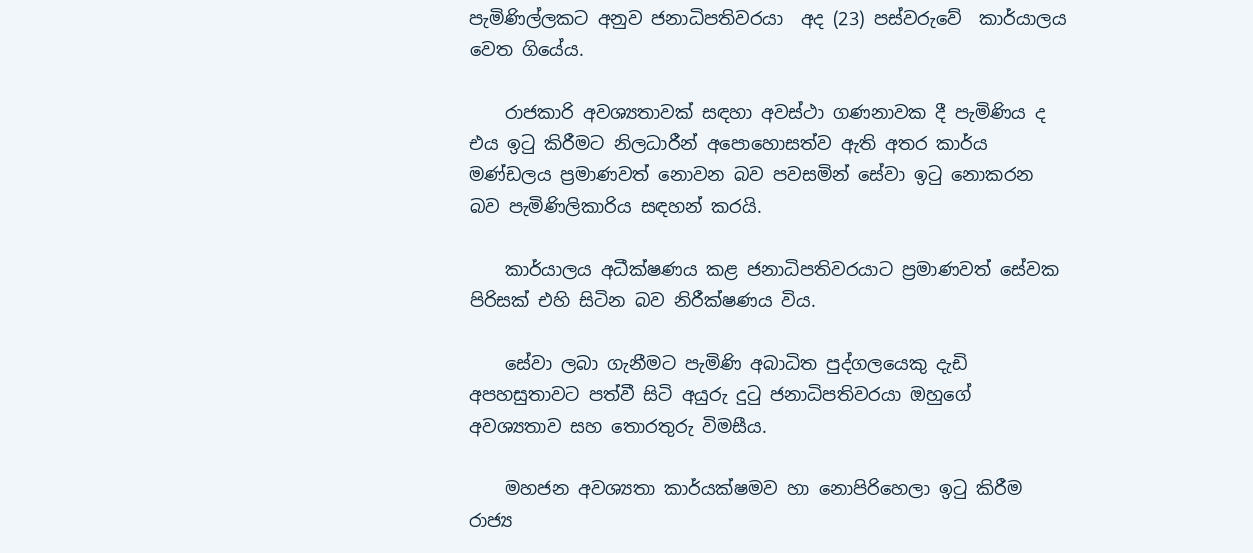පැමිණිල්ලකට අනුව ජනාධිපතිවරයා  අද (23) පස්වරුවේ  කාර්යාලය වෙත ගියේය.

    රාජකාරි අවශ්‍යතාවක් සඳහා අවස්ථා ගණනාවක දී පැමිණිය ද එය ඉටු කිරීමට නිලධාරීන් අපොහොසත්ව ඇති අතර කාර්ය මණ්ඩලය ප්‍රමාණවත් නොවන බව පවසමින් සේවා ඉටු නොකරන බව පැමිණිලිකාරිය සඳහන් කරයි.

    කාර්යාලය අධීක්ෂණය කළ ජනාධිපතිවරයාට ප්‍රමාණවත් සේවක පිරිසක් එහි සිටින බව නිරීක්ෂණය විය.

    සේවා ලබා ගැනීමට පැමිණි අබාධිත පුද්ගලයෙකු දැඩි අපහසුතාවට පත්වී සිටි අයුරු දුටු ජනාධිපතිවරයා ඔහුගේ අවශ්‍යතාව සහ තොරතුරු විමසීය.

    මහජන අවශ්‍යතා කාර්යක්ෂමව හා නොපිරිහෙලා ඉටු කිරීම රාජ්‍ය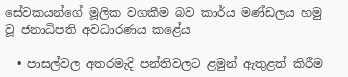සේවකයන්ගේ මූලික වගකීම බව කාර්ය මණ්ඩලය හමු වූ ජනාධිපති අවධාරණය කළේය

  • පාසල්වල අතරමැදි පන්තිවලට ළමුන් ඇතුළත් කිරීම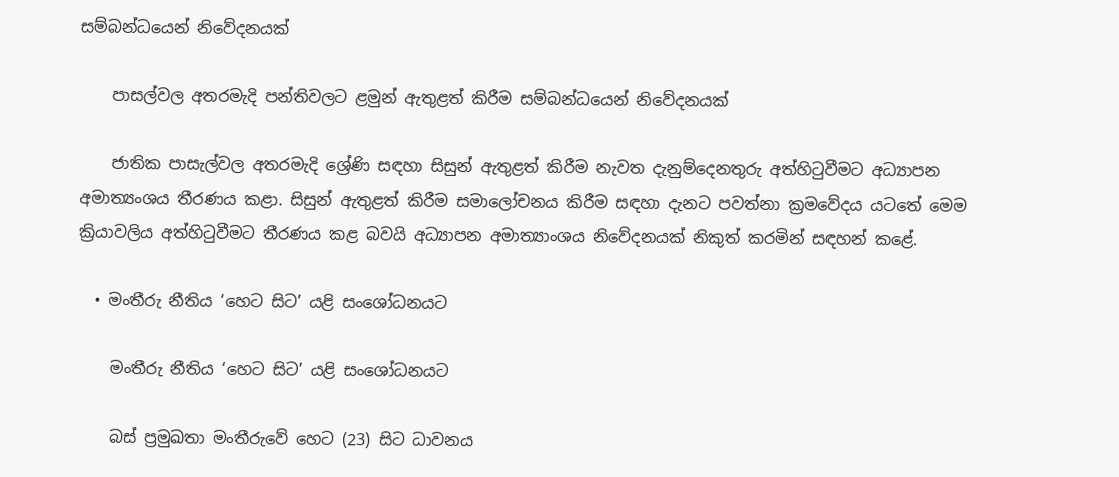සම්බන්ධයෙන් නිවේදනයක්

    පාසල්වල අතරමැදි පන්තිවලට ළමුන් ඇතුළත් කිරීම සම්බන්ධයෙන් නිවේදනයක්

    ජාතික පාසැල්වල අතරමැදි ශ්‍රේණි සඳහා සිසුන් ඇතුළත් කිරීම නැවත දැනුම්දෙනතුරු අත්හිටුවීමට අධ්‍යාපන අමාත්‍යංශය තීරණය කළා. සිසුන් ඇතුළත් කිරීම සමාලෝචනය කිරීම සඳහා දැනට පවත්නා ක්‍රමවේදය යටතේ මෙම ක්‍රියාවලිය අත්හිටුවීමට තීරණය කළ බවයි අධ්‍යාපන අමාත්‍යාංශය නිවේදනයක් නිකුත් කරමින් සඳහන් කළේ.

  • මංතීරු නීතිය ‘හෙට සිට’ යළි සංශෝධනයට

    මංතීරු නීතිය ‘හෙට සිට’ යළි සංශෝධනයට

    බස් ප්‍රමුඛතා මංතීරුවේ හෙට (23) සිට ධාවනය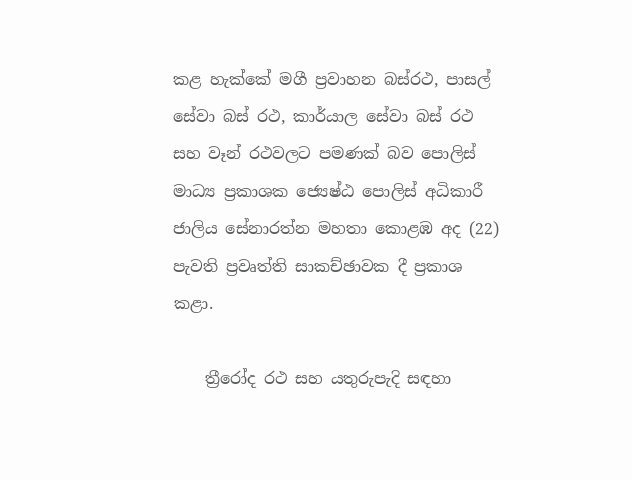කළ හැක්කේ මගී ප්‍රවාහන බස්රථ, පාසල් සේවා බස් රථ, කාර්යාල සේවා බස් රථ සහ වෑන් රථවලට පමණක් බව පොලිස් මාධ්‍ය ප්‍රකාශක ජ්‍යෙෂ්ඨ පොලිස් අධිකාරී ජාලිය සේනාරත්න මහතා කොළඹ අද (22) පැවති ප්‍රවෘත්ති සාකච්ඡාවක දී ප්‍රකාශ කළා.

    ත්‍රීරෝද රථ සහ යතුරුපැදි සඳහා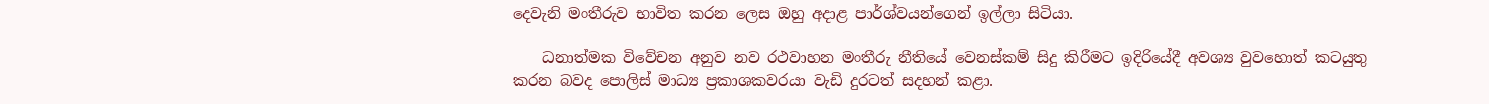දෙවැනි මංතීරුව භාවිත කරන ලෙස ඔහු අදාළ පාර්ශ්වයන්ගෙන් ඉල්ලා සිටියා.

    ධනාත්මක විවේචන අනුව නව රථවාහන මංතීරු නීතියේ වෙනස්කම් සිදු කිරීමට ඉදිරියේදී අවශ්‍ය වුවහොත් කටයුතු කරන බවද පොලිස් මාධ්‍ය ප්‍රකාශකවරයා වැඩි දුරටත් සදහන් කළා.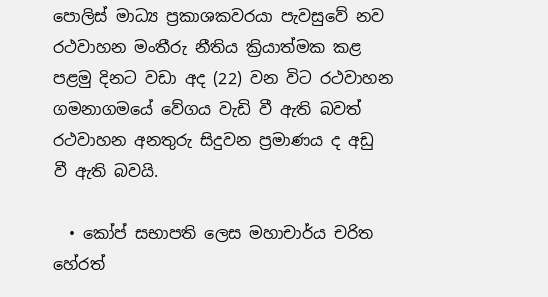පොලිස් මාධ්‍ය ප්‍රකාශකවරයා පැවසුවේ නව රථවාහන මංතීරු නීතිය ක්‍රියාත්මක කළ පළමු දිනට වඩා අද (22) වන විට රථවාහන ගමනාගමයේ වේගය වැඩි වී ඇති බවත් රථවාහන අනතුරු සිදුවන ප්‍රමාණය ද අඩු වී ඇති බවයි.

  • කෝප් සභාපති ලෙස මහාචාර්ය චරිත හේරත්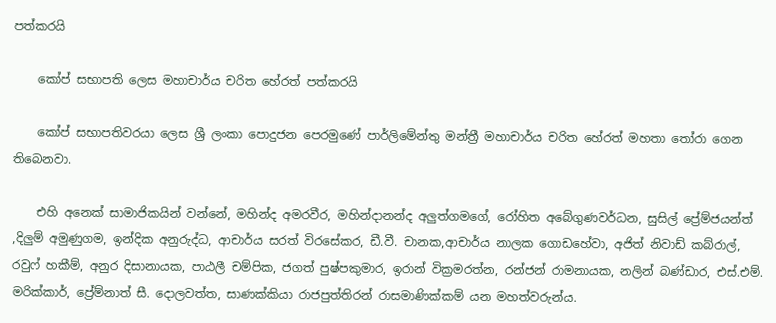පත්කරයි

    කෝප් සභාපති ලෙස මහාචාර්ය චරිත හේරත් පත්කරයි

    කෝප් සභාපතිවරයා ලෙස ශ්‍රී ලංකා පොදුජන පෙරමුණේ පාර්ලිමේන්තු මන්ත්‍රී මහාචාර්ය චරිත හේරත් මහතා තෝරා ගෙන තිබෙනවා.

    එහි අනෙක් සාමාජිකයින් වන්නේ, මහින්ද අමරවීර, මහින්දානන්ද අලුත්ගමගේ, රෝහිත අබේගුණවර්ධන, සුසිල් ප්‍රේම්ජයන්ත් ,දිලුම් අමුණුගම, ඉන්දික අනුරුද්ධ, ආචාර්ය සරත් විරසේකර, ඩී.වී. චානක,ආචාර්ය නාලක ගොඩහේවා, අජිත් නිවාඩ් කබ්රාල්, රවුෆ් හකීම්, අනුර දිසානායක, පාඨලී චම්පික, ජගත් පුෂ්පකුමාර, ඉරාන් වික්‍රමරත්න, රන්ජන් රාමනායක, නලින් බණ්ඩාර, එස්.එම්. මරික්කාර්, ප්‍රේම්නාත් සී. දොලවත්ත, සාණක්කියා රාජපුත්තිරන් රාසමාණික්කම් යන මහත්වරුන්ය.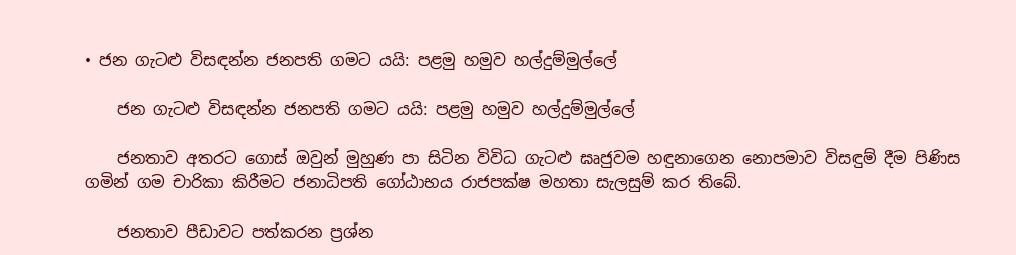• ජන ගැටළු විසඳන්න ජනපති ගමට යයි: පළමු හමුව හල්දුම්මුල්ලේ

    ජන ගැටළු විසඳන්න ජනපති ගමට යයි: පළමු හමුව හල්දුම්මුල්ලේ

    ජනතාව අතරට ගොස් ඔවුන් මුහුණ පා සිටින විවිධ ගැටළු ඝෘජුවම හඳුනාගෙන නොපමාව විසඳුම් දීම පිණිස ගමින් ගම චාරිකා කිරීමට ජනාධිපති ගෝඨාභය රාජපක්ෂ මහතා සැලසුම් කර තිබේ.

    ජනතාව පීඩාවට පත්කරන ප්‍රශ්න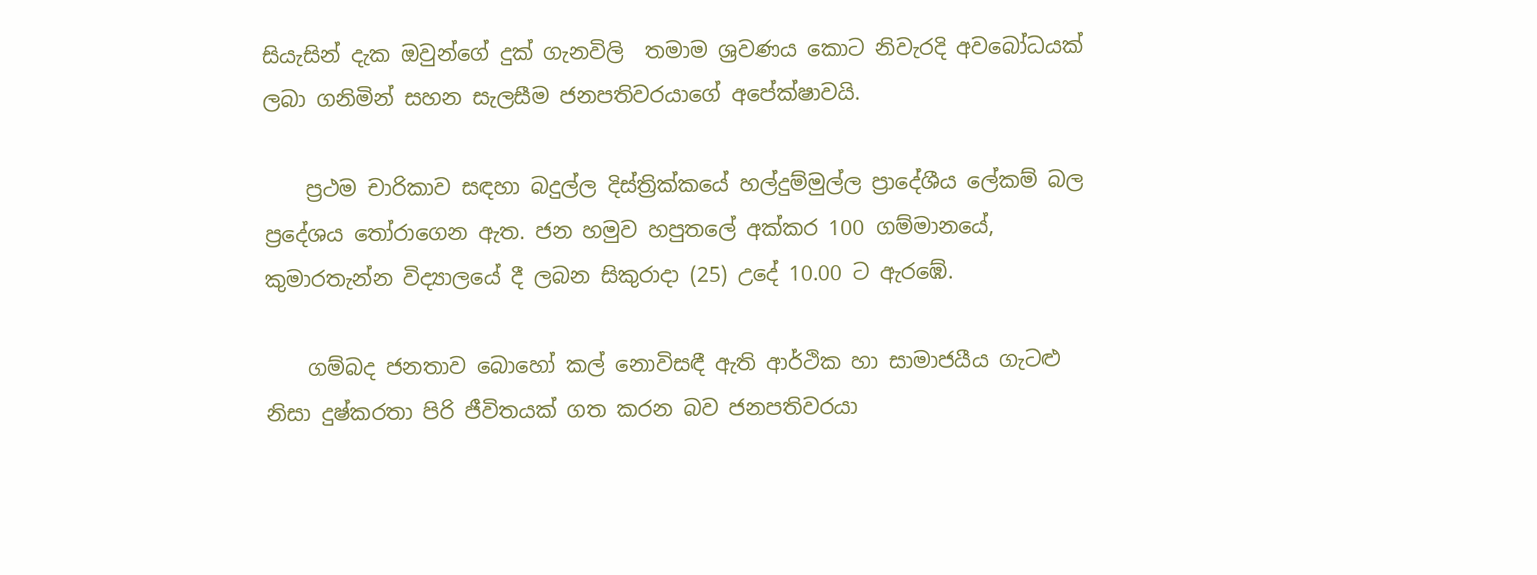සියැසින් දැක ඔවුන්ගේ දුක් ගැනවිලි  තමාම ශ්‍රවණය කොට නිවැරදි අවබෝධයක් ලබා ගනිමින් සහන සැලසීම ජනපතිවරයාගේ අපේක්ෂාවයි.

    ප්‍රථම චාරිකාව සඳහා බදුල්ල දිස්ත්‍රික්කයේ හල්දුම්මුල්ල ප්‍රාදේශීය ලේකම් බල ප්‍රදේශය තෝරාගෙන ඇත. ජන හමුව හපුතලේ අක්කර 100 ගම්මානයේ, කුමාරතැන්න විද්‍යාලයේ දී ලබන සිකුරාදා (25) උදේ 10.00 ට ඇරඹේ.

    ගම්බද ජනතාව බොහෝ කල් නොවිසඳී ඇති ආර්ථික හා සාමාජයීය ගැටළු නිසා දුෂ්කරතා පිරි ජීවිතයක් ගත කරන බව ජනපතිවරයා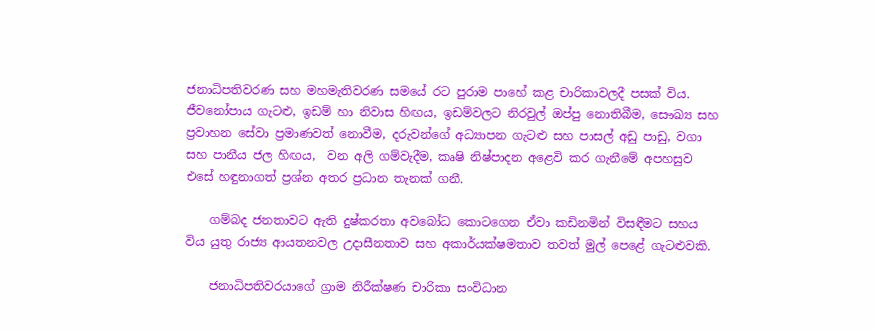ජනාධිපතිවරණ සහ මහමැතිවරණ සමයේ රට පුරාම පාහේ කළ චාරිකාවලදී පසක් විය. ජීවනෝපාය ගැටළු, ඉඩම් හා නිවාස හිඟය, ඉඩම්වලට නිරවුල් ඔප්පු නොතිබීම, සෞඛ්‍ය සහ ප්‍රවාහන සේවා ප්‍රමාණවත් නොවීම, දරුවන්ගේ අධ්‍යාපන ගැටළු සහ පාසල් අඩු පාඩු, වගා සහ පානීය ජල හිඟය,  වන අලි ගම්වැදීම, කෘෂි නිෂ්පාදන අළෙවි කර ගැනීමේ අපහසුව එසේ හඳුනාගත් ප්‍රශ්න අතර ප්‍රධාන තැනක් ගනී.

    ගම්බද ජනතාවට ඇති දුෂ්කරතා අවබෝධ කොටගෙන ඒවා කඩිනමින් විසඳීමට සහය විය යුතු රාජ්‍ය ආයතනවල උදාසීනතාව සහ අකාර්යක්ෂමතාව තවත් මුල් පෙළේ ගැටළුවකි.

    ජනාධිපතිවරයාගේ ග්‍රාම නිරීක්ෂණ චාරිකා සංවිධාන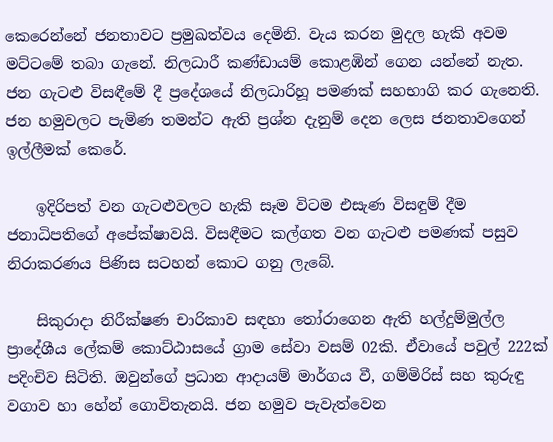කෙරෙන්නේ ජනතාවට ප්‍රමුඛත්වය දෙමිනි. වැය කරන මුදල හැකි අවම මට්ටමේ තබා ගැනේ. නිලධාරී කණ්ඩායම් කොළඹින් ගෙන යන්නේ නැත. ජන ගැටළු විසඳීමේ දී ප්‍රදේශයේ නිලධාරිහූ පමණක් සහභාගි කර ගැනෙති. ජන හමුවලට පැමිණ තමන්ට ඇති ප්‍රශ්න දැනුම් දෙන ලෙස ජනතාවගෙන් ඉල්ලීමක් කෙරේ.

    ඉදිරිපත් වන ගැටළුවලට හැකි සෑම විටම එසැණ විසඳුම් දීම ජනාධිපතිගේ අපේක්ෂාවයි. විසඳීමට කල්ගත වන ගැටළු පමණක් පසුව නිරාකරණය පිණිස සටහන් කොට ගනු ලැබේ.

    සිකුරාදා නිරීක්ෂණ චාරිකාව සඳහා තෝරාගෙන ඇති හල්දුම්මුල්ල ප්‍රාදේශීය ලේකම් කොට්ඨාසයේ ග්‍රාම සේවා වසම් 02කි. ඒවායේ පවුල් 222ක් පදිංචිව සිටිති. ඔවුන්ගේ ප්‍රධාන ආදායම් මාර්ගය වී, ගම්මිරිස් සහ කුරුඳු වගාව හා හේන් ගොවිතැනයි. ජන හමුව පැවැත්වෙන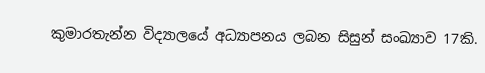කුමාරතැන්න විද්‍යාලයේ අධ්‍යාපනය ලබන සිසුන් සංඛ්‍යාව 17කි.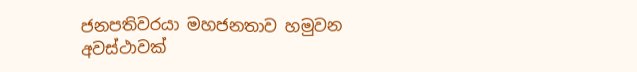ජනපතිවරයා මහජනතාව හමුවන අවස්ථාවක්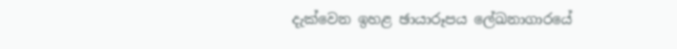දැක්වෙන ඉහළ ඡායාරූපය ලේඛනාගාරයේ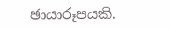ඡායාරූපයකි.